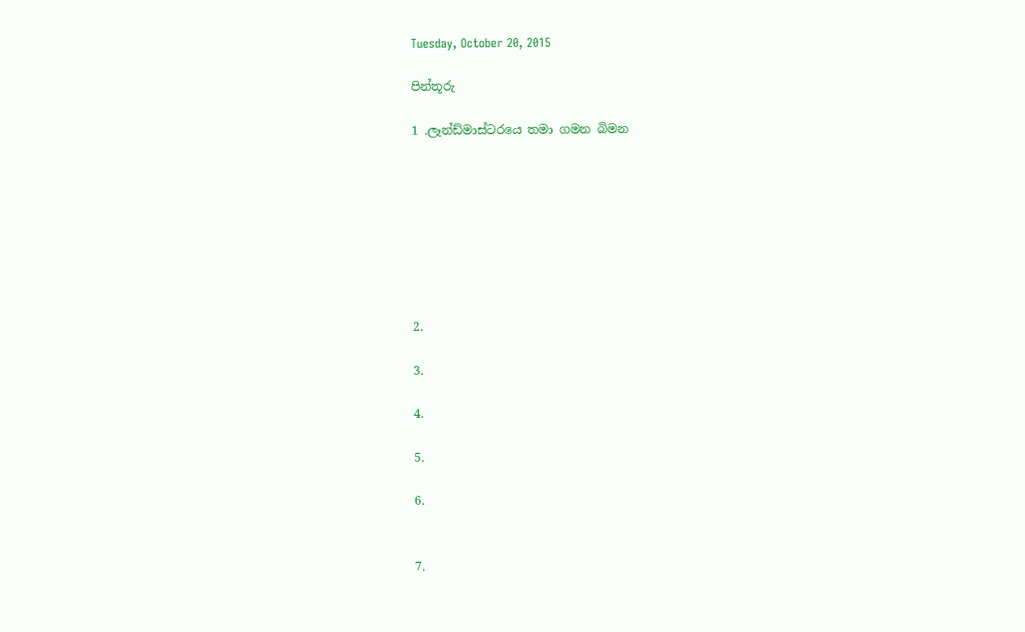Tuesday, October 20, 2015

පින්තූරු

1 .ලෑන්ඩ්මාස්ටරයෙ තමා ගමන බිමන








2.

3.

4.

5.

6.


7.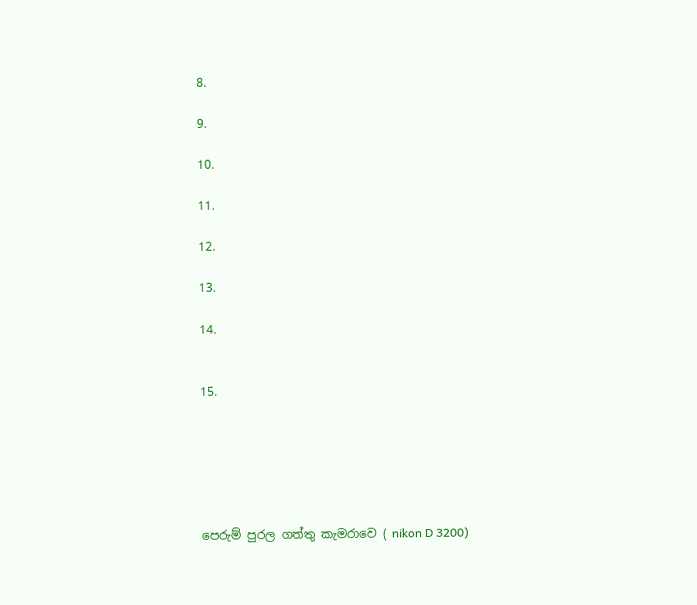8.

9.

10.

11.

12.

13.

14.


15.






පෙරුම් පුරල ගත්තු කැමරාවෙ ( nikon D 3200)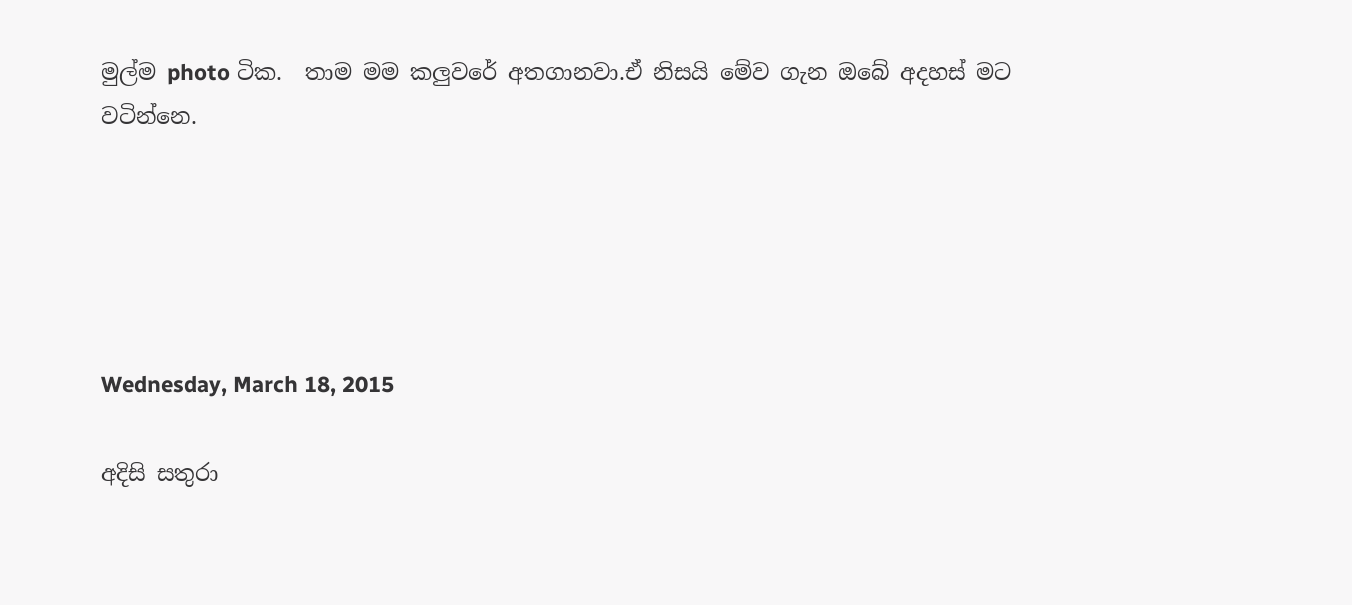මුල්ම photo ටික.  තාම මම කලුවරේ අතගානවා.ඒ නිසයි මේව ගැන ඔබේ අදහස් මට වටින්නෙ.





Wednesday, March 18, 2015

අදිසි සතුරා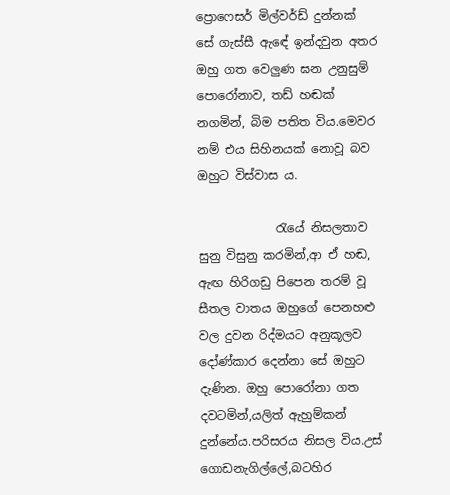ප්‍රොෆෙසර් මිල්වර්ඩ් දුන්නක් සේ ගැස්සී ඇඳේ ඉන්දවුන අතර ඔහු ගත වෙලුණ ඝන උනුසුම් පොරෝනාව, තඩ් හඬක් නගමින්, බිම පතිත විය.මෙවර නම් එය සිහිනයක් නොවූ බව ඔහුට විස්වාස ය.

             රැයේ නිසලතාව සුනු විසුනු කරමින්,ආ ඒ හඬ, ඇඟ හිරිගඩු පිපෙන තරම් වූ සීතල වාතය ඔහුගේ පෙනහළු වල දුවන රිද්මයට අනුකූලව දෝණ්කාර දෙන්නා සේ ඔහුට දැණින. ඔහු පොරෝනා ගත දවටමින්,යලිත් ඇහුම්කන් දුන්නේය.පරිසරය නිසල විය.උස් ගොඩනැගිල්ලේ,බටහිර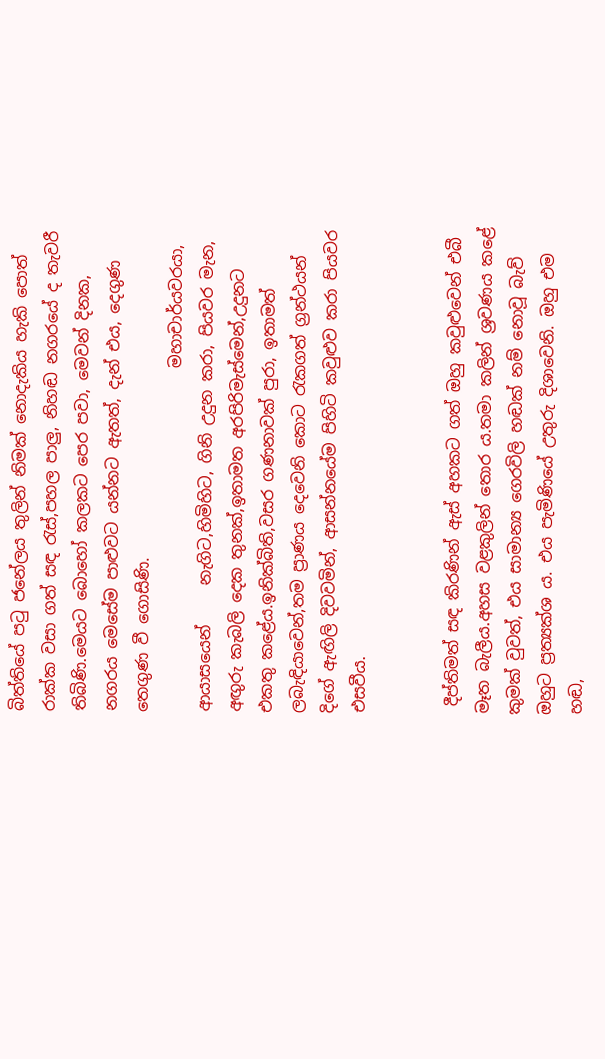බිත්තියේ පටු ජනේලය තුලින් නිමක් නොදැකිය හැකි පොත් රාක්ක වසා ගත් සඳ රැස්,පහල පාලු, නිහඬ නගරයේ ද තැවරී තිබිණි.මෙයට බොහෝ කලකට පෙර පවා, මෙවන් දිනක, නගරය මෙසේම පාළුවට යන්නට ඇතත්, දැන් එය, දෙගුණ තෙගුණ වී ගොසිණි.
                                           මහාචාර්යවරයා, ආයාසයෙන්     නැගිට,හිමිහිට, ගිනි උදුන කරා, පියවර මැන, අඟුරු කැබලි දෙක තුනක්,ඉතාමත අරපිරිමැස්මෙන්,උදුනට එකතු කළේය.ඉනික්බිති,වසර ගණනාවක් පුරා, ඉතාමත් ලබැඳියාවෙන්,තම ප්‍රාණය දෙවෙනි කොට රැකගත් ග්‍රන්ථයන් දිගේ ඇඟිලි දිවවමින්, ආසන්නයේම පිහිටි කවුළුව කරා පියවර එසවීය.


 දීප්තිමත් සඳ කිරණින් ඇස් අහකට ගත් ඔහු කවුළුවෙන් එබී මෑත බැලීය.අහස වළකුලින් තොර ය.තමා කලින් ශ්‍රවණය කළේ කුමක් වුවත්, එය සාමාන්‍ය ගෙරවිලි හඬක් නම් නොවූ බැව් ඔහුට ප්‍රත්‍යක්ශ ය. එය පැමිණියේ උතුරු දිශාවෙනි. ඔහු එම හඬ,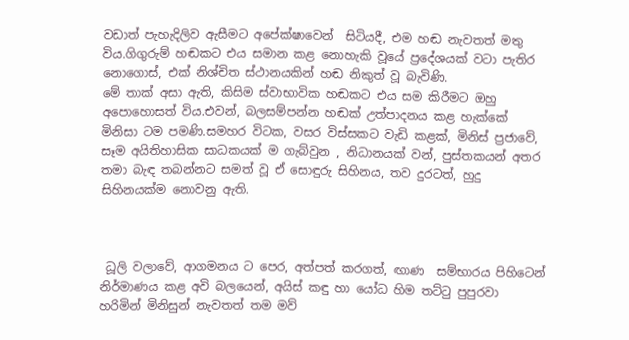වඩාත් පැහැදිලිව ඇසීමට අපේක්ෂාවෙන්  සිටියදී, එම හඬ නැවතත් මතු විය.ගිගුරුම් හඬකට එය සමාන කළ නොහැකි වූයේ ප්‍රදේශයක් වටා පැතිර නොගොස්, එක් නිශ්චිත ස්ථානයකින් හඬ නිකුත් වූ බැවිණි.
මේ තාක් අසා ඇති, කිසිම ස්වාභාවික හඬකට එය සම කිරීමට ඔහු අපොහොසත් විය.එවන්, බලසම්පන්න හඬක් උත්පාදනය කළ හැක්කේ මිනිසා ටම පමණි.සමහර විටක, වසර විස්සකට වැඩි කළක්, මිනිස් ප්‍රජාවේ, සෑම අයිතිහාසික සාධකයක් ම ගැබ්වුන , නිධානයක් වන්, පුස්තකයන් අතර තමා බැඳ තබන්නට සමත් වූ ඒ සොඳුරු සිහිනය, තව දුරටත්, හුදු සිහිනයක්ම නොවනු ඇති.



 ධූලි වලාවේ, ආගමනය ට පෙර, අත්පත් කරගත්, ඟාණ  සම්භාරය පිහිටෙන් නිර්මාණය කළ අවි බලයෙන්, අයිස් කඳු හා යෝධ හිම තට්ටු පුපුරවා හරිමින් මිනිසුන් නැවතත් තම මව්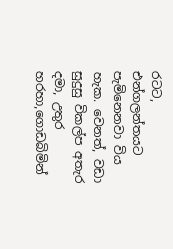රටට, එන්ගලන්තයට  පැමිනෙනවා විය හැක. වෙනත්, වඩා සුදුසු විකල්ප අතැර දමා, උතුර හරහා,ගොඩබිමින්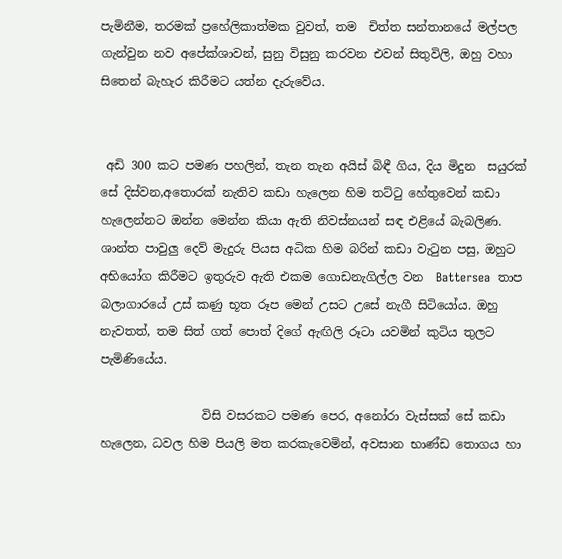පැමිනීම, තරමක් ප්‍රහේලිකාත්මක වුවත්, තම  චිත්ත සන්තානයේ මල්පල ගැන්වුන නව අපේක්ශාවන්, සුනු විසුනු කරවන එවන් සිතුවිලි, ඔහු වහා සිතෙන් බැහැර කිරීමට යත්න දැරුවේය.


 අඩි 300 කට පමණ පහලින්, තැන තැන අයිස් බිඳී ගිය, දිය මිදුන  සයුරක් සේ දිස්වන,අතොරක් නැතිව කඩා හැලෙන හිම තට්ටු හේතුවෙන් කඩා හැලෙන්නට ඔන්න මෙන්න කියා ඇති නිවස්නයන් සඳ එළියේ බැබලිණ. ශාන්ත පාවුලු දෙව් මැදුරු පියස අධික හිම බරින් කඩා වැටුන පසු, ඔහුට  අභි‍යෝග කිරීමට ඉතුරුව ඇති එකම ගොඩනැගිල්ල වන  Battersea  තාප  බලාගාරයේ උස් කණු භූත රූප මෙන් උසට උසේ නැගී සිටියෝය. ඔහු නැවතත්, තම සිත් ගත් පොත් දිගේ ඇඟිලි රූටා යවමින් කුටිය තුලට පැමිණියේය.

                 විසි වසරකට පමණ පෙර, අනෝරා වැස්සක් සේ කඩා හැලෙන, ධවල හිම පියලි මත කරකැවෙමින්, අවසාන භාණ්ඩ තොගය හා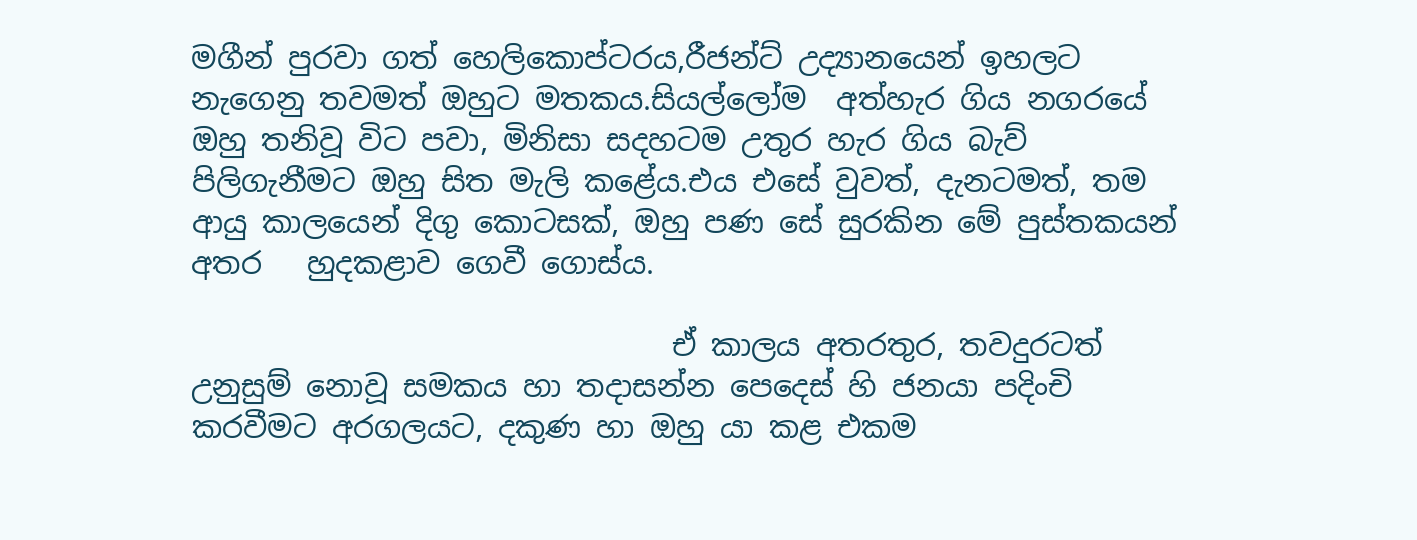මගීන් පුරවා ගත් හෙලිකොප්ටරය,රීජන්ට් උද්‍යානයෙන් ඉහලට නැගෙනු තවමත් ඔහුට මතකය.සියල්ලෝම  අත්හැර ගිය නගරයේ  ඔහු තනිවූ විට පවා, මිනිසා සදහටම උතුර හැර ගිය බැව් පිලිගැනීමට ඔහු සිත මැලි කළේය.එය එසේ වුවත්, දැනටමත්, තම ආයු කාලයෙන් දිගු කොටසක්, ඔහු පණ සේ සුරකින මේ පුස්තකයන් අතර   හුදකළාව ගෙවී ගොස්ය.

                                ඒ කාලය අතරතුර, තවදුරටත් උනුසුම් නොවූ සමකය හා තදාසන්න පෙදෙස් හි ජනයා පදිංචි  කරවීමට අරගලයට, දකුණ හා ඔහු යා කළ එකම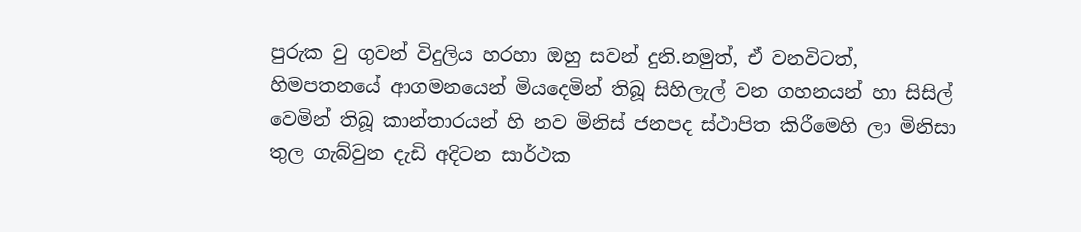පුරුක වු ගුවන් විදුලිය හරහා ඔහු සවන් දුනි.නමුත්, ඒ වනවිටත්,  හිමපතනයේ ආගමනයෙන් මියදෙමින් තිබූ සිහිලැල් වන ගහනයන් හා සිසිල් වෙමින් තිබූ කාන්තාරයන් හි නව මිනිස් ජනපද ස්ථාපිත කිරීමෙහි ලා මිනිසා තුල ගැබ්වුන දැඩි අදිටන සාර්ථක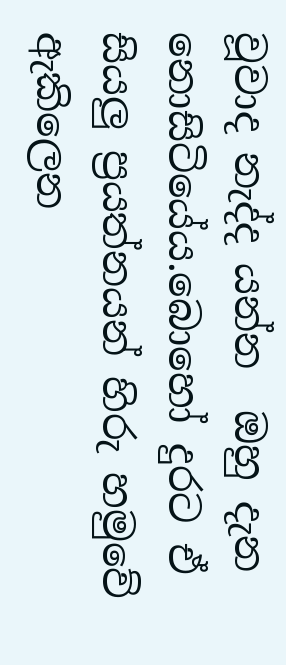වූවාද නැද්ද යන්න  ඔහු දැන  නොසිටියේය.බොහෝ දුරට ඒ සියලු ප්‍රයත්නයන් හිරු හමුවේ ඇකිලෙන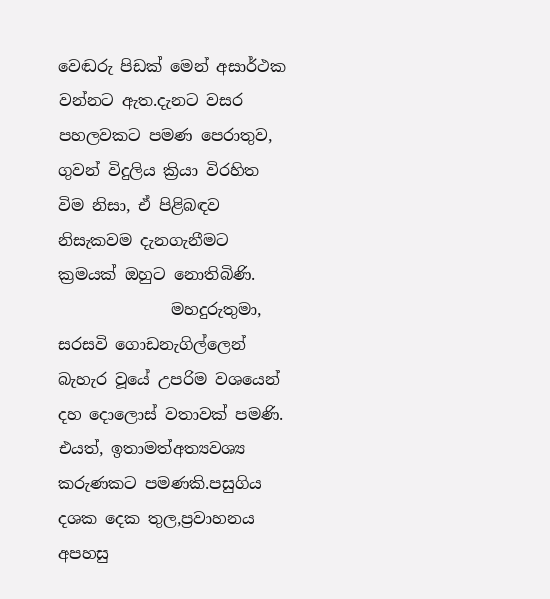වෙඬරු පිඩක් මෙන් අසාර්ථක වන්නට ඇත.දැනට වසර පහලවකට පමණ පෙරාතුව, ගුවන් විදුලිය ක්‍රියා විරහිත විම නිසා, ඒ පිළිබඳව නිසැකවම දැනගැනීමට ක්‍රමයක් ඔහුට නොතිබිණි.
              මහදුරුතුමා, සරසවි ගොඩනැගිල්ලෙන් බැහැර වූයේ උපරිම වශයෙන් දහ දොලොස් වතාවක් පමණි. එයත්, ඉතාමත්අත්‍යවශ්‍ය  කරුණකට පමණකි.පසුගිය දශක දෙක තුල,ප්‍රවාහනය අපහසු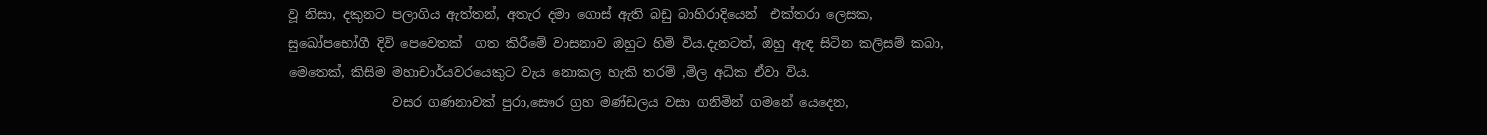වූ නිසා, දකුනට පලාගිය ඇත්තන්, අතැර දමා ගොස් ඇති බඩු බාහිරාදියෙන්  එක්තරා ලෙසක, සුඛෝපභෝගී දිවි පෙවෙතක්  ගත කිරීමේ වාසනාව ඔහුට හිමි විය.දැනටත්, ඔහු ඇඳ සිටින කලිසම් කබා, මෙතෙක්, කිසිම මහාචාර්යවරයෙකුට වැය නොකල හැකි තරම් ,මිල අධික ඒවා විය.
                වසර ගණනාවක් පුරා,සෞර ග්‍රහ මණ්ඩලය වසා ගනිමින් ගමනේ යෙදෙන,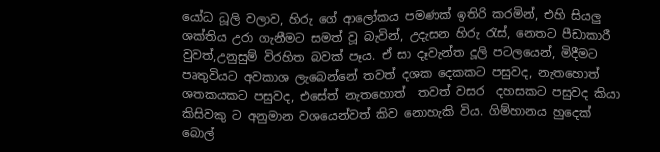යෝධ ධූලි වලාව, හිරු ගේ ආලෝකය පමණක් ඉතිරි කරමින්, එහි සියලු ශක්තිය උරා ගැනීමට සමත් වූ බැවින්, උදැසන හිරු රැස්, නෙතට පීඩාකාරී වුවත්,උනුසුම් විරහිත බවක් පෑය. ඒ සා දෑවැන්ත දූලි පටලයෙන්, මිදීමට පෘතුවියට අවකාශ ලැබෙන්නේ තවත් දශක දෙකකට පසුවද, නැතහොත් ශතකයකට පසුවද, එසේත් නැතහොත්  තවත් වසර  දහසකට පසුවද කියා කිසිවකු ට අනුමාන වශයෙන්වත් කිව නොහැකි විය. ගිම්හානය හුදෙක් බොල්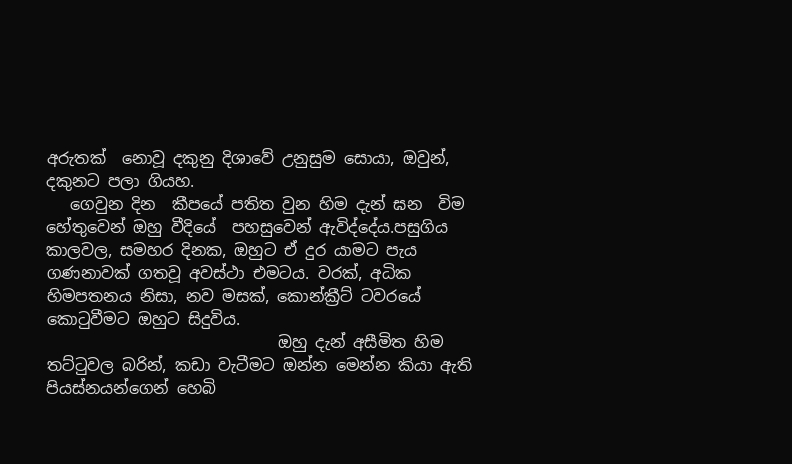අරුතක්  නොවූ දකුනු දිශාවේ උනුසුම සොයා, ඔවුන්, දකුනට පලා ගියහ.
   ගෙවුන දින  කීපයේ පතිත වුන හිම දැන් ඝන  විම හේතුවෙන් ඔහු වීදියේ  පහසුවෙන් ඇවිද්දේය.පසුගිය කාලවල, සමහර දිනක, ඔහුට ඒ දුර යාමට පැය ගණනාවක් ගතවූ අවස්ථා එමටය. වරක්, අධික හිමපතනය නිසා, නව මසක්, කොන්ක්‍රීට් ටවරයේ කොටුවීමට ඔහුට සිදුවිය.
                             ඔහු දැන් අසීමිත හිම තට්ටුවල බරින්, කඩා වැටීමට ඔන්න මෙන්න කියා ඇති  පියස්නයන්ගෙන් හෙබි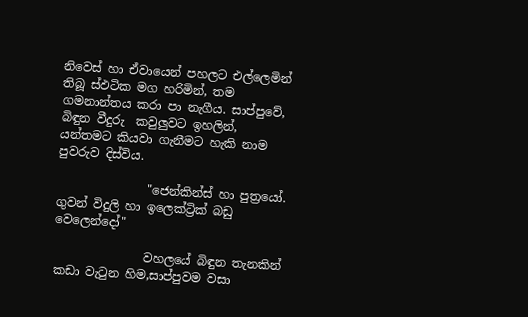නිවෙස් හා ඒවායෙන් පහලට එල්ලෙමින් තිබූ ස්ඵටික මග හරිමින්, තම ගමනාන්තය කරා පා නැගීය. සාප්පුවේ, බිඳුන වීදුරු  කවුලුවට ඉහලින්,  යන්තමට කියවා ගැනීමට හැකි නාම පුවරුව දිස්විය.

               "ජෙන්කින්ස් හා පුත්‍රයෝ. ගුවන් විදුලි හා ඉලෙක්ට්‍රික් බඩු වෙලෙන්දෝ"

               වහලයේ බිඳුන තැනකින් කඩා වැටුන හිම,සාප්පුවම වසා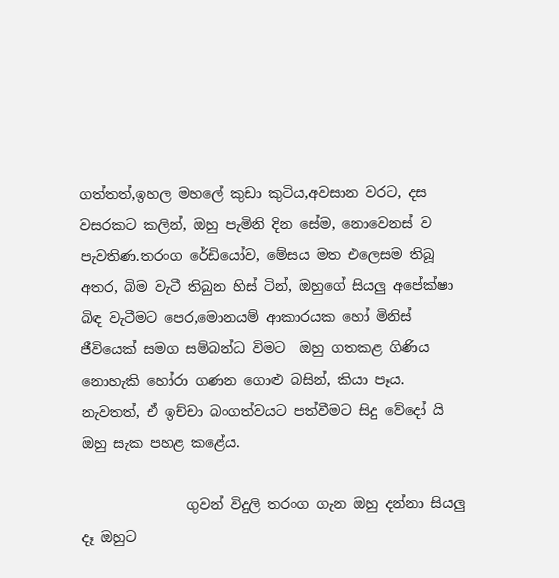ගත්තත්,ඉහල මහලේ කුඩා කුටිය,අවසාන වරට, දස වසරකට කලින්, ඔහු පැමිනි දින සේම, නොවෙනස් ව පැවතිණ.තරංග රේඩියෝව, මේසය මත එලෙසම තිබූ අතර, බිම වැටී තිබුන හිස් ටින්, ඔහුගේ සියලු අපේක්ෂා බිඳ වැටීමට පෙර,මොනයම් ආකාරයක හෝ මිනිස් ජීවියෙක් සමග සම්බන්ධ විමට  ඔහු ගතකළ ගිණිය නොහැකි හෝරා ගණන ගොළු බසින්, කියා පෑය. නැවතත්, ඒ ඉච්චා බංගත්වයට පත්වීමට සිදු වේදෝ යි ඔහු සැක පහළ කළේය.

               ගුවන් විදුලි තරංග ගැන ඔහු දන්නා සියලු දෑ ඔහුට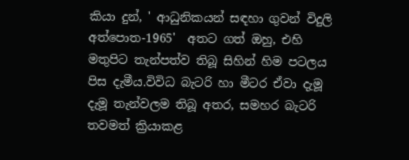කියා දුන්, ' ආධුනිකයන් සඳහා ගුවන් විදුලි අත්පොත-1965'  අතට ගත් ඔහු, එහි මතුපිට තැන්පත්ව තිබූ සිහින් හිම පටලය පිස දැමීය.විවිධ බැටරි හා මීටර ඒවා දැමූ දැමූ තැන්වලම තිබූ අතර, සමහර බැටරි තවමත් ක්‍රියාකළ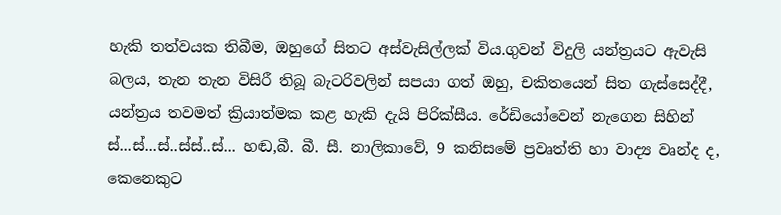හැකි තත්වයක තිබීම, ඔහුගේ සිතට අස්වැසිල්ලක් විය.ගුවන් විදුලි යන්ත්‍රයට ඇවැසි බලය, තැන තැන විසිරී තිබූ බැටරිවලින් සපයා ගත් ඔහු, චකිතයෙන් සිත ගැස්සෙද්දී, යන්ත්‍රය තවමත් ක්‍රියාත්මක කළ හැකි දැයි පිරික්සීය. රේඩියෝවෙන් නැගෙන සිහින් ස්...ස්...ස්..ස්ස්..ස්... හඬ,බී. බී. සී. නාලිකාවේ, 9 කනිසමේ ප්‍රවෘත්ති හා වාද්‍ය වෘන්ද ද, කෙනෙකුට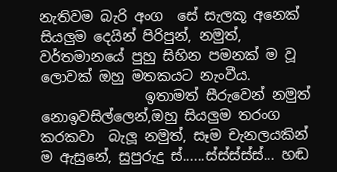නැතිවම බැරි අංග  සේ සැලකූ අනෙක් සියලුම දෙයින් පිරිපුන්, නමුත්, වර්තමානයේ පුහු සිහින පමනක් ම වූ ලොවක් ඔහු මතකයට නැංවීය.
               ඉතාමත් සීරුවෙන් නමුත් නොඉවසිල්ලෙන්,ඔහු සියලුම තරංග කරකවා  බැලූ නමුත්, සෑම චැනලයකින් ම ඇසුනේ, සුපුරුදු ස්......ස්ස්ස්ස්ස්... හඬ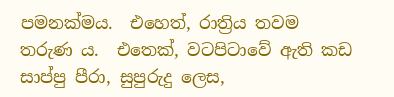පමනක්මය.  එහෙත්, රාත්‍රිය තවම තරුණ ය.  එතෙක්, වටපිටාවේ ඇති කඩ සාප්පු පීරා, සුපුරුදු ලෙස,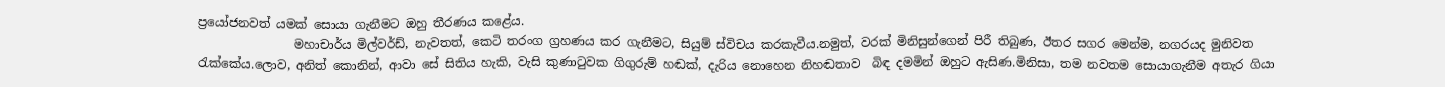ප්‍රයෝජනවත් යමක් සොයා ගැනීමට ඔහු තීරණය කළේය.
                මහාචාර්ය මිල්වර්ඩ්, නැවතත්, කෙටි තරංග ග්‍රහණය කර ගැනීමට, සියුම් ස්විචය කරකැවීය.නමුත්, වරක් මිනිසුන්ගෙන් පිරී තිබුණ, ඊතර සගර මෙන්ම, නගරයද මුනිවත රැක්කේය.ලොව, අනිත් කොනින්, ආවා සේ සිතිය හැකි, වැසි කුණාටුවක ගිගුරුම් හඬක්, දැරිය නොහෙන නිහඬතාව  බිඳ දමමින් ඔහුට ඇසිණ.මිනිසා, තම නවතම සොයාගැනීම අතැර ගියා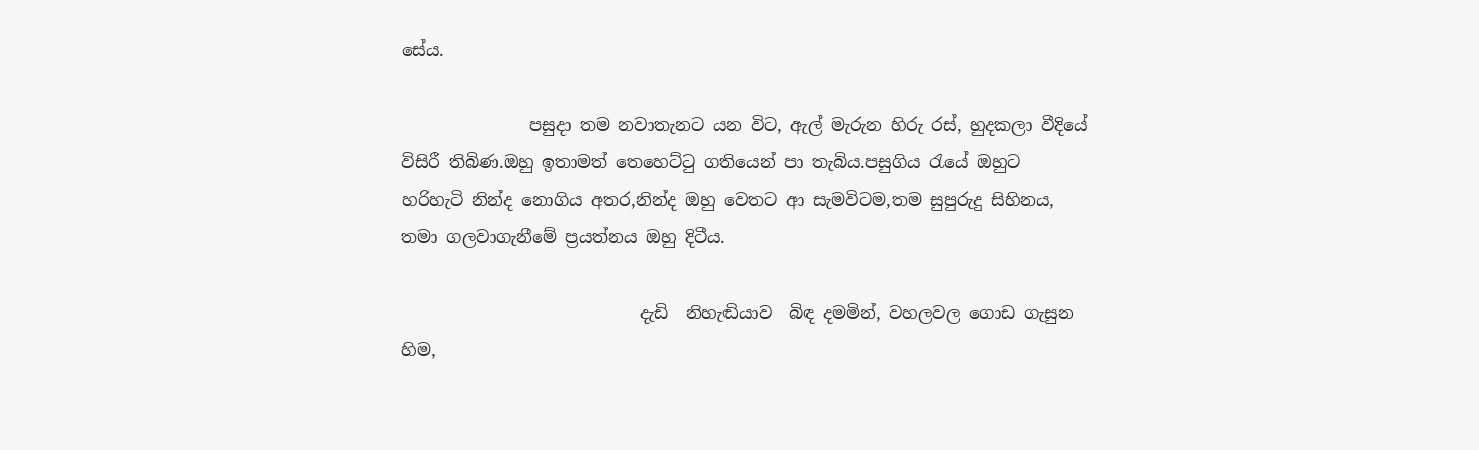සේය.

               පසුදා තම නවාතැනට යන විට, ඇල් මැරුන හිරු රස්, හුදකලා වීදියේ විසිරී තිබිණ.ඔහු ඉතාමත් තෙහෙට්ටු ගතියෙන් පා තැබිය.පසුගිය රැයේ ඔහුට හරිහැටි නින්ද නොගිය අතර,නින්ද ඔහු වෙතට ආ සැමවිටම,තම සුපුරුදු සිහිනය, තමා ගලවාගැනීමේ ප්‍රයත්නය ඔහු දිටීය.

                            දැඩි  නිහැඬියාව  බිඳ දමමින්, වහලවල ගොඩ ගැසුන හිම,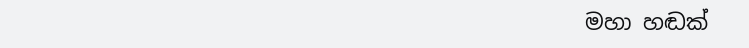මහා හඬක්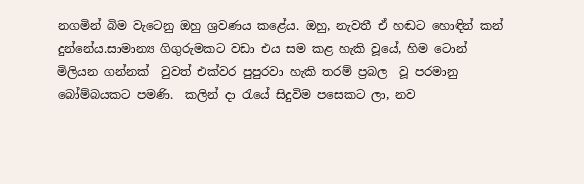නගමින් බිම වැටෙනු ඔහු ශ්‍රවණය කළේය. ඔහු, නැවතී ඒ හඬට හොඳින් කන් දුන්නේය.සාමාන්‍ය ගිගුරුමකට වඩා එය සම කළ හැකි වූයේ, හිම ටොන් මිලියන ගන්නක්  වුවත් එක්වර පුපුරවා හැකි තරම් ප්‍රබල  වූ පරමානු බෝම්බයකට පමණි.  කලින් දා රැයේ සිදුවිම පසෙකට ලා, නව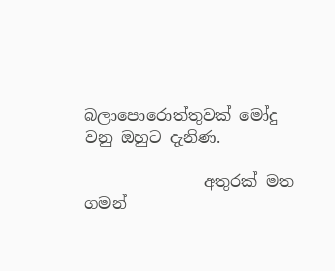බලාපොරොත්තුවක් මෝදු වනු ඔහුට දැනිණ.

               අතුරක් මත ගමන්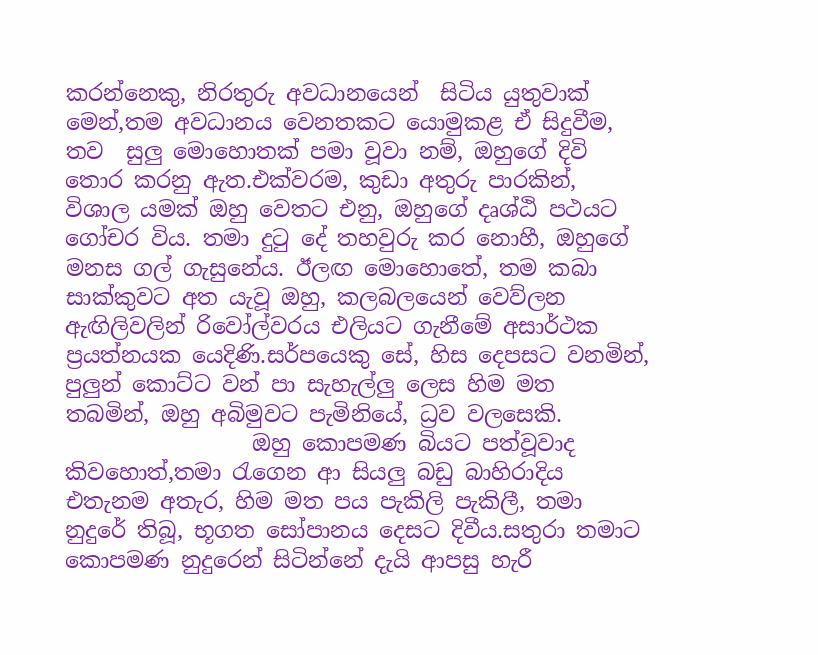කරන්නෙකු, නිරතුරු අවධානයෙන්  සිටිය යුතුවාක් මෙන්,තම අවධානය වෙනතකට යොමුකළ ඒ සිදුවීම, තව  සුලු මොහොතක් පමා වූවා නම්, ඔහුගේ දිවි තොර කරනු ඇත.එක්වරම, කුඩා අතුරු පාරකින්, විශාල යමක් ඔහු වෙතට එනු, ඔහුගේ දෘශ්ඨි පථයට ගෝචර විය. තමා දුටු දේ තහවුරු කර නොහී, ඔහුගේ මනස ගල් ගැසුනේය. ඊලඟ මොහොතේ, තම කබා සාක්කුවට අත යැවූ ඔහු, කලබලයෙන් වෙව්ලන ඇඟිලිවලින් රිවෝල්වරය එලියට ගැනීමේ අසාර්ථක ප්‍රයත්නයක යෙදිණි.සර්පයෙකු සේ, හිස දෙපසට වනමින්, පුලුන් කොට්ට වන් පා සැහැල්ලු ලෙස හිම මත තබමින්, ඔහු අබිමුවට පැමිනියේ, ධ්‍රව වලසෙකි.
                 ඔහු කොපමණ බියට පත්වූවාද කිවහොත්,තමා රැගෙන ආ සියලු බඩු බාහිරාදිය එතැනම අතැර, හිම මත පය පැකිලි පැකිලී, තමා නුදුරේ තිබූ, භූගත සෝපානය දෙසට දිවීය.සතුරා තමාට කොපමණ නුදුරෙන් සිටින්නේ දැයි ආපසු හැරී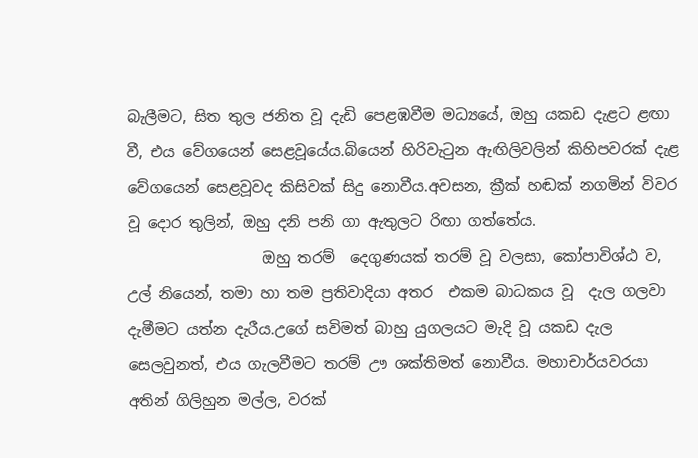බැලීමට, සිත තුල ජනිත වූ දැඩි පෙළඹවීම මධ්‍යයේ, ඔහු යකඩ දැළට ළඟා වී, එය වේගයෙන් සෙළවූයේය.බියෙන් හිරිවැටුන ඇඟිලිවලින් කිහිපවරක් දැළ   වේගයෙන් සෙළවූවද කිසිවක් සිදු නොවීය.අවසන, ක්‍රීක් හඬක් නගමින් විවර වූ දොර තුලින්, ඔහු දනි පනි ගා ඇතුලට රිඟා ගත්තේය.
                  ඔහු තරම්  දෙගුණයක් තරම් වූ වලසා, කෝපාවිශ්ඨ ව,  උල් නියෙන්, තමා හා තම ප්‍රතිවාදියා අතර  එකම බාධකය වූ  දැල ගලවා දැමීමට යත්න දැරීය.උගේ සවිමත් බාහු යුගලයට මැදි වූ යකඩ දැල සෙලවුනත්, එය ගැලවීමට තරම් ඌ ශක්තිමත් නොවීය. මහාචාර්යවරයා අතින් ගිලිහුන මල්ල, වරක්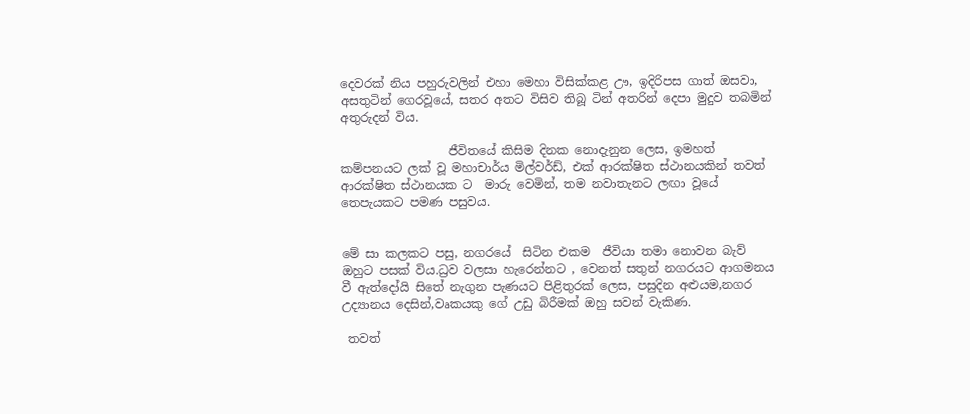දෙවරක් නිය පහුරුවලින් එහා මෙහා විසික්කළ ඌ, ඉදිරිපස ගාත් ඔසවා, අසතුටින් ගෙරවූයේ, සතර අතට විසිව තිබූ ටින් අතරින් දෙපා මුදුව තබමින් අතුරුදන් විය.

                  ජීවිතයේ කිසිම දිනක නොදැනුන ලෙස, ඉමහත් කම්පනයට ලක් වූ මහාචාර්ය මිල්වර්ඩ්, එක් ආරක්ෂිත ස්ථානයකින් තවත් ආරක්ෂිත ස්ථානයක ට  මාරු වෙමින්, තම නවාතැනට ලඟා වූයේ තෙපැයකට පමණ පසුවය.


මේ සා කලකට පසු, නගරයේ  සිටින එකම  ජීවියා තමා නොවන බැව් ඔහුට පසක් විය.ධ්‍රව වලසා හැරෙන්නට , වෙනත් සතුන් නගරයට ආගමනය වී ඇත්දෝයි සිතේ නැගුන පැණයට පිළිතුරක් ලෙස, පසුදින අළුයම,නගර උද්‍යානය දෙසින්,වෘකයකු ගේ උඩු බිරීමක් ඔහු සවන් වැකිණ.

 තවත්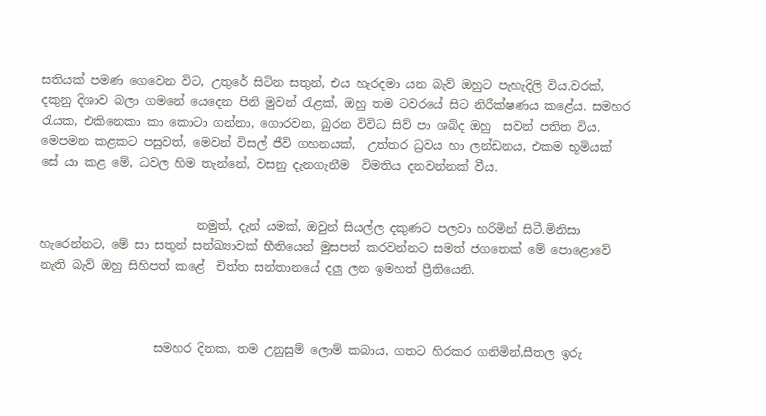සතියක් පමණ ගෙවෙන විට, උතුරේ සිටින සතුන්, එය හැරදමා යන බැව් ඔහුට පැහැදිලි විය.වරක්, දකුනු දිශාව බලා ගමනේ යෙදෙන පිනි මුවන් රැළක්, ඔහු තම ටවරයේ සිට නිරීක්ෂණය කළේය. සමහර රැයක, එකිනෙකා කා කොටා ගන්නා, ගොරවන, බුරන විවිධ සිව් පා ශබ්ද ඔහු  සවන් පතිත විය. මෙපමන කළකට පසුවත්, මෙවන් විසල් ජීවි ගහනයක්,  උත්තර ධ්‍රවය හා ලන්ඩනය, එකම භූමියක් සේ යා කළ මේ, ධවල හිම තැන්නේ, වසනු දැනගැනීම  විමතිය දනවන්නක් වීය.


                          නමුත්, දැන් යමක්, ඔවුන් සියල්ල දකුණට පලවා හරිමින් සිටී.මිනිසා හැරෙන්නට, මේ සා සතුන් සන්ඛ්‍යාවක් භීතියෙන් මුසපත් කරවන්නට සමත් ජගතෙක් මේ පොළොවේ නැති බැව් ඔහු සිහිපත් කළේ  චිත්ත සන්තානයේ දලු ලන ඉමහත් ප්‍රීතියෙනි.



                   සමහර දිනක, තම උනුසුම් ලොම් කබාය, ගතට හිරකර ගනිමින්,සීතල ඉරු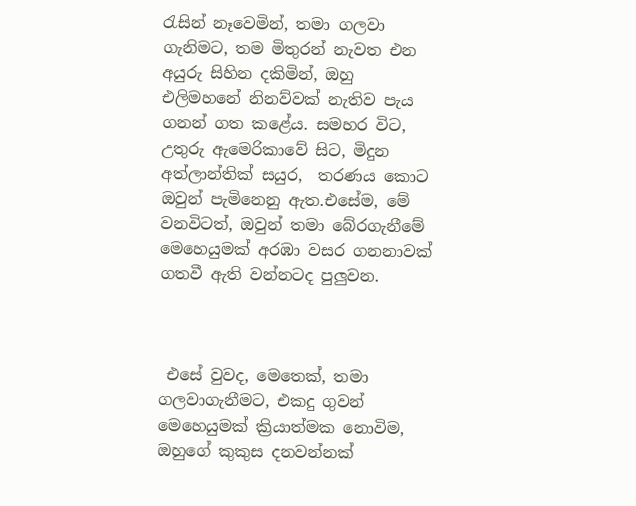රැසින් නෑවෙමින්, තමා ගලවා ගැනිමට, තම මිතුරන් නැවත එන අයුරු සිහින දකිමින්, ඔහු එලිමහනේ නිනව්වක් නැතිව පැය ගනන් ගත කළේය. සමහර විට, උතුරු ඇමෙරිකාවේ සිට, මිදුන අත්ලාන්තික් සයුර,  තරණය කොට ඔවුන් පැමිනෙනු ඇත.එසේම, මේ වනවිටත්, ඔවුන් තමා බේරගැනීමේ මෙහෙයුමක් අරඹා වසර ගනනාවක් ගතවී ඇති වන්නටද පුලුවන.



 එසේ වුවද, මෙතෙක්, තමා ගලවාගැනීමට, එකදු ගුවන් මෙහෙයුමක් ක්‍රියාත්මක නොවිම, ඔහුගේ කුකුස දනවන්නක්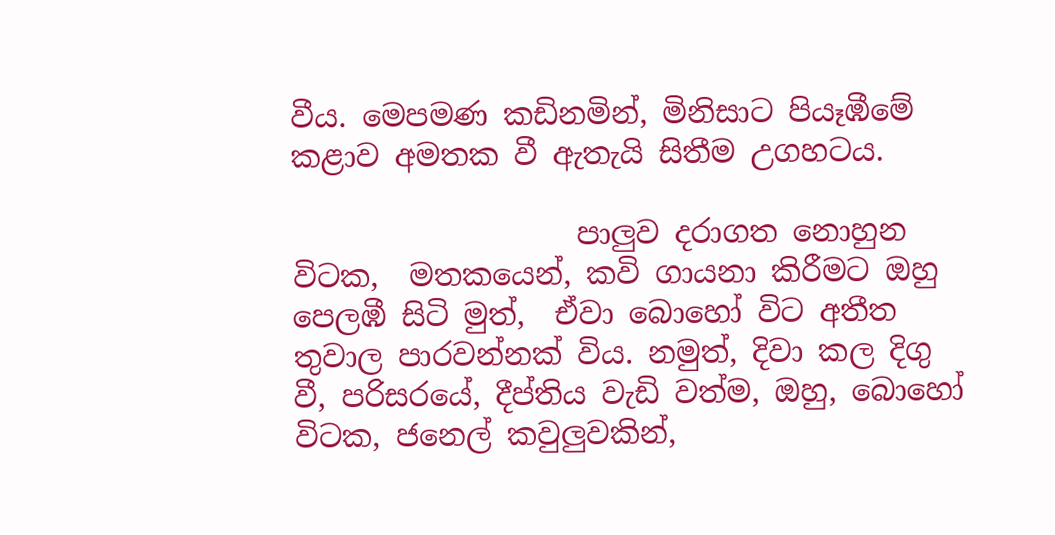වීය. මෙපමණ කඩිනමින්, මිනිසාට පියෑඹීමේ කළාව අමතක වී ඇතැයි සිතීම උගහටය.

                   පාලුව දරාගත නොහුන විටක,  මතකයෙන්, කවි ගායනා කිරීමට ඔහු පෙලඹී සිටි මුත්,  ඒවා බොහෝ විට අතීත තුවාල පාරවන්නක් විය. නමුත්, දිවා කල දිගු වී, පරිසරයේ, දීප්තිය වැඩි වත්ම, ඔහු, බොහෝ විටක, ජනෙල් කවුලුවකින්,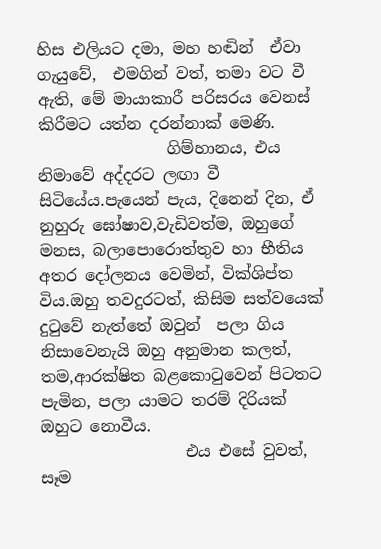හිස එලියට දමා, මහ හඬින්  ඒවා ගැයුවේ,  එමගින් වත්, තමා වට වී ඇති, මේ මායාකාරී පරිසරය වෙනස් කිරීමට යත්න දරන්නාක් මෙණි.
                ගිම්හානය, එය නිමාවේ අද්දරට ලඟා වී සිටියේය.පැයෙන් පැය, දිනෙන් දින, ඒ නුහුරු ඝෝෂාව,වැඩිවත්ම, ඔහුගේ මනස, බලාපොරොත්තුව හා භීතිය අතර දෝලනය වෙමින්, වික්ශිප්ත විය.ඔහු තවදුරටත්, කිසිම සත්වයෙක් දුටුවේ නැත්තේ ඔවුන්  පලා ගිය නිසාවෙනැයි ඔහු අනුමාන කලත්, තම,ආරක්ෂිත බළකොටුවෙන් පිටතට පැමින, පලා යාමට තරම් දිරියක් ඔහුට නොවීය.
                  එය එසේ වුවත්, සෑම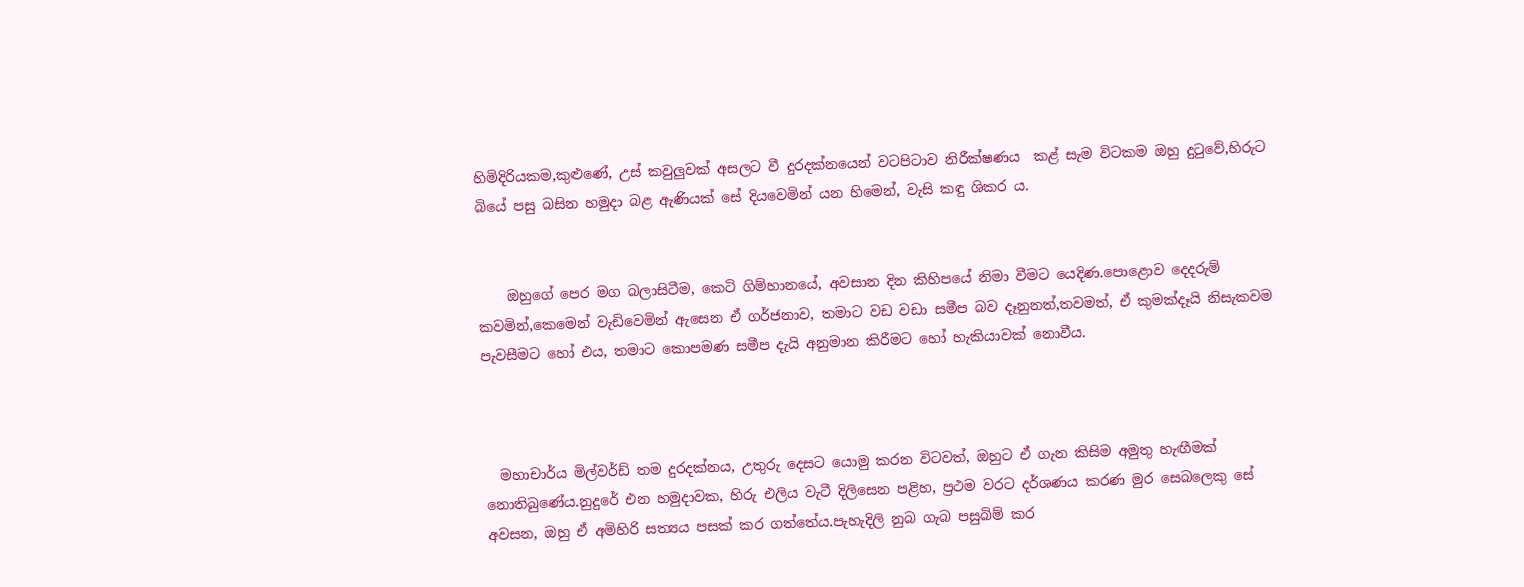හිමිදිරියකම,කුළුණේ, උස් කවුලුවක් අසලට වී දුරදක්නයෙන් වටපිටාව නිරීක්ෂණය  කළ් සැම විටකම ඔහු දුටුවේ,හිරුට බියේ පසු බසින හමුදා බළ ඇණියක් සේ දියවෙමින් යන හිමෙන්, වැසි කඳු ශිකර ය.


    ඔහුගේ පෙර මග බලාසිටීම, කෙටි ගිම්හානයේ, අවසාන දින කිහිපයේ නිමා වීමට යෙදිණ.පොළොව දෙදරුම් කවමින්,කෙමෙන් වැඩිවෙමින් ඇසෙන ඒ ගර්ජනාව, තමාට වඩ වඩා සමීප බව දෑනුනත්,තවමත්, ඒ කුමක්දෑයි නිසැකවම පැවසීමට හෝ එය, තමාට කොපමණ සමීප දැයි අනුමාන කිරීමට හෝ හැකියාවක් නොවීය.



  මහාචාර්ය මිල්වර්ඩ් තම දුරදක්නය, උතුරු දෙසට යොමු කරන විටවත්, ඔහුට ඒ ගැන කිසිම අමුතු හැඟීමක් නොතිබුණේය.නුදුරේ එන හමුදාවක, හිරු එලිය වැටී දිලිසෙන පළිහ, ප්‍රථම වරට දර්ශණය කරණ මුර සෙබලෙකු සේ අවසන, ඔහු ඒ අමිහිරි සත්‍යය පසක් කර ගත්තේය.පැහැදිලි නුබ ගැබ පසුබිම් කර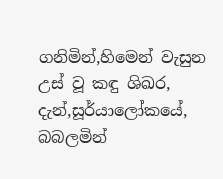ගනිමින්,හිමෙන් වැසුන උස් වූ කඳු ශිඛර,  දැන්,සූර්යාලෝකයේ, බබලමින්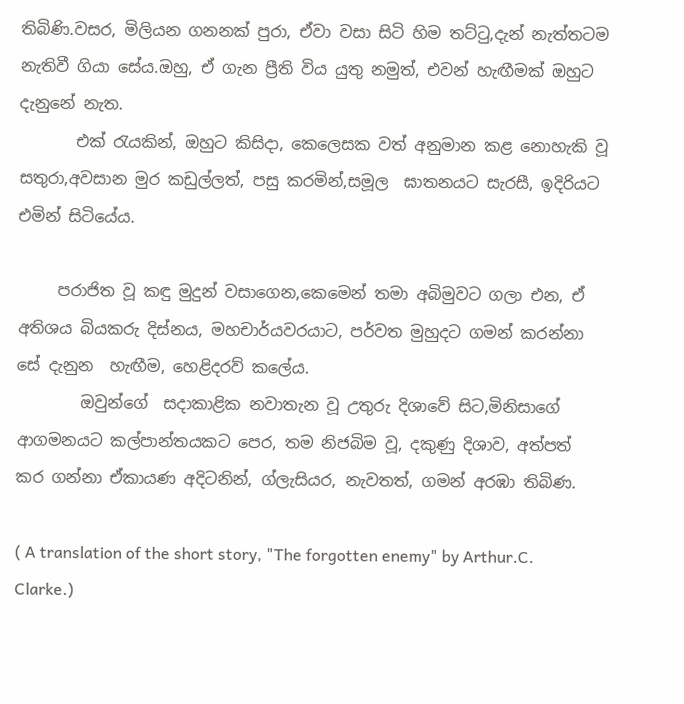තිබිණි.වසර, මිලියන ගනනක් පුරා, ඒවා වසා සිටි හිම තට්ටු,දැන් නැත්තටම නැතිවී ගියා සේය.ඔහු, ඒ ගැන ප්‍රීති විය යුතු නමුත්, එවන් හැඟීමක් ඔහුට දැනුනේ නැත.
       එක් රැයකින්, ඔහුට කිසිදා, කෙලෙසක වත් අනුමාන කළ නොහැකි වූ සතුරා,අවසාන මුර කඩුල්ලත්, පසු කරමින්,සමූල  ඝාතනයට සැරසී, ඉදිරියට එමින් සිටියේය.

     පරාජිත වූ කඳු මුදුන් වසාගෙන,කෙමෙන් තමා අබිමුවට ගලා එන, ඒ අතිශය බියකරු දිස්නය, මහචාර්යවරයාට, පර්වත මුහුදට ගමන් කරන්නා සේ දැනුන  හැඟීම, හෙළිදරව් කලේය.
        ඔවුන්ගේ  සදාකාළික නවාතැන වූ උතුරු දිශාවේ සිට,මිනිසාගේ ආගමනයට කල්පාන්තයකට පෙර, තම නිජබිම වූ, දකුණු දිශාව, අත්පත් කර ගන්නා ඒකායණ අදිටනින්, ග්ලැසියර, නැවතත්, ගමන් අරඹා තිබිණ.

( A translation of the short story, "The forgotten enemy" by Arthur.C. Clarke.)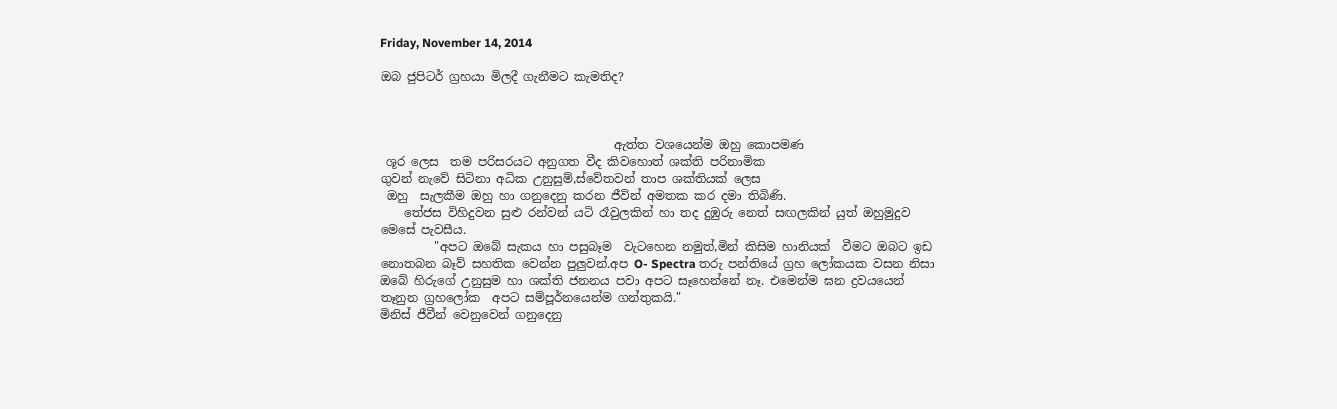Friday, November 14, 2014

ඔබ ජුපිටර් ග්‍රහයා මිලදී ගැනීමට කැමතිද?



                                       ඇත්ත වශයෙන්ම ඔහු කොපමණ
 ශූර ලෙස  තම පරිසරයට අනුගත වීද කිවහොත් ශක්ති පරිනාමික
ගුවන් නැවේ සිටිනා අධික උනුසුම්,ස්වේතවන් තාප ශක්තියක් ලෙස
 ඔහු  සැලකීම ඔහු හා ගනුදෙනු කරන ජීවින් අමතක කර දමා තිබිණි.
    තේජස විහිදුවන සුළු රන්වන් යටි රෑවුලකින් හා තද දුඹුරු නෙත් සඟලකින් යුත් ඔහුමුදුව මෙසේ පැවසීය.
         "අපට ඔබේ සැකය හා පසුබෑම  වැටහෙන නමුත්,මින් කිසිම හානියක්  වීමට ඔබට ඉඩ නොතබන බෑව් සහතික වෙන්න පුලුවන්.අප O- Spectra තරු පන්තියේ ග්‍රහ ලෝකයක වසන නිසා ඔබේ හිරුගේ උනුසුම හා ශක්ති ජනනය පවා අපට සෑහෙන්නේ නෑ. එමෙන්ම ඝන ද්‍රව‍යයෙන් තෑනුන ග්‍රහලෝක  අපට සම්පූර්නයෙන්ම ගන්තුකයි."
මිනිස් ජීවීන් වෙනුවෙන් ගනුදෙනු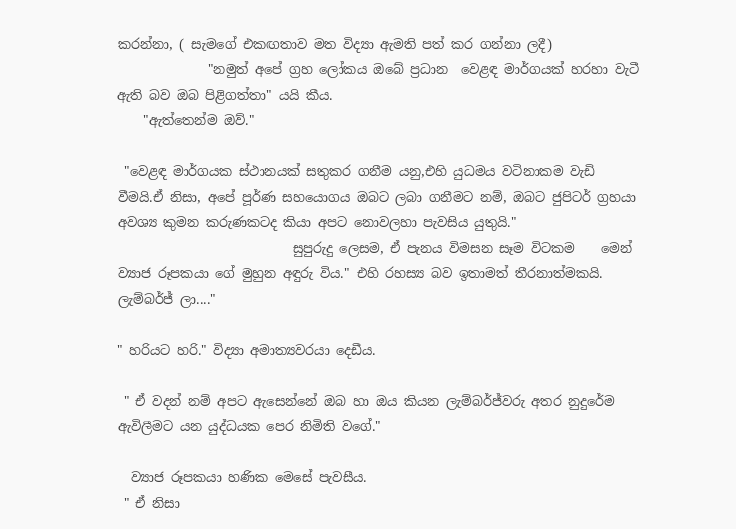කරන්නා, ( සැමගේ එකඟතාව මත විද්‍යා ඇමති පත් කර ගන්නා ලදී)
              "නමුත් අපේ ග්‍රහ ලෝකය ඔබේ ප්‍රධාන  වෙළඳ මාර්ගයක් හරහා වැටී ඇති බව ඔබ පිළිගත්තා" යයි කීය.
    "ඇත්තෙන්ම ඔව්."

 "වෙළඳ මාර්ගයක ස්ථානයක් සතුකර ගනීම යනු,එහි යුධමය වටිනාකම වැඩි වීමයි.ඒ නිසා, අපේ පූර්ණ සහයොගය ඔබට ලබා ගනීමට නම්, ඔබට ජුපිටර් ග්‍රහයා අවශ්‍ය කුමන කරුණකටද කියා අපට නොවලහා පැවසිය යුතුයි."
                           සුපුරුදු ලෙසම, ඒ පැනය විමසන සෑම විටකම    මෙන් ව්‍යාජ රූපකයා ගේ මුහුන අඳුරු විය." එහි රහස්‍ය බව ඉතාමත් තීරනාත්මකයි. ලැම්බර්ජ් ලා...."

" හරියට හරි." විද්‍යා අමාත්‍යවරයා දෙඩීය.

 " ඒ වදන් නම් අපට ඇසෙන්නේ ඔබ හා ඔය කියන ලැම්බර්ජ්වරු අතර නුදුරේම ඇවිලීමට යන යුද්ධයක පෙර නිමිති වගේ."

  ව්‍යාජ රූපකයා හණික මෙසේ පැවසීය.
 " ඒ නිසා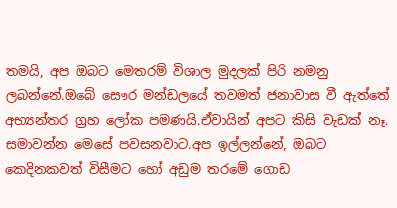තමයි, අප ඔබට මෙතරම් විශාල මුදලක් පිරි නමනු ලබන්නේ.ඔබේ සෞර මන්ඩලයේ තවමත් ජනාවාස වී ඇත්තේ අභ්‍යන්තර ග්‍රහ ලෝක පමණයි.ඒවායින් අපට කිසි වැඩක් නෑ.
සමාවන්න මෙසේ පවසනවාට.අප ඉල්ලන්නේ, ඔබට කෙදිනකවත් විසීමට හෝ අඩුම තරමේ ගොඩ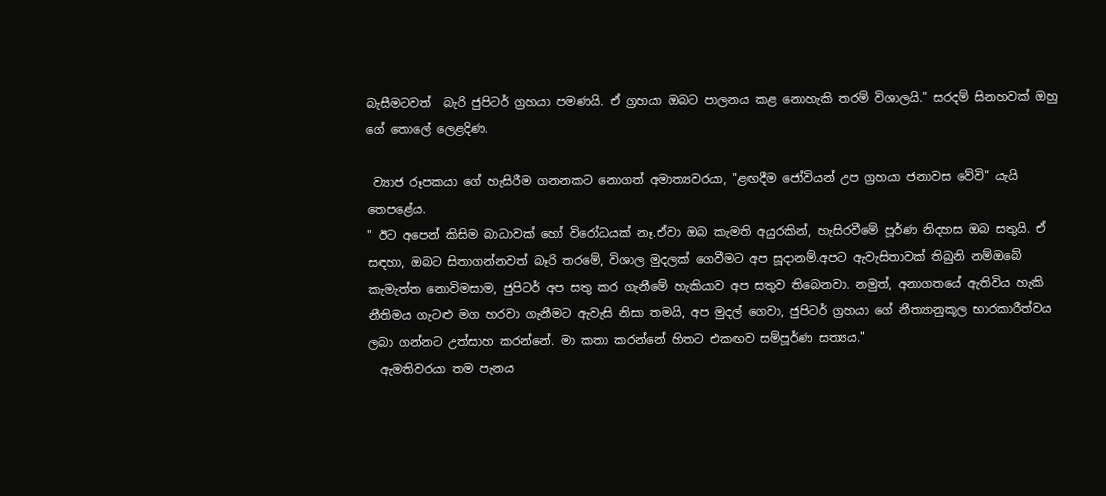බැසීමටවත්  බැරි ජුපිටර් ග්‍රහයා පමණයි. ඒ ග්‍රහයා ඔබට පාලනය කළ නොහැකි තරම් විශාලයි." සරදම් සිනහවක් ඔහු ගේ තොලේ ලෙළදිණ.

 ව්‍යාජ රූපකයා ගේ හැසිරීම ගනනකට නොගත් අමාත්‍යවරයා, "ළඟදීම ජෝවියන් උප ග්‍රහයා ජනාවස වේවි" යැයි  තෙපළේය.
" ඊට අපෙන් කිසිම බාධාවක් හෝ විරෝධයක් නෑ.ඒවා ඔබ කැමති අයුරකින්, හැසිරවීමේ පූර්ණ නිදහස ඔබ සතුයි. ඒ සඳහා, ඔබට සිතාගන්නවත් බෑරි තරමේ, විශාල මුදලක් ගෙවීමට අප සූදානම්.අපට ඇවැසිතාවක් තිබුනි නම්ඔබේ කැමැත්ත නොවිමසාම, ජුපිටර් අප සතු කර ගැනීමේ හැකියාව අප සතුව තිබෙනවා. නමුත්, අනාගතයේ ඇතිවිය හැකි  නීතිමය ගැටළු මග හරවා ගැනීමට ඇවැසි නිසා තමයි, අප මුදල් ගෙවා, ජුපිටර් ග්‍රහයා ගේ නීත්‍යානුකූල භාරකාරීත්වය ලබා ගන්නට උත්සාහ කරන්නේ. මා කතා කරන්නේ හිතට එකඟව සම්පූර්ණ සත්‍යය."
  ඇමතිවරයා තම පැනය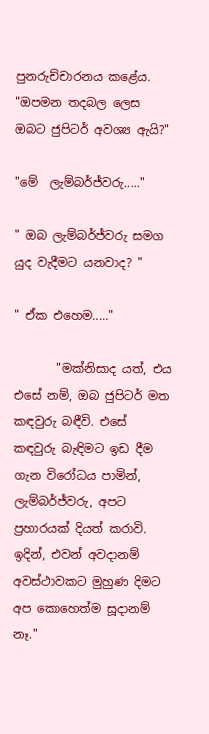පුනරුච්චාරනය කළේය. "ඔපමන තදබල ලෙස ඔබට ජුපිටර් අවශ්‍ය ඇයි?"

"මේ  ලැම්බර්ජ්වරු....."

" ඔබ ලැම්බර්ජ්වරු සමග යුද වැදීමට යනවාද? "

" ඒක එහෙම....."

       "මක්නිසාද යත්, එය එසේ නම්, ඔබ ජුපිටර් මත කඳවුරු බඳීවි. එසේ කඳවුරු බැඳිමට ඉඩ දීම ගැන විරෝධය පාමින්, ලැම්බර්ජ්වරු, අපට ප්‍රහාරයක් දියත් කරාවි. ඉදින්, එවන් අවදානම් අවස්ථාවකට මුහුණ දිමට අප කොහෙත්ම සූදානම් නෑ."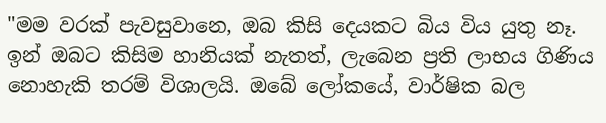"මම වරක් පැවසුවානෙ, ඔබ කිසි දෙයකට බිය විය යුතු නෑ. ඉන් ඔබට කිසිම හානියක් නැතත්, ලැබෙන ප්‍රති ලාභය ගිණිය නොහැකි තරම් විශාලයි. ඔබේ ලෝකයේ, වාර්ෂික බල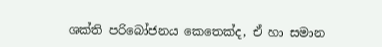ශක්ති පරිබෝජනය කෙතෙක්ද, ඒ හා සමාන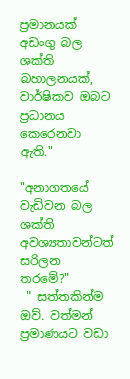ප්‍රමානයක් අඩංගු බල ශක්ති බහාලනයක්, වාර්ෂිකව ඔබට ප්‍රධානය කෙරෙනවා ඇති."

"අනාගතයේ වැඩිවන බල ශක්ති අවශ්‍යතාවන්ටත් සරිලන තරමේ?"
 " සත්තකින්ම ඔව්. වත්මන් ප්‍රමාණයට වඩා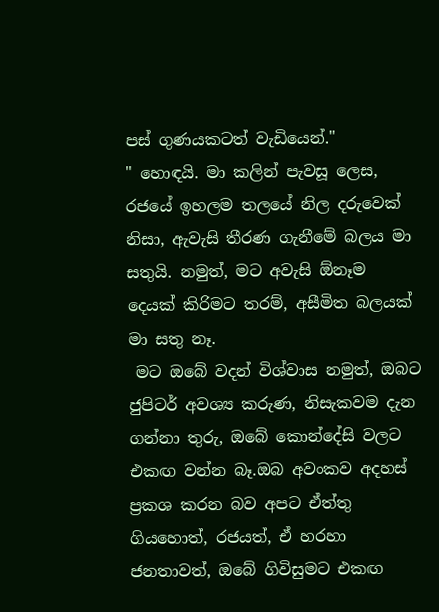පස් ගුණයකටත් වැඩියෙන්."
" හොඳයි. මා කලින් පැවසූ ලෙස, රජයේ ඉහලම තලයේ නිල දරුවෙක් නිසා, ඇවැසි තීරණ ගැනීමේ බලය මා සතුයි. නමුත්, මට අවැසි ඕනෑම දෙයක් කිරිමට තරම්, අසීමිත බලයක් මා සතු නෑ.
 මට ඔබේ වදන් විශ්වාස නමුත්, ඔබට ජුපිටර් අවශ්‍ය කරුණ, නිසැකවම දැන ගන්නා තුරු, ඔබේ කොන්දේසි වලට එකඟ වන්න බෑ.ඔබ අවංකව අදහස් ප්‍රකශ කරන බව අපට ඒත්තු ගියහොත්, රජයත්, ඒ හරහා ජනතාවත්, ඔබේ ගිවිසුමට එකඟ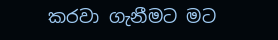කරවා ගැනීමට මට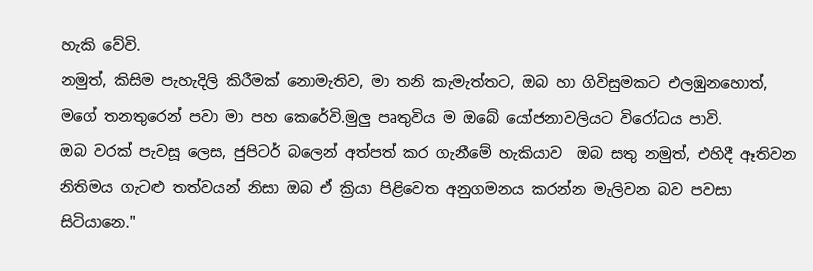හැකි වේවි.
නමුත්, කිසිම පැහැදිලි කිරීමක් නොමැතිව, මා තනි කැමැත්තට, ඔබ හා ගිවිසුමකට එලඹුනහොත්, මගේ තනතුරෙන් පවා මා පහ කෙරේවි.මුලු පෘතුවිය ම ඔබේ යෝජනාවලියට විරෝධය පාවි.
ඔබ වරක් පැවසූ ලෙස, ජුපිටර් බලෙන් අත්පත් කර ගැනීමේ හැකියාව  ඔබ සතු නමුත්, එහිදී ඈතිවන නිතිමය ගැටළු තත්වයන් නිසා ඔබ ඒ ක්‍රියා පිළිවෙත අනුගමනය කරන්න මැලිවන බව පවසා සිටියානෙ."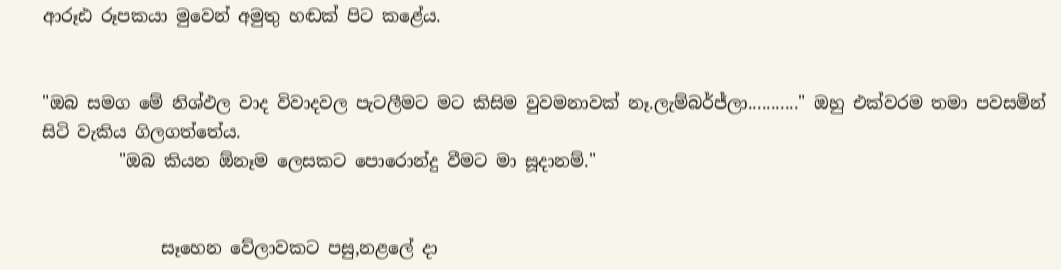ආරූඪ රූපකයා මුවෙන් අමුතු හඬක් පිට කළේය.


"ඔබ සමග මේ නිශ්ඵල වාද විවාදවල පැටලීමට මට කිසිම වුවමනාවක් නෑ.ලැම්බර්ජ්ලා..........." ඔහු එක්වරම තමා පවසමින් සිටි වැකිය ගිලගත්තේය.
         "ඔබ කියන ඕනෑම ලෙසකට පොරොන්දු වීමට මා සූදානම්."


              සෑහෙන වේලාවකට පසු,නළලේ දා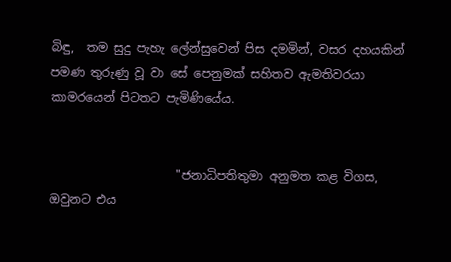බිඳු,  තම සුදු පැහැ ලේන්සුවෙන් පිස දමමින්, වසර දහයකින් පමණ තුරුණු වූ වා සේ පෙනුමක් සහිතව ඇමතිවරයා කාමරයෙන් පිටතට පැමිණියේය.


                     "ජනාධිපතිතුමා අනුමත කළ විගස, ඔවුනට එය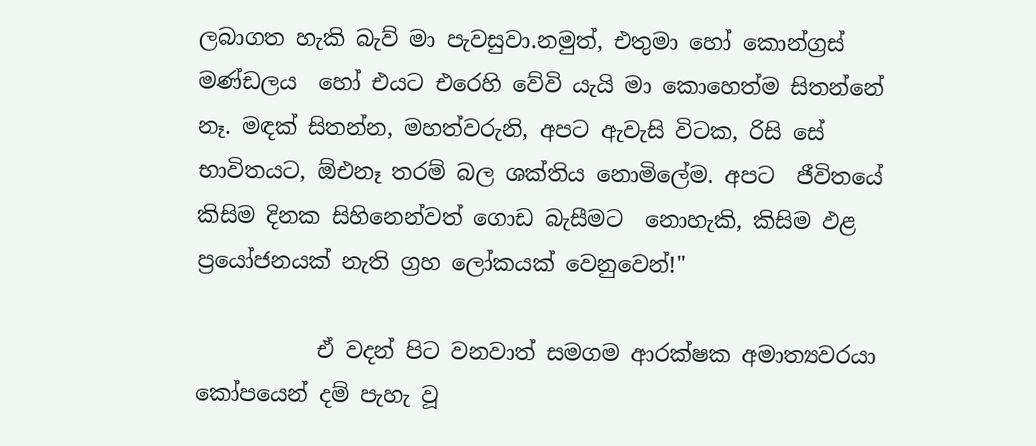ලබාගත හැකි බැව් මා පැවසුවා.නමුත්, එතුමා හෝ කොන්ග්‍රස් මණ්ඩලය  හෝ එයට එරෙහි වේවි යැයි මා කොහෙත්ම සිතන්නේ නෑ. මඳක් සිතන්න, මහත්වරුනි, අපට ඇවැසි විටක, රිසි සේ භාවිතයට, ඕඑනෑ තරම් බල ශක්තිය නොමිලේම. අපට  ජීවිතයේ කිසිම දිනක සිහිනෙන්වත් ගොඩ බැසීමට  නොහැකි, කිසිම ඵළ ප්‍රයෝජනයක් නැති ග්‍රහ ලෝකයක් වෙනුවෙන්!"

           ඒ වදන් පිට වනවාත් සමගම ආරක්ෂක අමාත්‍යවරයා කෝපයෙන් දම් පැහැ වූ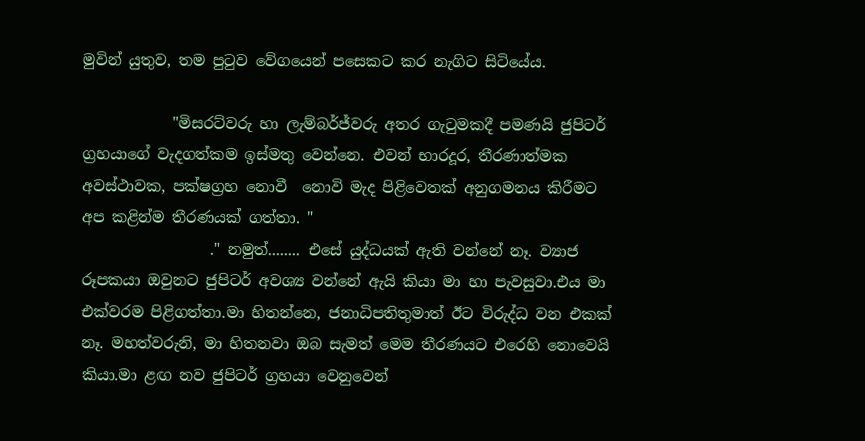මුවින් යුතුව, තම පු‍ටුව වේගයෙන් පසෙකට කර නැගිට සිටියේය.

            "මිසරට්වරු හා ලැම්බර්ජ්වරු අතර ගැටුමකදී පමණයි ජුපිටර් ග්‍රහයාගේ වැදගත්කම ඉස්මතු වෙන්නෙ. එවන් භාරදූර, තීරණාත්මක අවස්ථාවක, පක්ෂග්‍රහ නොවී  නොවි මැද පිළිවෙතක් අනුගමනය කිරීමට අප කළින්ම තීරණයක් ගත්තා. "
                 ." නමුත්........ එසේ යුද්ධයක් ඇති වන්නේ නෑ. ව්‍යාජ රූපකයා ඔවුනට ජුපිටර් අවශ්‍ය වන්නේ ඇයි කියා මා හා පැවසුවා.එය මා එක්වරම පිළිගත්තා.මා හිතන්නෙ, ජනාධිපතිතුමාත් ඊට විරුද්ධ වන එකක් නෑ. මහත්වරුනි, මා හිතනවා ඔබ සැමත් මෙම තීරණයට එරෙහි නොවෙයි කියා.මා ළඟ නව ජුපිටර් ග්‍රහයා වෙනුවෙන්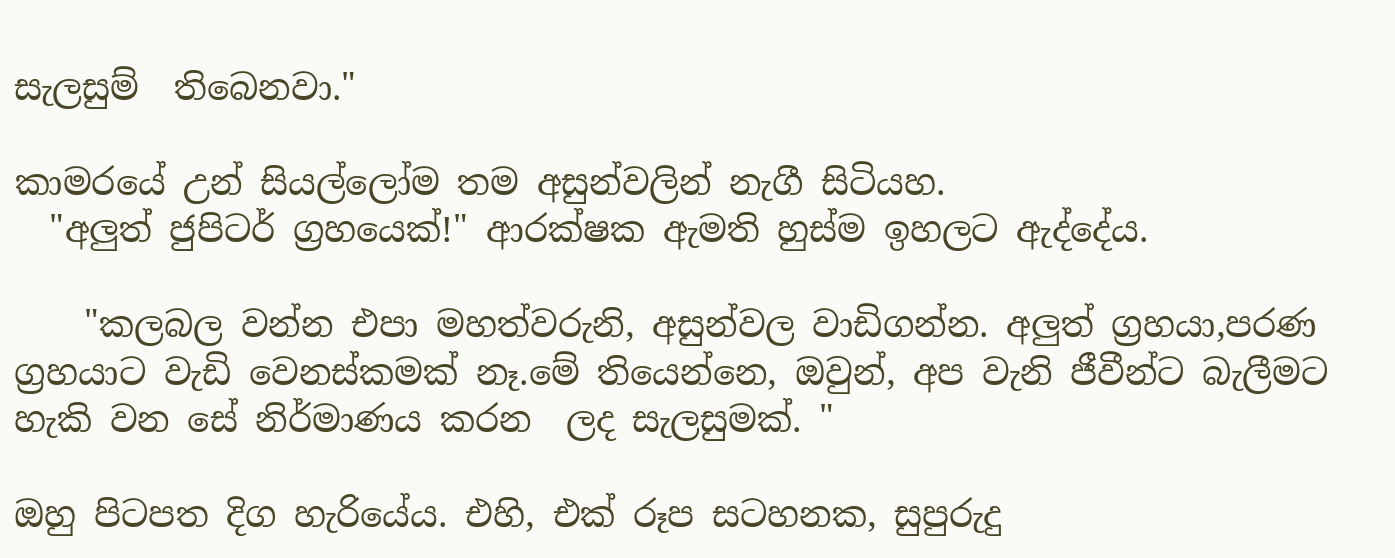සැලසුම්  තිබෙනවා."

කාමරයේ උන් සියල්ලෝම තම අසුන්වලින් නැගී සිටියහ.
  "අලුත් ජුපිටර් ග්‍රහයෙක්!" ආරක්ෂක ඇමති හුස්ම ඉහලට ඇද්දේය.

    "කලබල වන්න එපා මහත්වරුනි, අසුන්වල වාඩිගන්න. අලුත් ග්‍රහයා,පරණ ග්‍රහයාට වැඩි වෙනස්කමක් නෑ.මේ තියෙන්නෙ, ඔවුන්, අප වැනි ජීවීන්ට බැලීමට හැකි වන සේ නිර්මාණය කරන  ලද සැලසුමක්. "

ඔහු පිටපත දිග හැරියේය. එහි, එක් රූප සටහනක, සුපුරුදු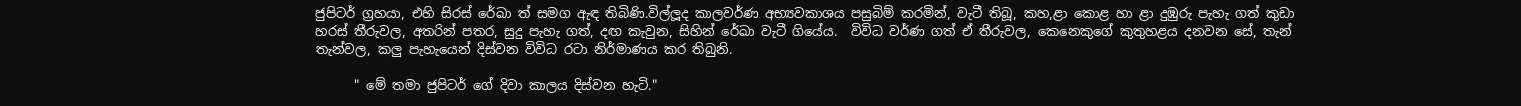ජුපිටර් ග්‍රහයා, එහි සිරස් රේඛා ත් සමග ඇඳ තිබිණි.විල්ලූද කාලවර්ණ අභ්‍යවකාශය පසුබිම් කරමින්, වැටී තිබූ, කහ,ළා කොළ හා ළා දුඹුරු පැහැ ගත් කුඩා හරස් තීරුවල, අතරින් පතර, සුදු පැහැ ගත්, දඟ කැවුන, සිහින් රේඛා වැටී ගියේය.  විවිධ වර්ණ ගත් ඒ තීරුවල, කෙනෙකුගේ කුතුහළය දනවන සේ, තැන් තැන්වල, කලු පැහැයෙන් දිස්වන විවිධ රටා නිර්මාණය කර තිබුනි.

      " මේ තමා ජුපිටර් ගේ දිවා කාලය දිස්වන හැටි."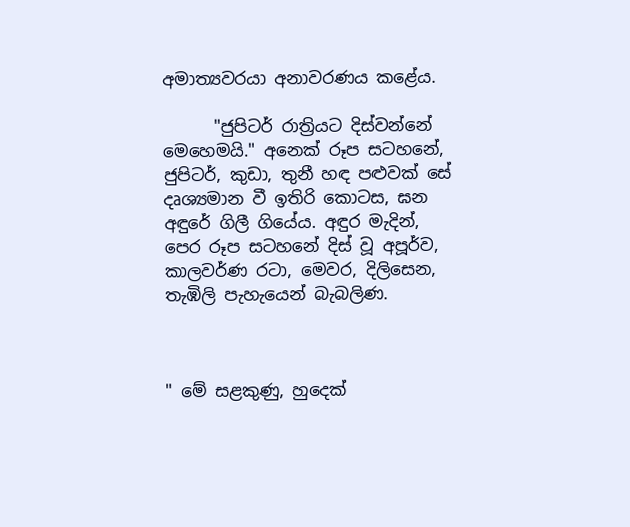අමාත්‍යවරයා අනාවරණය කළේය.

      "ජුපිටර් රාත්‍රියට දිස්වන්නේ මෙහෙමයි." අනෙක් රූප සටහනේ, ජුපිටර්, කුඩා, තුනී හඳ පළුවක් සේ දෘශ්‍යමාන වී ඉතිරි කොටස, ඝන අඳුරේ ගිලී ගියේය. අඳුර මැදින්, පෙර රූප සටහනේ දිස් වූ අපූර්ව, කාලවර්ණ රටා, මෙවර, දිලිසෙන, තැඹිලි පැහැයෙන් බැබලිණ.



" මේ සළකුණු, හුදෙක්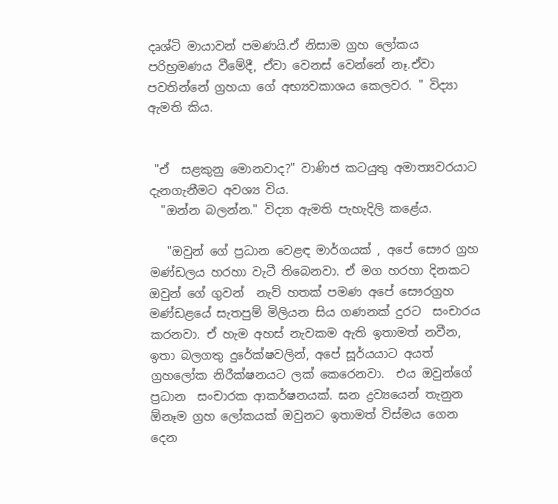දෘශ්ටි මායාවන් පමණයි.ඒ නිසාම ග්‍රහ ලෝකය පරිභ්‍රමණය වීමේදී, ඒවා වෙනස් වෙන්නේ නෑ.ඒවා පවතින්නේ ග්‍රහයා ගේ අභ්‍යවකාශය කෙලවර. " විද්‍යා ඇමති කිය.


 "ඒ  සළකුනු මොනවාද?" වාණිජ කටයුතු අමාත්‍යවරයාට දැනගැනීමට අවශ්‍ය විය.
  "ඔන්න බලන්න." විද්‍යා ඇමති පැහැදිලි කළේය.

   "ඔවුන් ගේ ප්‍රධාන වෙළඳ මාර්ගයක් , අපේ සෞර ග්‍රහ මණ්ඩලය හරහා වැටී තිබෙනවා. ඒ මග හරහා දිනකට ඔවුන් ගේ ගුවන්  නැව් හතක් පමණ අපේ සෞරග්‍රහ මණ්ඩළයේ සැතපුම් මිලියන සිය ගණනක් දුරට  සංචාරය කරනවා. ඒ හැම අහස් නැවකම ඇති ඉතාමත් නවීන, ඉතා බලගතු දුරේක්ෂවලින්, අපේ සූර්යයාට අයත් ග්‍රහලෝක නිරීක්ෂනයට ලක් කෙරෙනවා.  එය ඔවුන්ගේ ප්‍රධාන  සංචාරක ආකර්ෂනයක්. ඝන ද්‍රව්‍යයෙන් තැනුන ඕනෑම ග්‍රහ ලෝකයක් ඔවුනට ඉතාමත් විස්මය ගෙන දෙන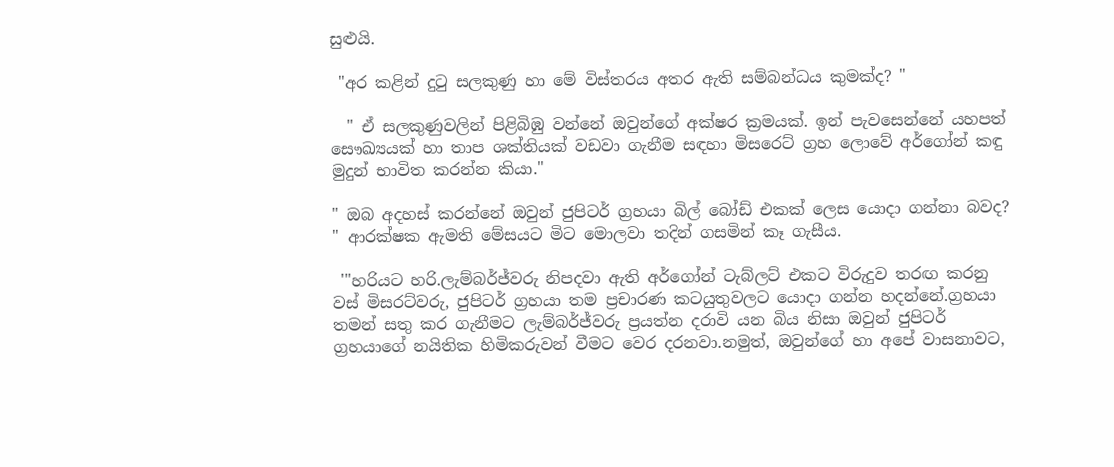සුළුයි.

 "අර කළින් දුටු සලකුණු හා මේ විස්තරය අතර ඇති සම්බන්ධය කුමක්ද? "

  " ඒ සලකුණුවලින් පිළිබිඹු වන්නේ ඔවුන්ගේ අක්ෂර ක්‍රමයක්. ඉන් පැවසෙන්නේ යහපත් සෞඛ්‍යයක් හා තාප ශක්තියක් වඩවා ගැනීම සඳහා මිසරෙට් ග්‍රහ ලොවේ අර්ගෝන් කඳු මුදුන් භාවිත කරන්න කියා."

" ඔබ අදහස් කරන්නේ ඔවුන් ජුපිටර් ග්‍රහයා බිල් බෝඩ් එකක් ලෙස යොදා ගන්නා බවද? " ආරක්ෂක ඇමති මේසයට මිට මොලවා තදින් ගසමින් කෑ ගැසීය.

 '"හරියට හරි.ලැම්බර්ජ්වරු නිපදවා ඇති අර්ගෝන් ටැබ්ලට් එකට විරුදුව තරඟ කරනු වස් මිසරට්වරු, ජුපිටර් ග්‍රහයා තම ප්‍රචාරණ කටයුතුවලට යොදා ගන්න හදන්නේ.ග්‍රහයා තමන් සතු කර ගැනීමට ලැම්බර්ජ්වරු ප්‍රයත්න දරාවි යන බිය නිසා ඔවුන් ජුපිටර් ග්‍රහයාගේ නයිතික හිමිකරුවන් වීමට වෙර දරනවා.නමුත්, ඔවුන්ගේ හා අපේ වාසනාවට,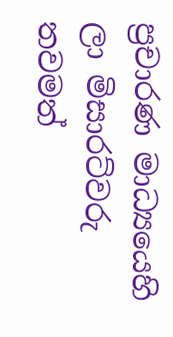ප්‍රචාරණ මාධ්‍යයෙහි ලා මිසාරට්වරු තවමත්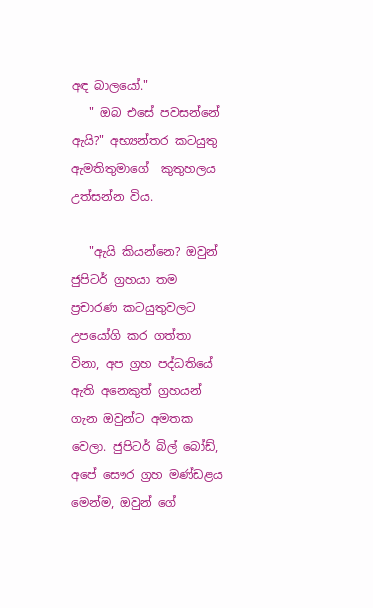අඳ බාලයෝ."
   " ඔබ එසේ පවසන්නේ ඇයි?" අභ්‍යන්තර කටයුතු ඇමතිතුමාගේ  කුතුහලය උත්සන්න විය.

   "ඇයි කියන්නෙ? ඔවුන් ජුපිටර් ග්‍රහයා තම ප්‍රචාරණ කටයුතුවලට උපයෝගි කර ගත්තා විනා, අප ග්‍රහ පද්ධතියේ ඇති අනෙකුත් ග්‍රහයන් ගැන ඔවුන්ට අමතක වෙලා. ජුපිටර් බිල් බෝඩ්, අපේ සෞර ග්‍රහ මණ්ඩළය මෙන්ම, ඔවුන් ගේ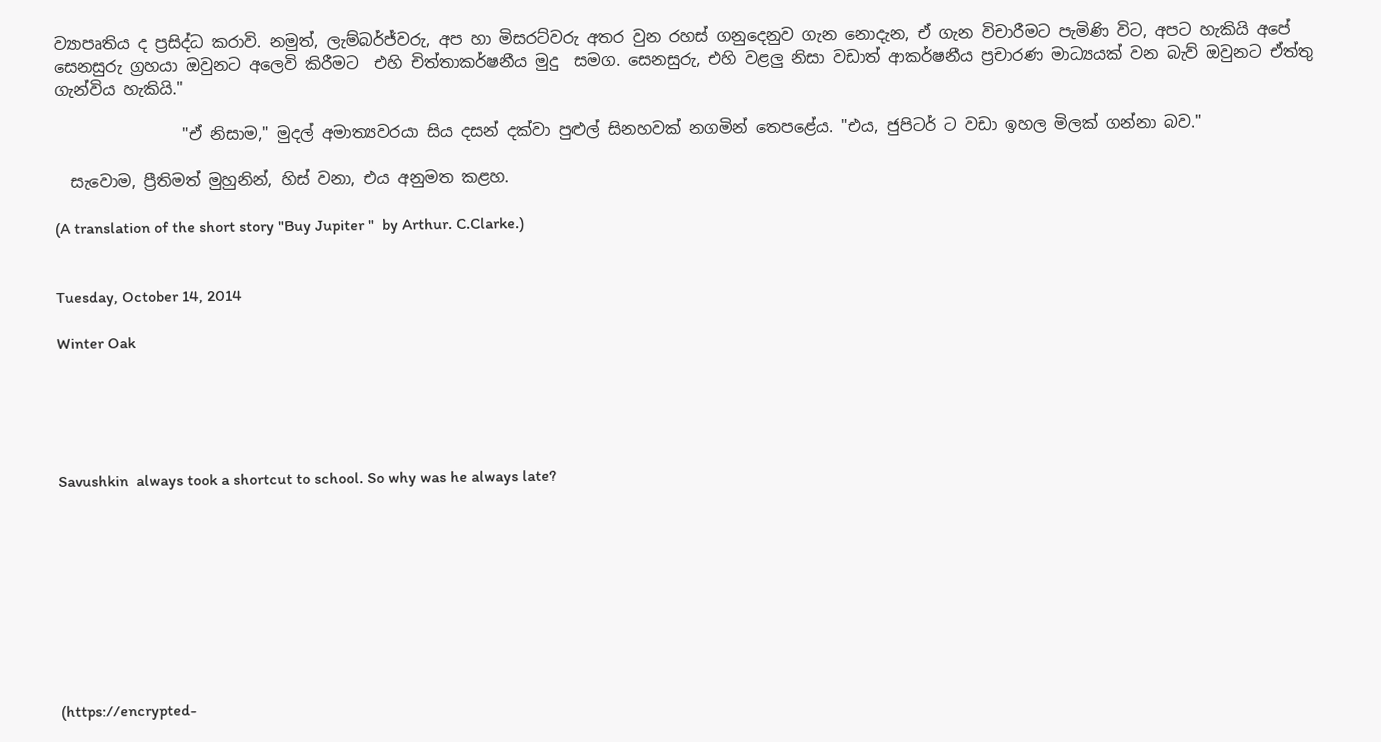ව්‍යාපෘතිය ද ප්‍රසිද්ධ කරාවි. නමුත්, ලැම්බර්ජ්වරු, අප හා මිසරට්වරු අතර වුන රහස් ගනුදෙනුව ගැන නොදැන, ඒ ගැන විචාරීමට පැමිණි විට, අපට හැකියි අපේ සෙනසුරු ග්‍රහයා ඔවුනට අලෙවි කිරීමට  එහි චිත්තාකර්ෂනීය මුදු  සමග. සෙනසුරු, එහි වළලු නිසා වඩාත් ආකර්ෂනීය ප්‍රචාරණ මාධ්‍යයක් වන බැව් ඔවුනට ඒත්තු ගැන්විය හැකියි."

                "ඒ නිසාම," මුදල් අමාත්‍යවරයා සිය දසන් දක්වා පුළුල් සිනහවක් නගමින් තෙපළේය. "එය, ජුපිටර් ට වඩා ඉහල මිලක් ගන්නා බව."

  සැවොම, ප්‍රීතිමත් මුහුනින්, හිස් වනා, එය අනුමත කළහ.

(A translation of the short story "Buy Jupiter "  by Arthur. C.Clarke.)


Tuesday, October 14, 2014

Winter Oak





Savushkin  always took a shortcut to school. So why was he always late?









(https://encrypted-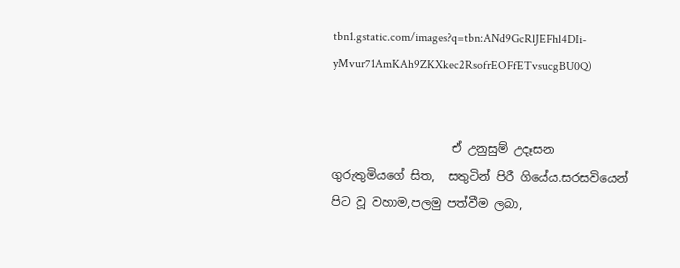tbn1.gstatic.com/images?q=tbn:ANd9GcRlJEFhl4DIi-yMvur71AmKAh9ZKXkec2RsofrEOFfETvsucgBU0Q)


                    ඒ උනුසුම් උදෑසන ගුරුතුමියගේ සිත,  සතුටින් පිරී ගියේය.සරසවියෙන් පිට වූ වහාම,පලමු පත්වීම ලබා,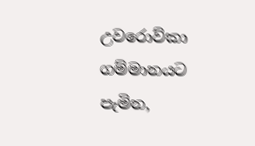උවරොව්කා ගම්මානයට පැමින,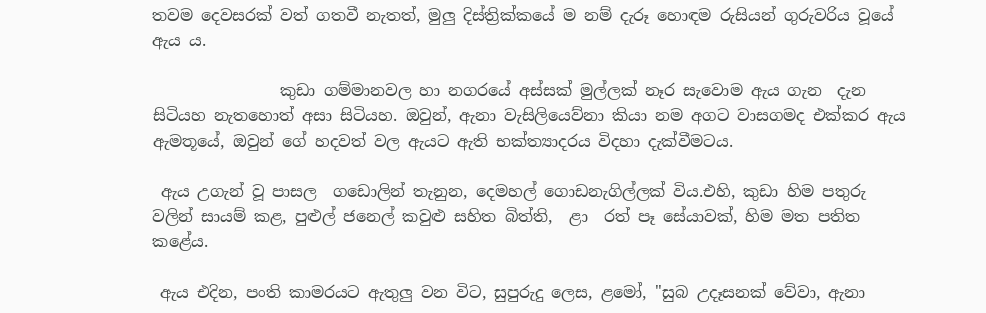තවම දෙවසරක් වත් ගතවී නැතත්, මුලු දිස්ත්‍රික්කයේ ම නම් දැරූ හොඳම රුසියන් ගුරුවරිය වූයේ ඇය ය.

                කුඩා ගම්මානවල හා නගරයේ අස්සක් මුල්ලක් නෑර සැවොම ඇය ගැන  දැන සිටියහ නැතහොත් අසා සිටියහ. ඔවුන්, ඇනා වැසිලියෙව්නා කියා නම අගට වාසගමද එක්කර ඇය ඇමතූයේ, ඔවුන් ගේ හදවත් වල ඇයට ඇති භක්ත්‍යාදරය විදහා දැක්වීමටය.

 ඇය උගැන් වූ පාසල  ගඩොලින් තැනුන, දෙමහල් ගොඩනැගිල්ලක් විය.එහි, කුඩා හිම පතුරු වලින් සායම් කළ, පුළුල් ජනෙල් කවුළු සහිත බිත්ති,  ළා  රත් පෑ සේයාවක්, හිම මත පතිත කළේය.

 ඇය එදින, පංති කාමරයට ඇතුලු වන විට, සුපුරුදු ලෙස, ළමෝ, "සුබ උදෑසනක් වේවා, ඇනා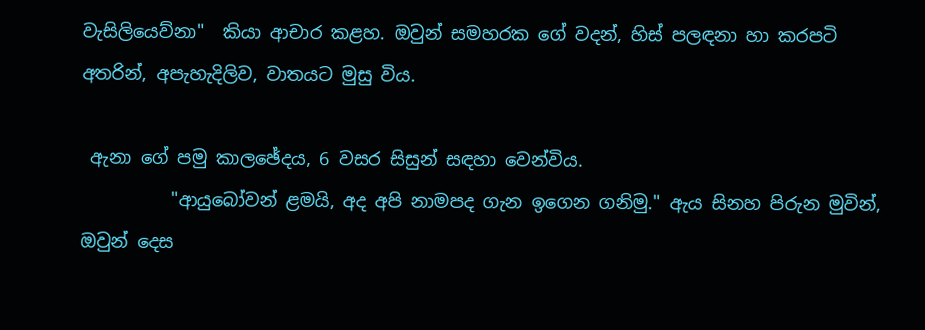වැසිලියෙව්නා"  කියා ආචාර කළහ. ඔවුන් සමහරක ගේ වදන්, හිස් පලඳනා හා කරපටි අතරින්, අපැහැදිලිව, වාතයට මුසු විය.

 ඇනා ගේ පමු කාලඡේදය, 6 වසර සිසුන් සඳහා වෙන්විය.
          "ආයුබෝවන් ළමයි, අද අපි නාමපද ගැන ඉගෙන ගනිමු." ඇය සිනහ පිරුන මුවින්, ඔවුන් දෙස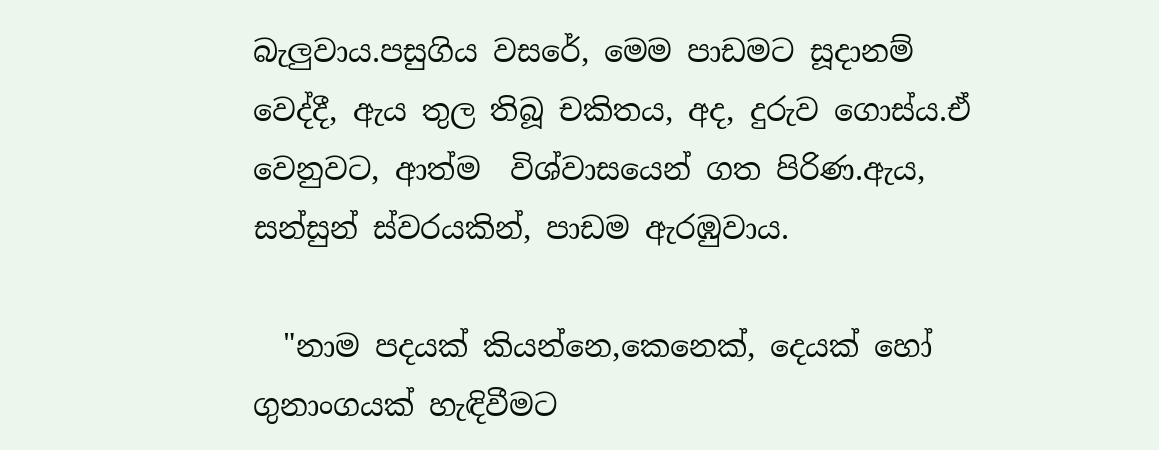බැලුවාය.පසුගිය වසරේ, මෙම පාඩමට සූදානම් වෙද්දී, ඇය තුල තිබූ චකිතය, අද, දුරුව ගොස්ය.ඒ වෙනුවට, ආත්ම  විශ්වාසයෙන් ගත පිරිණ.ඇය, සන්සුන් ස්වරයකින්, පාඩම ඇරඹුවාය.

  "නාම පදයක් කියන්නෙ,කෙනෙක්, දෙයක් හෝ ගුනාංගයක් හැඳිවීමට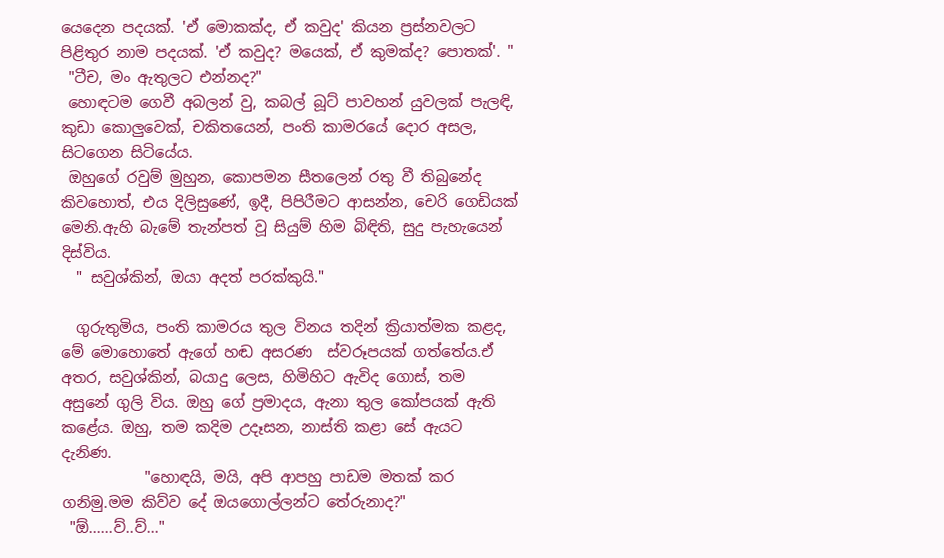යෙදෙන පදයක්. 'ඒ මොකක්ද, ඒ කවුද' කියන ප්‍රස්නවලට පිළිතුර නාම පදයක්. 'ඒ කවුද? මයෙක්, ඒ කුමක්ද? පොතක්'. "
 "ටීච, මං ඇතුලට එන්නද?"
 හොඳටම ගෙවී අබලන් වු, කබල් බූට් පාවහන් යුවලක් පැලඳි, කුඩා කොලුවෙක්, චකිතයෙන්, පංති කාමරයේ දොර අසල, සිටගෙන සිටියේය.
 ඔහුගේ රවුම් මුහුන, කොපමන සීතලෙන් රතු වී තිබුනේද කිවහොත්, එය දිලිසුණේ, ඉදී, පිපිරීමට ආසන්න, චෙරි ගෙඩියක් මෙනි.ඇහි බැමේ තැන්පත් වූ සියුම් හිම බිඳිති, සුදු පැහැයෙන් දිස්විය.
  " සවුශ්කින්, ඔයා අදත් පරක්කුයි."

  ගුරුතුමිය, පංති කාමරය තුල විනය තදින් ක්‍රියාත්මක කළද, මේ මොහොතේ ඇගේ හඬ අසරණ  ස්වරූපයක් ගත්තේය.ඒ අතර, සවුශ්කින්, බයාදු ලෙස, හිමිහිට ඇවිද ගොස්, තම අසුනේ ගුලි විය. ඔහු ගේ ප්‍රමාදය, ඇනා තුල කෝපයක් ඇති කළේය. ඔහු, තම කදිම උදෑසන, නාස්ති කළා සේ ඇයට දැනිණ.
           "හොඳයි, මයි, අපි ආපහු පාඩම මතක් කර ගනිමු.මම කිව්ව දේ ඔයගොල්ලන්ට තේරුනාද?"
 "ඕ......ව්..ව්..."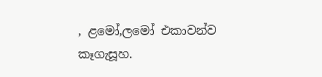, ළමෝ,ලමෝ එකාවන්ව කෑගැසූහ.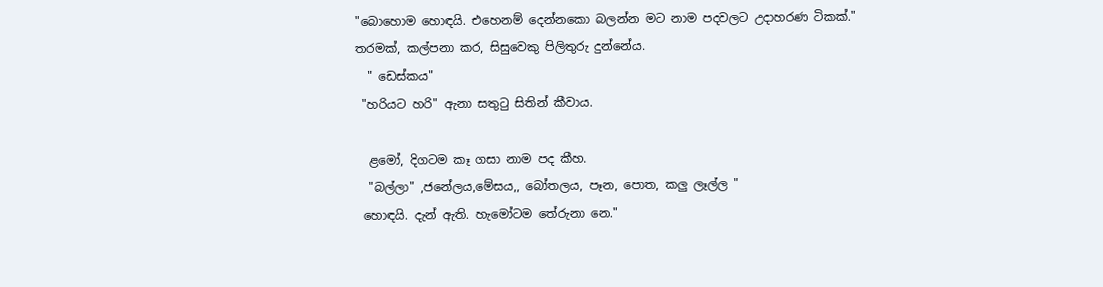"බොහොම හොඳයි. එහෙනම් දෙන්නකො බලන්න මට නාම පදවලට උදාහරණ ටිකක්."
තරමක්, කල්පනා කර, සිසුවෙකු පිලිතුරු දුන්නේය.
  " ඩෙස්කය"
 "හරියට හරි" ඇනා සතු‍ටු සිතින් කීවාය.

  ළමෝ, දිගටම කෑ ගසා නාම පද කීහ.
  "බල්ලා" ,ජනේලය,මේසය,, බෝතලය, පෑන, පොත, කලු ලෑල්ල "
 හොඳයි. දැන් ඇති. හැමෝටම තේරුනා නෙ."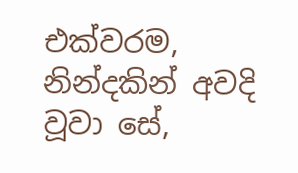එක්වරම, නින්දකින් අවදි වූවා සේ,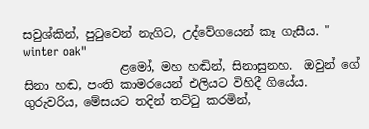සවුශ්කින්, පු‍ටුවෙන් නැගිට, උද්වේගයෙන් කෑ ගැසීය. "  winter oak"
                ළමෝ, මහ හඬින්, සිනාසුනහ.  ඔවුන් ගේ සිනා හඬ, පංති කාමරයෙන් එලියට විහිදී ගියේය. ගුරුවරිය, මේසයට තදින් තට්‍ටු කරමින්,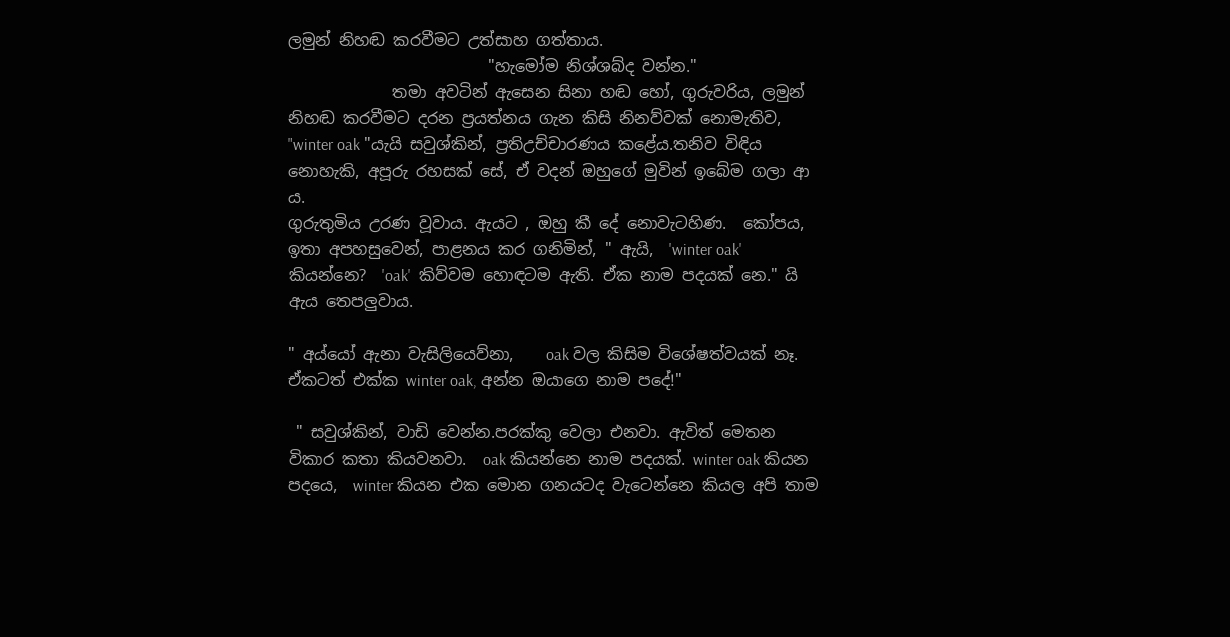ලමුන් නිහඬ කරවීමට උත්සාහ ගත්තාය.
                         "හැමෝම නිශ්ශබ්ද වන්න."
             තමා අවටින් ඇසෙන සිනා හඬ හෝ, ගුරුවරිය, ලමුන් නිහඬ කරවීමට දරන ප්‍රයත්නය ගැන කිසි නිනව්වක් නොමැතිව,  "winter oak "යැයි සවුශ්කින්, ප්‍රතිඋච්චාරණය කළේය.තනිව විඳිය නොහැකි, අපූරු රහසක් සේ, ඒ වදන් ඔහුගේ මුවින් ඉබේම ගලා ආ ය.
ගුරුතුමිය උරණ වූවාය. ඇයට , ඔහු කී දේ නොවැටහිණ.  කෝපය, ඉතා අපහසුවෙන්, පාළනය කර ගනිමින්, " ඇයි,  'winter oak' කියන්නෙ?  'oak'  කිව්වම හොඳටම ඇති. ඒක නාම පදයක් නෙ." යි ඇය තෙපලුවාය.

" අය්යෝ ඇනා වැසිලියෙව්නා,    oak වල කිසිම විශේෂත්වයක් නෑ.  ඒකටත් එක්ක winter oak, අන්න ඔයාගෙ නාම පදේ!"

 " සවුශ්කින්, වාඩි වෙන්න.පරක්කු වෙලා එනවා. ඇවිත් මෙතන විකාර කතා කියවනවා.  oak කියන්නෙ නාම පදයක්. winter oak කියන පදයෙ,  winter කියන එක මොන ගනයටද වැටෙන්නෙ කියල අපි තාම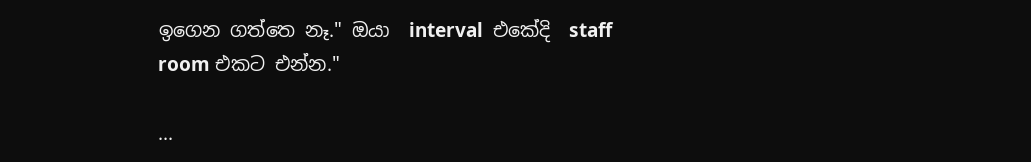ඉගෙන ගත්තෙ නෑ." ඔයා  interval  එකේදි  staff room එකට එන්න."

...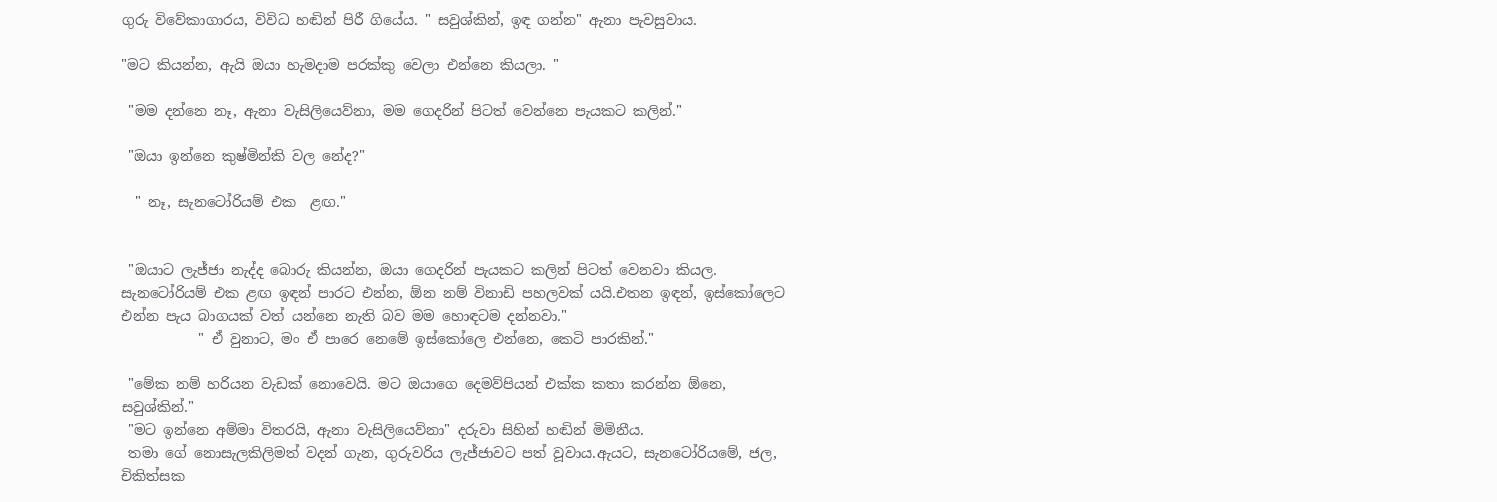ගුරු විවේකාගාරය, විවිධ හඬින් පිරී ගියේය. " සවුශ්කින්, ඉඳ ගන්න" ඇනා පැවසුවාය.

"මට කියන්න, ඇයි ඔයා හැමදාම පරක්කු වෙලා එන්නෙ කියලා. "

 "මම දන්නෙ නෑ, ඇනා වැසිලියෙව්නා, මම ගෙදරින් පිටත් වෙන්නෙ පැයකට කලින්."

 "ඔයා ඉන්නෙ කුෂ්මින්කි වල නේද?"

  " නෑ, සැනටෝරියම් එක  ළඟ."


 "ඔයාට ලැජ්ජා නැද්ද බොරු කියන්න, ඔයා ගෙදරින් පැයකට කලින් පිටත් වෙනවා කියල. සැනටෝරියම් එක ළඟ ඉඳන් පාරට එන්න, ඕන නම් විනාඩි පහලවක් යයි.එතන ඉඳන්, ඉස්කෝලෙට එන්න පැය බාගයක් වත් යන්නෙ නැති බව මම හොඳටම දන්නවා."
           " ඒ වුනාට, මං ඒ පාරෙ නෙමේ ඉස්කෝලෙ එන්නෙ, කෙටි පාරකින්."

 "මේක නම් හරියන වැඩක් නොවෙයි. මට ඔයාගෙ දෙමව්පියන් එක්ක කතා කරන්න ඕනෙ, සවුශ්කින්."
 "මට ඉන්නෙ අම්මා විතරයි, ඇනා වැසිලියෙව්නා" දරුවා සිහින් හඬින් මිමිනීය.
 තමා ගේ නොසැලකිලිමත් වදන් ගැන, ගුරුවරිය ලැජ්ජාවට පත් වූවාය.ඇයට, සැනටෝරියමේ, ජල, චිකිත්සක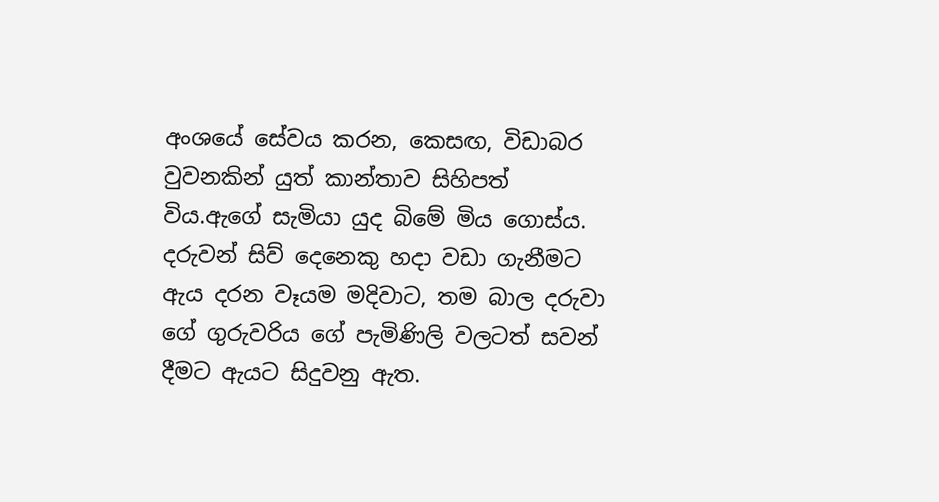අංශයේ සේවය කරන, කෙසඟ, විඩාබර වුවනකින් යුත් කාන්තාව සිහිපත් විය.ඇගේ සැමියා යුද බිමේ මිය ගොස්ය. දරුවන් සිව් දෙනෙකු හදා වඩා ගැනීමට ඇය දරන වෑයම මදිවාට, තම බාල දරුවා ගේ ගුරුවරිය ගේ පැමිණිලි වලටත් සවන් දීමට ඇයට සිදුවනු ඇත.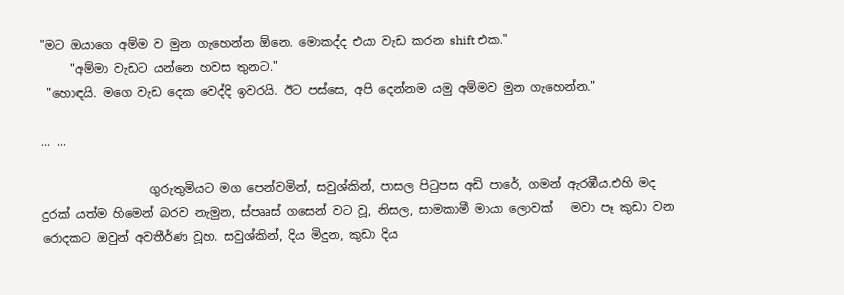"මට ඔයාගෙ අම්ම ව මුන ගැහෙන්න ඕනෙ. මොකද්ද එයා වැඩ කරන shift එක."
     "අම්මා වැඩට යන්නෙ හවස තුනට."
 "හොඳයි. මගෙ වැඩ දෙක වෙද්දි ඉවරයි. ඊට පස්සෙ, අපි දෙන්නම යමු අම්මව මුන ගැහෙන්න."

... ...

                  ගුරුතුමියට මග පෙන්වමින්, සවුශ්කින්, පාසල පි‍ටුපස අඩි පාරේ, ගමන් ඇරඹීය.එහි මද  දුරක් යත්ම හිමෙන් බරව නැමුන, ස්පෲස් ගසෙන් වට වූ, නිසල, සාමකාමී මායා ලොවක්   මවා පෑ කුඩා වන රොදකට ඔවුන් අවතීර්ණ වූහ. සවුශ්කින්, දිය මිදුන, කුඩා දිය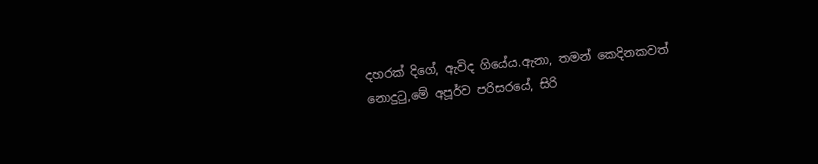දහරක් දිගේ, ඇවිද ගියේය.ඇනා, තමන් කෙදිනකවත් නොදු‍ටු,මේ අපූර්ව පරිසරයේ, සිරි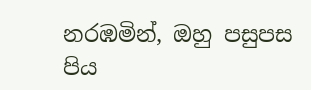නරඹමින්, ඔහු පසුපස පිය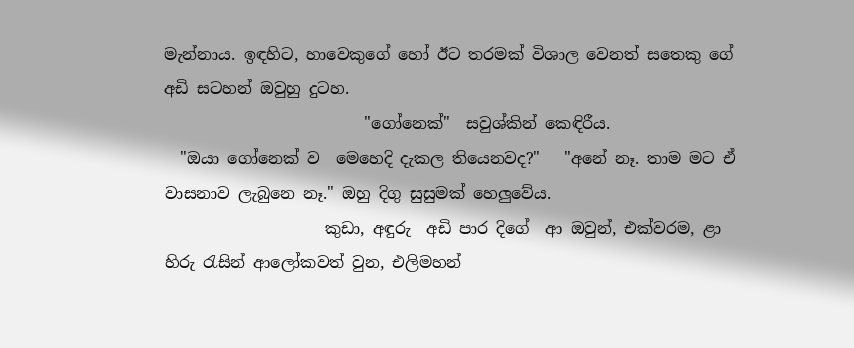මැන්නාය. ඉඳහිට, හාවෙකුගේ හෝ ඊට තරමක් විශාල වෙනත් සතෙකු ගේ අඩි සටහන් ඔවුහු දුටහ.
                         "ගෝනෙක්"  සවුශ්කින් කෙඳිරීය.
  "ඔයා ගෝනෙක් ව  මෙහෙදි දැකල තියෙනවද?"   "අනේ නෑ. තාම මට ඒ වාසනාව ලැබුනෙ නෑ." ඔහු දිගු සුසුමක් හෙලුවේය.
                    කුඩා, අඳුරු  අඩි පාර දිගේ  ආ ඔවුන්, එක්වරම, ළා හිරු ‍රැසින් ආලෝකවත් වුන, එලිමහන්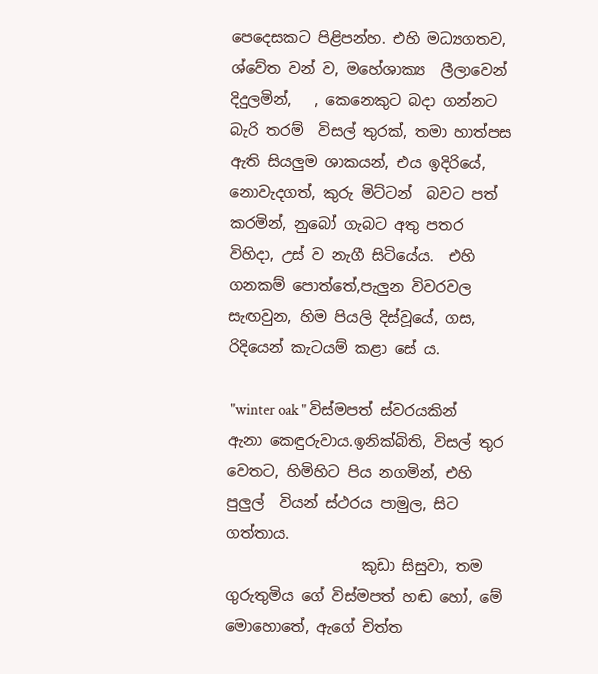පෙදෙසකට පිළිපන්හ. එහි මධ්‍යගතව, ශ්වේත වන් ව, මහේශාක්‍ය  ලීලාවෙන්   දිදුලමින්,   , කෙනෙකුට බදා ගන්නට බැරි තරම්  විසල් තුරක්, තමා හාත්පස ඇති සියලුම ශාකයන්, එය ඉදිරියේ, නොවැදගත්, කුරු මිට්ටන්  බවට පත් කරමින්, නුබෝ ගැබට අතු පතර විහිදා, උස් ව නැගී සිටියේය.  එහි ගනකම් පොත්තේ,පැලුන විවරවල සැඟවුන, හිම පියලි දිස්වූයේ, ගස, රිදියෙන් කැටයම් කළා සේ ය.

 "winter oak " විස්මපත් ස්වරයකින් ඇනා කෙඳුරුවාය.ඉනික්බිති, විසල් තුර වෙතට, හිමිහිට පිය නගමින්, එහි පුලුල්  වියන් ස්ථරය පාමුල, සිට ගත්තාය.
                  කුඩා සිසුවා, තම ගුරුතුමිය ගේ විස්මපත් හඬ හෝ, මේ මොහොතේ, ඇගේ චිත්ත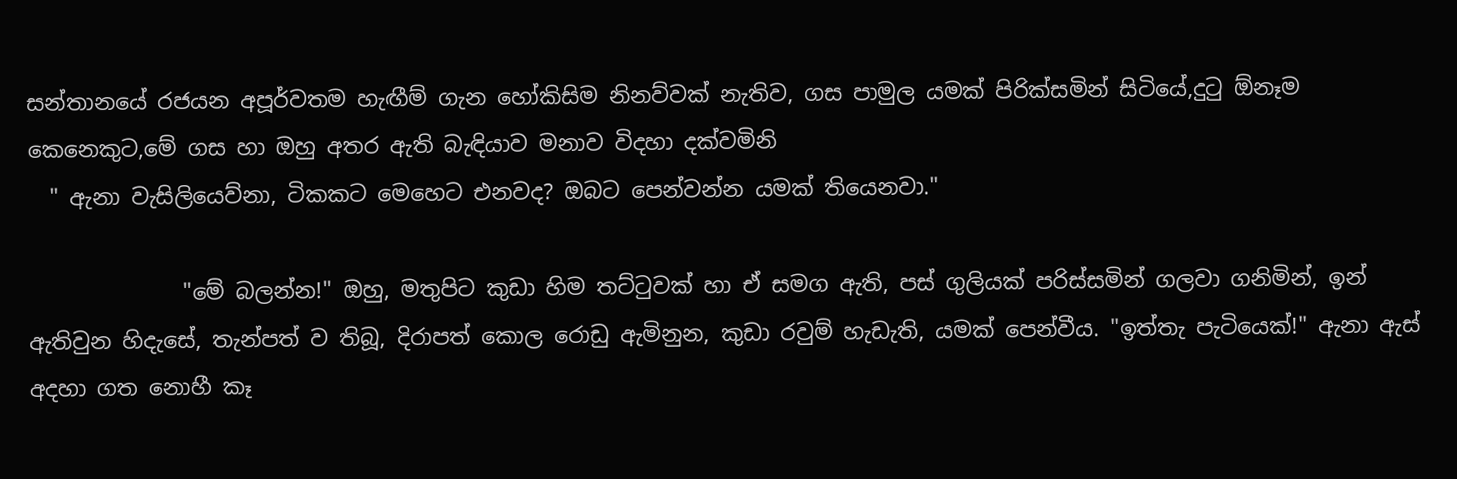සන්තානයේ රජයන අපූර්වතම හැඟීම් ගැන හෝකිසිම නිනව්වක් නැතිව, ගස පාමුල යමක් පිරික්සමින් සිටියේ,දු‍ටු ඕනෑම කෙනෙකුට,මේ ගස හා ඔහු අතර ඇති බැඳියාව මනාව විදහා දක්වමිනි
  " ඇනා වැසිලියෙව්නා, ටිකකට මෙහෙට එනවද? ඔබට පෙන්වන්න යමක් තියෙනවා."

              "මේ බලන්න!" ඔහු, මතුපිට කුඩා හිම තට්‍ටුවක් හා ඒ සමග ඇති, පස් ගුලියක් පරිස්සමින් ගලවා ගනිමින්, ඉන් ඇතිවුන හිදැසේ, තැන්පත් ව තිබූ, දිරාපත් කොල රොඩු ඇමිනුන, කුඩා රවුම් හැඩැති, යමක් පෙන්වීය. "ඉත්තැ පැටියෙක්!" ඇනා ඇස් අදහා ගත නොහී කෑ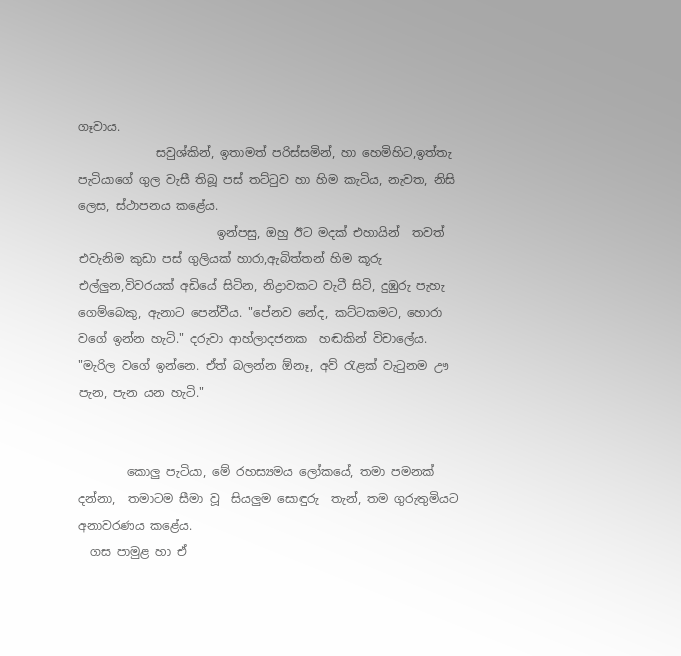ගෑවාය.
             සවුශ්කින්, ඉතාමත් පරිස්සමින්, හා හෙමිහිට,ඉත්තැ පැටියාගේ ගුල වැසී තිබූ පස් තට්‍ටුව හා හිම කැටිය, නැවත, නිසි ලෙස, ස්ථාපනය කළේය.
                       ඉන්පසු, ඔහු ඊට මදක් එහායින්  තවත් එවැනිම කුඩා පස් ගුලියක් හාරා,ඇබිත්තන් හිම කූරු එල්ලුන,විවරයක් අඩියේ සිටින, නිද්‍රාවකට වැටී සිටි, දුඹුරු පැහැ ගෙම්බෙකු, ඇනාට පෙන්වීය. "පේනව නේද, කට්ටකමට, හොරා වගේ ඉන්න හැටි." දරුවා ආහ්ලාදජනක  හඬකින් විචාලේය. "මැරිල වගේ ඉන්නෙ. ඒත් බලන්න ඕනෑ, අව් ‍රැළක් වැ‍ටුනම ඌ  පැන, පැන යන හැටි."


        කොලු පැටියා, මේ රහස්‍යමය ලෝකයේ, තමා පමනක් දන්නා,  තමාටම සීමා වූ  සියලුම සොඳුරු  තැන්, තම ගුරුතුමියට අනාවරණය කළේය.
  ගස පාමුළ හා ඒ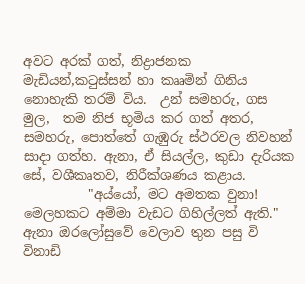අවට අරක් ගත්, නිද්‍රාජනක මැඩියන්,ක‍ටුස්සන් හා කෲමින් ගිනිය නොහැකි තරම් විය.  උන් සමහරු, ගස මුල,  තම නිජ භූමිය කර ගත් අතර, සමහරු, පොත්තේ ගැඹුරු ස්ථරවල නිවහන් සාදා ගත්හ. ඇනා, ඒ සියල්ල, කුඩා දැරියක සේ, වශීකෘතව, නිරීක්ශණය කළාය.
          "අය්යෝ, මට අමතක වුනා! මෙලහකට අම්මා වැඩට ගිහිල්ලත් ඇති." ඇනා ඔරලෝසුවේ වෙලාව තුන පසු වි විනාඩි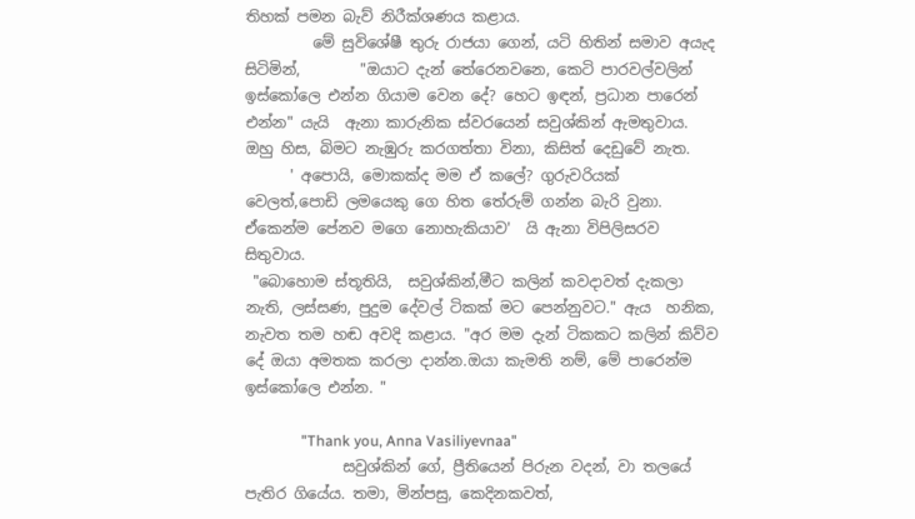තිහක් පමන බැව් නිරීක්ශණය කළාය.
         මේ සුවිශේෂී තුරු රාජයා ගෙන්, යටි හිතින් සමාව අයැද සිටිමින්,        "ඔයාට දැන් තේරෙනවනෙ, කෙටි පාරවල්වලින් ඉස්කෝලෙ එන්න ගියාම වෙන දේ? හෙට ඉඳන්, ප්‍රධාන පාරෙන් එන්න" යැයි  ඇනා කාරුනික ස්වරයෙන් සවුශ්කින් ඇමතුවාය. ඔහු හිස, බිමට නැඹුරු කරගත්තා විනා, කිසිත් දෙඩුවේ නැත.
      ' අපොයි, මොකක්ද මම ඒ කලේ? ගුරුවරියක් වෙලත්,පොඩි ලමයෙකු ගෙ හිත තේරුම් ගන්න බැරි වුනා. ඒකෙන්ම පේනව මගෙ නොහැකියාව'  යි ඇනා විපිලිසරව සිතුවාය.
 "බොහොම ස්තූතියි,  සවුශ්කින්,මීට කලින් කවදාවත් දැකලා නැති, ලස්සණ, පුදුම දේවල් ටිකක් මට පෙන්නුවට." ඇය  හනික, නැවත තම හඬ අවදි කළාය. "අර මම දැන් ටිකකට කලින් කිව්ව දේ ඔයා අමතක කරලා දාන්න.ඔයා කැමති නම්, මේ පාරෙන්ම ඉස්කෝලෙ එන්න. "

              "Thank you, Anna Vasiliyevnaa"
             සවුශ්කින් ගේ, ප්‍රීතියෙන් පිරුන වදන්, වා තලයේ පැතිර ගියේය. තමා, මින්පසු, කෙදිනකවත්,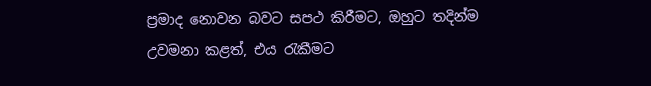ප්‍රමාද නොවන බවට සපථ කිරීමට, ඔහුට තදින්ම උවමනා කළත්, එය ‍රැකීමට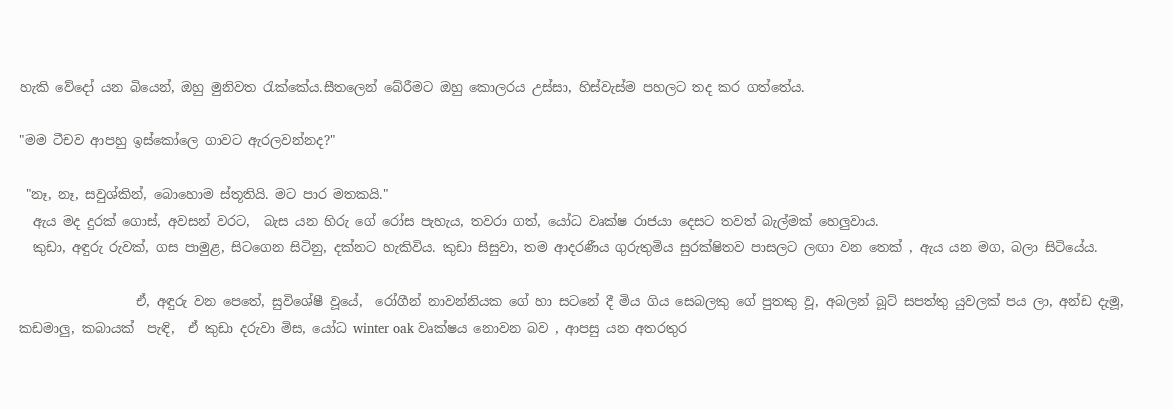හැකි වේදෝ යන බියෙන්, ඔහු මුනිවත ‍රැක්කේය.සීතලෙන් බේරීමට ඔහු කොලරය උස්සා, හිස්වැස්ම පහලට තද කර ගත්තේය.

"මම ටීචව ආපහු ඉස්කෝලෙ ගාවට ඇරලවන්නද?"

 "නෑ, නෑ, සවුශ්කින්, බොහොම ස්තූතියි. මට පාර මතකයි."
  ඇය මද දුරක් ගොස්, අවසන් වරට,  බැස යන හිරු ගේ රෝස පැහැය, තවරා ගත්, යෝධ වෘක්ෂ රාජයා දෙසට තවත් බැල්මක් හෙලුවාය.
  කුඩා, අඳුරු රුවක්, ගස පාමුළ, සිටගෙන සිටිනු, දක්නට හැකිවිය. කුඩා සිසුවා, තම ආදරණීය ගුරුතුමිය සුරක්ෂිතව පාසලට ලඟා වන තෙක් , ඇය යන මග, බලා සිටියේය.

                  ඒ, අඳුරු වන පෙතේ, සුවිශේෂී වූයේ,  රෝගීන් නාවන්නියක ගේ හා සටනේ දී මිය ගිය සෙබලකු ගේ පුතකු වූ, අබලන් බූට් සපත්තු යුවලක් පය ලා, අන්ඩ දැමූ, කඩමාලු, කබායක්  පැඳි,  ඒ කුඩා දරුවා මිස, යෝධ winter oak වෘක්ෂය නොවන බව , ආපසු යන අතරතුර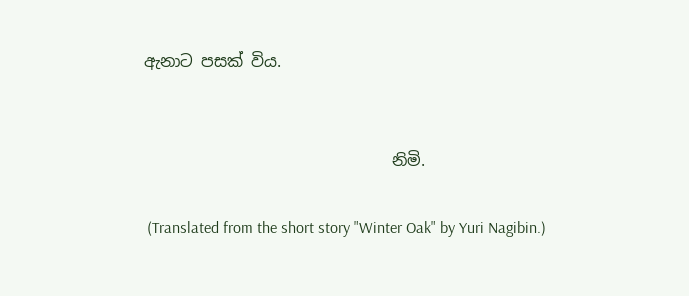ඇනාට පසක් විය.


                               නිමි.

 (Translated from the short story "Winter Oak" by Yuri Nagibin.)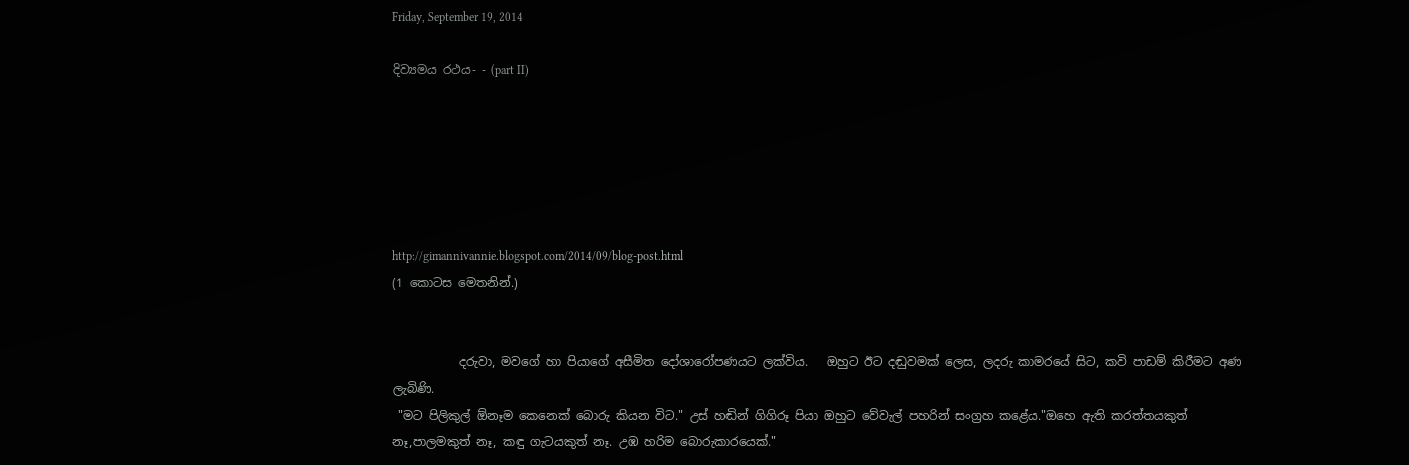Friday, September 19, 2014

දිව්‍යමය රථය- - (part II)






http://gimannivannie.blogspot.com/2014/09/blog-post.html
(1 කොටස මෙතනින්.)


           දරුවා, මවගේ හා පියාගේ අසීමිත දෝශාරෝපණයට ලක්විය.   ඔහුට ඊට දඬුවමක් ලෙස, ලදරු කාමරයේ සිට, කවි පාඩම් කිරීමට අණ ලැබිණි.
 "මට පිලිකුල් ඕනෑම කෙනෙක් බොරු කියන විට." උස් හඬින් ගිගිරූ පියා ඔහුට වේවැල් පහරින් සංග්‍රහ කළේය."ඔහෙ ඇති කරත්තයකුත් නෑ,පාලමකුත් නෑ, කඳු ගැටයකුත් නෑ. උඹ හරිම බොරුකාරයෙක්."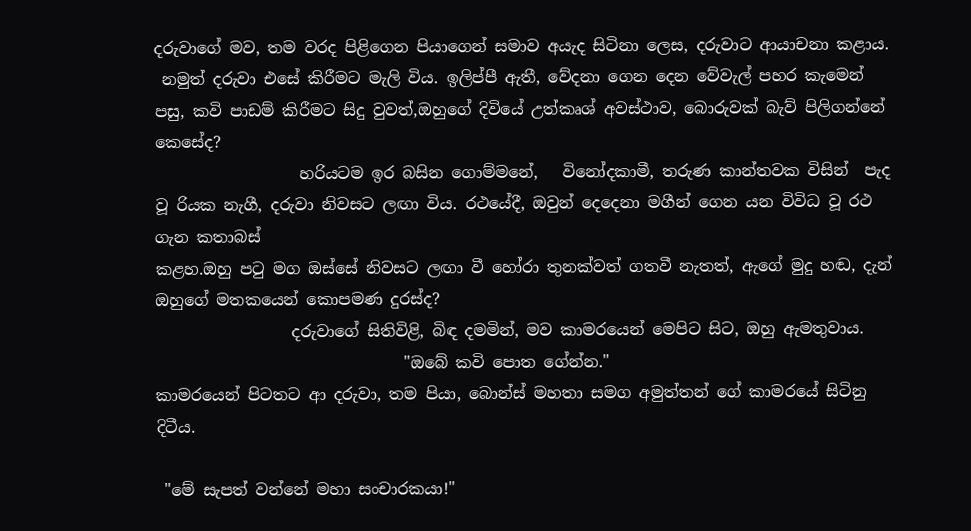දරුවාගේ මව, තම වරද පිළිගෙන පියාගෙන් සමාව අයැද සිටිනා ලෙස, දරුවාට ආයාචනා කළාය.
 නමුත් දරුවා එසේ කිරීමට මැලි විය. ඉලිප්පී ඇතී, වේදනා ගෙන දෙන වේවැල් පහර කැමෙන් පසු, කවි පාඩම් කිරීමට සිදු වුවත්,ඔහුගේ දිවියේ උත්කෘශ් අවස්ථාව, බොරුවක් බැව් පිලිගන්නේ කෙසේද?
                  හරියටම ඉර බසින ගොම්මනේ,   විනෝදකාමී, තරුණ කාන්තවක විසින්  පැද වූ රියක නැගී, දරුවා නිවසට ලඟා විය. රථයේදී, ඔවුන් දෙදෙනා මගීන් ගෙන යන විවිධ වූ රථ ගැන කතාබස්
කළහ.ඔහු ප‍ටු මග ඔස්සේ නිවසට ලඟා වී හෝරා තුනක්වත් ගතවී නැතත්, ඇගේ මුදු හඬ, දැන් ඔහුගේ මතකයෙන් කොපමණ දුරස්ද?
                 දරුවාගේ සිතිවිළි, බිඳ දමමින්, මව කාමරයෙන් මෙපිට සිට, ඔහු ඇමතුවාය.
                               "ඔබේ කවි පොත ගේන්න."
කාමරයෙන් පිටතට ආ දරුවා, තම පියා, බොන්ස් මහතා සමග අමුත්තන් ගේ කාමරයේ සිටිනු දිටීය.

 "මේ සැපත් වන්නේ මහා සංචාරකයා!"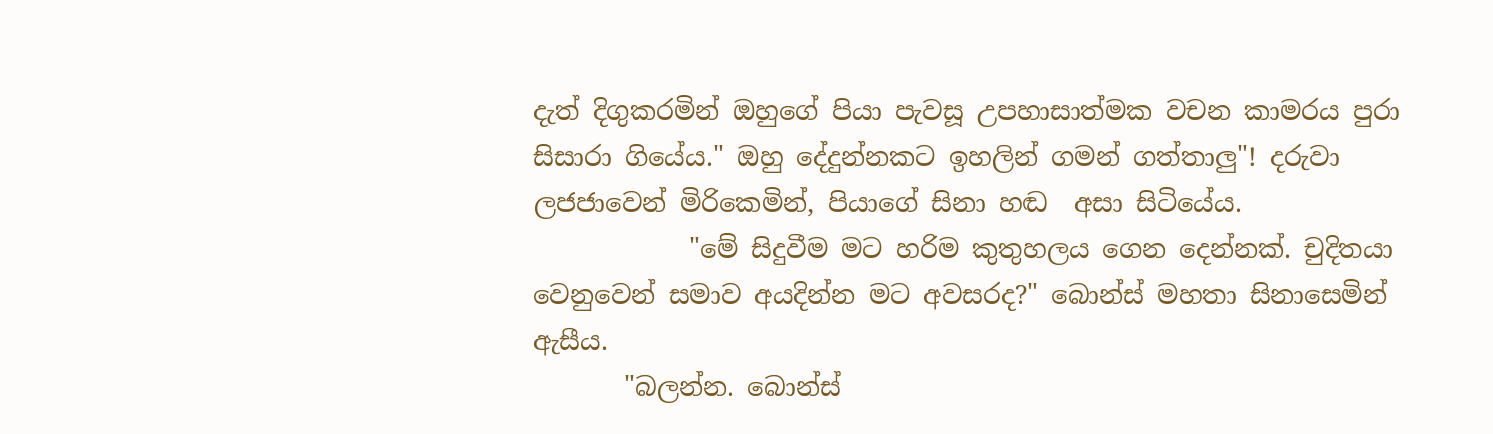දැත් දිගුකරමින් ඔහුගේ පියා පැවසූ උපහාසාත්මක වචන කාමරය පුරා සිසාරා ගියේය." ඔහු දේදුන්නකට ඉහලින් ගමන් ගත්තාලු"! දරුවා ලජජාවෙන් මිරිකෙමින්, පියාගේ සිනා හඬ  අසා සිටියේය.
            "මේ සිදුවීම මට හරිම කුතුහලය ගෙන දෙන්නක්. චුදිතයා වෙනුවෙන් සමාව අයදින්න මට අවසරද?" බොන්ස් මහතා සිනාසෙමින් ඇසීය.
       "බලන්න. බොන්ස්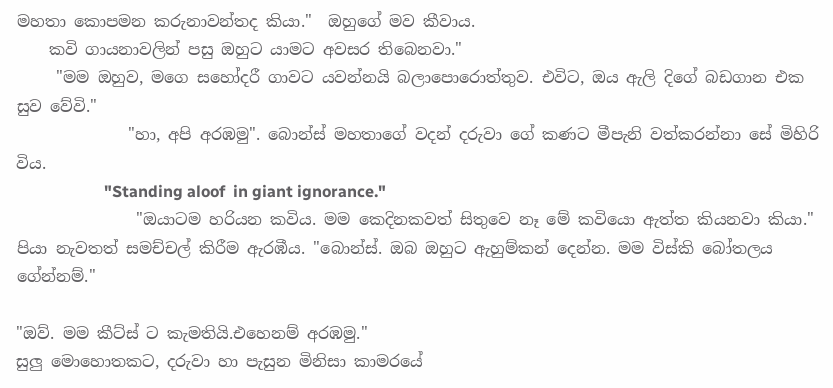මහතා කොපමන කරුනාවන්තද කියා."  ඔහුගේ මව කීවාය.
    කවි ගායනාවලින් පසු ඔහුට යාමට අවසර තිබෙනවා."
     "මම ඔහුව, මගෙ සහෝදරී ගාවට යවන්නයි බලාපොරොත්තුව. එවිට, ඔය ඇලි දිගේ බඩගාන එක සුව වේවි."
              "හා, අපි අරඹමු". බොන්ස් මහතාගේ වදන් දරුවා ගේ කණට මීපැනි වත්කරන්නා සේ මිහිරි විය.
                      "Standing aloof  in giant ignorance."
               "ඔයාටම හරියන කවිය. මම කෙදිනකවත් සිතුවෙ නෑ මේ කවියො ඇත්ත කියනවා කියා." පියා නැවතත් සමච්චල් කිරීම ඇරඹීය. "බොන්ස්. ඔබ ඔහුට ඇහුම්කන් දෙන්න. මම විස්කි බෝතලය ගේන්නම්."

"ඔව්. මම කීට්ස් ට කැමතියි.එහෙනම් අරඹමු."
සුලු මොහොතකට, දරුවා හා පැසුන මිනිසා කාමරයේ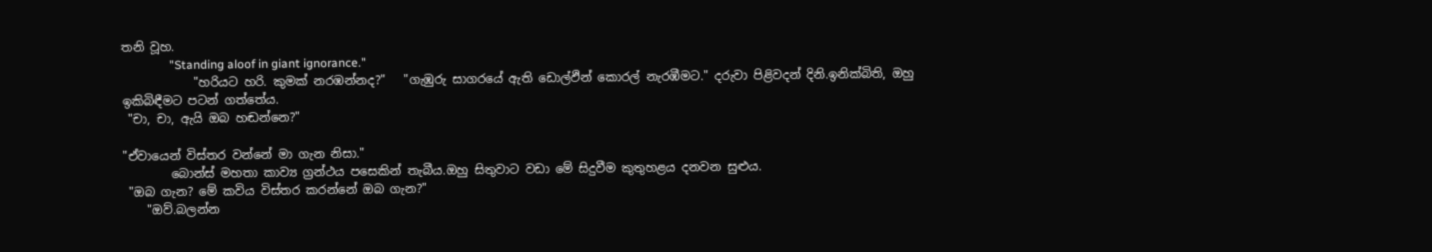තනි වූහ.
                "Standing aloof in giant ignorance."
            "හරියට හරි. කුමක් නරඹන්නද?"   "ගැඹුරු සාගරයේ ඇති ඩොල්ඵින් කොරල් නැරඹීමට." දරුවා පිළිවදන් දිනි.ඉනික්බිති, ඔහු ඉකිබිඳීමට පටන් ගත්තේය.
 "චා, චා, ඇයි ඔබ හඬන්නෙ?"

"ඒවායෙන් විස්තර වන්නේ මා ගැන නිසා."
        බොන්ස් මහතා කාව්‍ය ග්‍රන්ථය පසෙකින් තැබීය.ඔහු සිතුවාට වඩා මේ සිදුවීම කුතුහළය දනවන සුළුය.
 "ඔබ ගැන? මේ කවිය විස්තර කරන්නේ ඔබ ගැන?"
    "ඔව්.බලන්න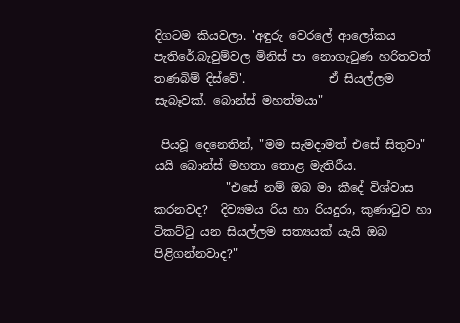දිගටම කියවලා. 'අඳුරු වෙරලේ ආලෝකය පැතිරේ.බැවුම්වල මිනිස් පා නොගැ‍ටුණ හරිතවත් තණබිම් දිස්වේ'.              ඒ සියල්ලම සැබෑවක්. බොන්ස් මහත්මයා"

 පියවූ දෙනෙතින්, "මම සැමදාමත් එසේ සිතුවා" යයි බොන්ස් මහතා තොළ මැතිරීය.
            "එසේ නම් ඔබ මා කීදේ විශ්වාස කරනවද?  දිව්‍යමය රිය හා රියදුරා, කුණා‍ටුව හා ටිකට්‍ටු යන සියල්ලම සත්‍යයක් යැයි ඔබ පිළිගන්නවාද?"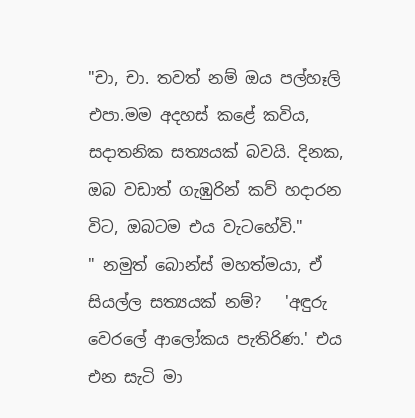"චා, චා. තවත් නම් ඔය පල්හෑලි එපා.මම අදහස් කළේ කවිය, සදාතනික සත්‍යයක් බවයි. දිනක, ඔබ වඩාත් ගැඹුරින් කව් හදාරන විට, ඔබටම එය වැටහේවි."
" නමුත් බොන්ස් මහත්මයා, ඒ සියල්ල සත්‍යයක් නම්?   'අඳුරු වෙරලේ ආලෝකය පැතිරිණ.' එය එන සැටි මා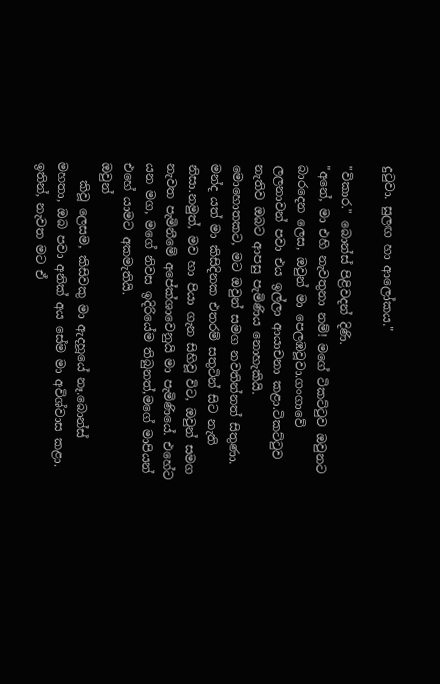දු‍ටුවා. සුලඟ හා ආලෝකය."

"විකාර." බොන්ස් පිළිවදන් දිණි.
"අනේ, මා එහි නැවතුනා නම්! මගේ ටිකට්‍ටුව ඔවුනට බාරදෙන ලෙස, ඔවුන් මා පෙලඹවූවා.ගංගාවේ ලලනාවන් පවා එය ඉල්ලා ආයාචනා කළා.ටිකට්‍ටුව නැතිව ඔබට ආපසු පැමිණිය නොහැකියි. මොහොතකට, මට ඔවුන් සමග නවතින්නත් සිතුණා. මන්ද යත් මා කිසිදිනක එතරම් සතුටින් සිට නැති නිසා.නමුත්, මව හා පියා ගැන සිහිවූ විට, ඔවුන් සමග නැවත පැමිනීමේ අපේක්ශාවෙනුයි මා පැමිණියේ. එහේට යන මග, මගේ නිවස ඉදිරියේම තිබුනත්,මගේ මාපියන් එහේ යාමට අකමැතියි.                                 ඔවුන්
   කිවූ ලෙසම, කිසිවකු මා ඇදහූයේ නෑ.බොන්ස් මහතා, ඔබ පවා අනික් අය සේම මා අවිශ්වාස කළා. ඉතින්, නැවත මට ඒ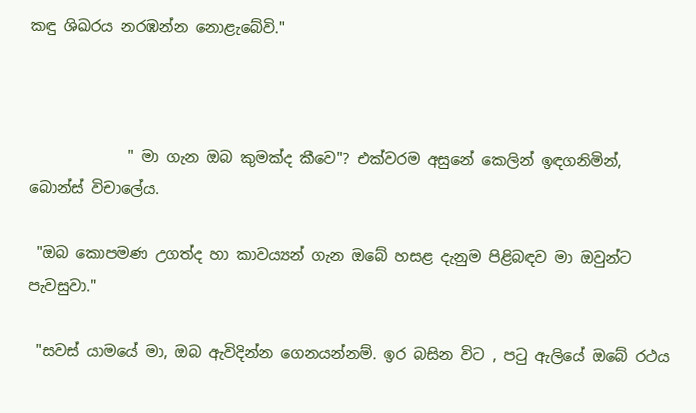කඳු ශිඛරය නරඹන්න නොළැබේවි."



             " මා ගැන ඔබ කුමක්ද කීවෙ"? එක්වරම අසුනේ කෙලින් ඉඳගනිමින්, බොන්ස් විචාලේය.

 "ඔබ කොපමණ උගත්ද හා කාවය්‍යන් ගැන ඔබේ හසළ දැනුම පිළිබඳව මා ඔවුන්ට පැවසුවා."

 "සවස් යාමයේ මා, ඔබ ඇවිදින්න ගෙනයන්නම්. ඉර බසින විට , ප‍ටු ඇලියේ ඔබේ රථය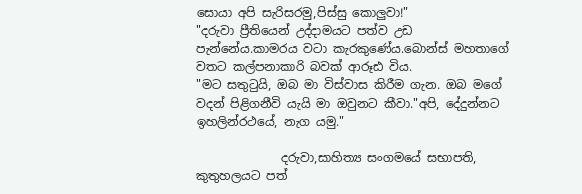සොයා අපි සැරිසරමු,පිස්සු කොලුවා!"
"දරුවා ප්‍රීතියෙන් උද්දාමයට පත්ව උඩ පැන්නේය.කාමරය වටා කැරකුණේය.බොන්ස් මහතාගේ වතට කල්පනාකාරි බවක් ආරූඪ විය.
"මට සතු‍ටුයි, ඔබ මා විස්වාස කිරීම ගැන. ඔබ මගේ වදන් පිළිගනීවි යැයි මා ඔවුනට කීවා."අපි, දේදුන්නට ඉහලින්රථයේ, නැග යමු."

              දරුවා,සාහිත්‍ය සංගමයේ සභාපති, කුතුහලයට පත්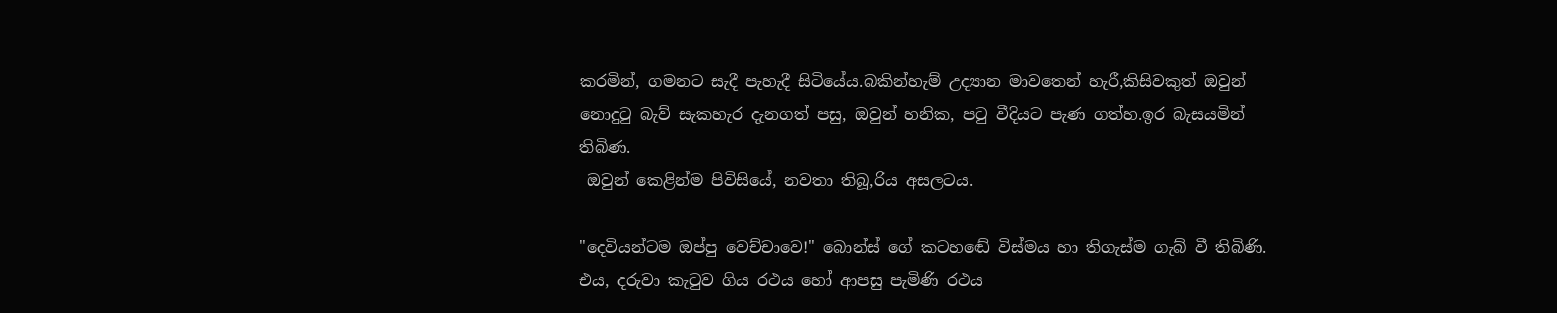කරමින්, ගමනට සැදී පැහැදී සිටියේය.බකින්හැම් උද්‍යාන මාවතෙන් හැරී,කිසිවකුත් ඔවුන් නොදු‍ටු බැව් සැකහැර දැනගත් පසු, ඔවුන් හනික, ප‍ටු වීදියට පැණ ගත්හ.ඉර බැසයමින් තිබිණ.
 ඔවුන් කෙළින්ම පිවිසියේ, නවතා තිබූ,රිය අසලටය.

"දෙවියන්ටම ඔප්පු වෙච්චාවෙ!" බොන්ස් ගේ කටහඬේ විස්මය හා තිගැස්ම ගැබ් වී තිබිණි.
එය, දරුවා කැ‍ටුව ගිය රථය හෝ ආපසු පැමිණි රථය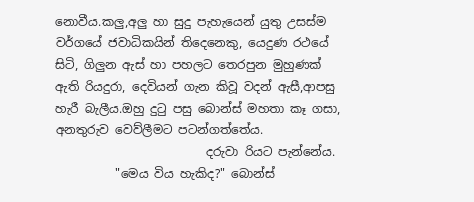නොවීය.කලු,අලු හා සුදු පැහැයෙන් යුතු උසස්ම වර්ගයේ ජවාධිකයින් තිදෙනෙකු, යෙදුණ රථයේ සිටි, ගිලුන ඇස් හා පහලට තෙරපුන මුහුණක් ඇති රියදුරා, දෙවියන් ගැන කිවූ වදන් ඇසී,ආපසු හැරී බැලීය.ඔහු දු‍ටු පසු බොන්ස් මහතා කෑ ගසා, අනතුරුව වෙව්ලීමට පටන්ගත්තේය.
                         දරුවා රියට පැන්නේය.
          "මෙය විය හැකිද?" බොන්ස්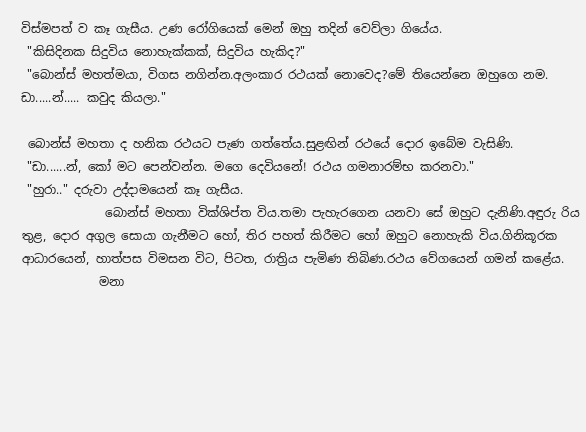විස්මපත් ව කෑ ගැසීය. උණ රෝගියෙක් මෙන් ඔහු තදින් වෙව්ලා ගියේය.
 "කිසිදිනක සිදුවිය නොහැක්කක්, සිදුවිය හැකිද?"
 "බොන්ස් මහත්මයා, විගස නගින්න.අලංකාර රථයක් නොවෙද?මේ තියෙන්නෙ ඔහුගෙ නම.  ඩා.....න්..... කවුද කියලා."

 බොන්ස් මහතා ද හනික රථයට පැණ ගත්තේය.සුළඟින් රථයේ දොර ඉබේම වැසිණි.
 "ඩා......න්, කෝ මට පෙන්වන්න. මගෙ දෙවියනේ! රථය ගමනාරම්භ කරනවා."
 "හුරා.." දරුවා උද්දාමයෙන් කෑ ගැසීය.
              බොන්ස් මහතා වික්ශිප්ත විය.තමා පැහැරගෙන යනවා සේ ඔහුට දැනිණි.අඳුරු රිය තුළ, දොර අගුල සොයා ගැනීමට හෝ, තිර පහත් කිරීමට හෝ ඔහුට නොහැකි විය.ගිනිකූරක ආධාරයෙන්, හාත්පස විමසන විට, පිටත, රාත්‍රිය පැමිණ තිබිණ.රථය වේගයෙන් ගමන් කළේය.
             මනා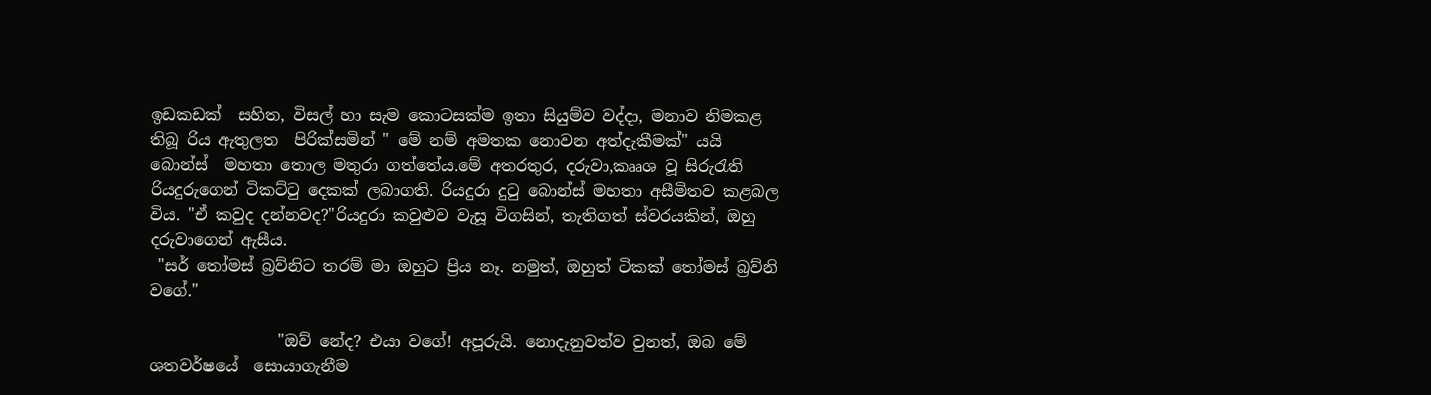ඉඩකඩක්  සහිත, විසල් හා සැම කොටසක්ම ඉතා සියුම්ව වද්දා, මනාව නිමකළ තිබූ රිය ඇතුලත  පිරික්සමින් " මේ නම් අමතක නොවන අත්දැකීමක්" යයි බොන්ස්  මහතා තොල මතුරා ගත්තේය.මේ අතරතුර, දරුවා,කෲශ වූ සිරු‍රැති රියදුරුගෙන් ටිකට්‍ටු දෙකක් ලබාගති. රියදුරා දු‍ටු බොන්ස් මහතා අසීමිතව කළබල විය. "ඒ කවුද දන්නවද?"රියදුරා කවුළුව වැසූ විගසින්, තැතිගත් ස්වරයකින්, ඔහු දරුවාගෙන් ඇසීය.
 "සර් ‍තෝමස් බ්‍රව්නිට තරම් මා ඔහුට ප්‍රිය නෑ. නමුත්, ඔහුත් ටිකක් ‍තෝමස් බ්‍රව්නි වගේ."

                "ඔව් නේද? එයා වගේ! අපූරුයි. නොදැනුවත්ව වුනත්, ඔබ මේ ශතවර්ෂයේ  සොයාගැනීම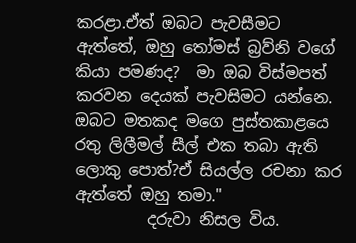කරළා.ඒත් ඔබට පැවසීමට ඇත්තේ, ඔහු ‍තෝමස් බ්‍රව්නි වගේ කියා පමණද?  මා ඔබ විස්මපත් කරවන දෙයක් පැවසිමට යන්නෙ. ඔබට මතකද මගෙ පුස්තකාළයෙ රතු ලිලීමල් සීල් එක තබා ඇති ලොකු පොත්?ඒ සියල්ල රචනා කර ඇත්තේ ඔහු තමා."
         දරුවා නිසල විය.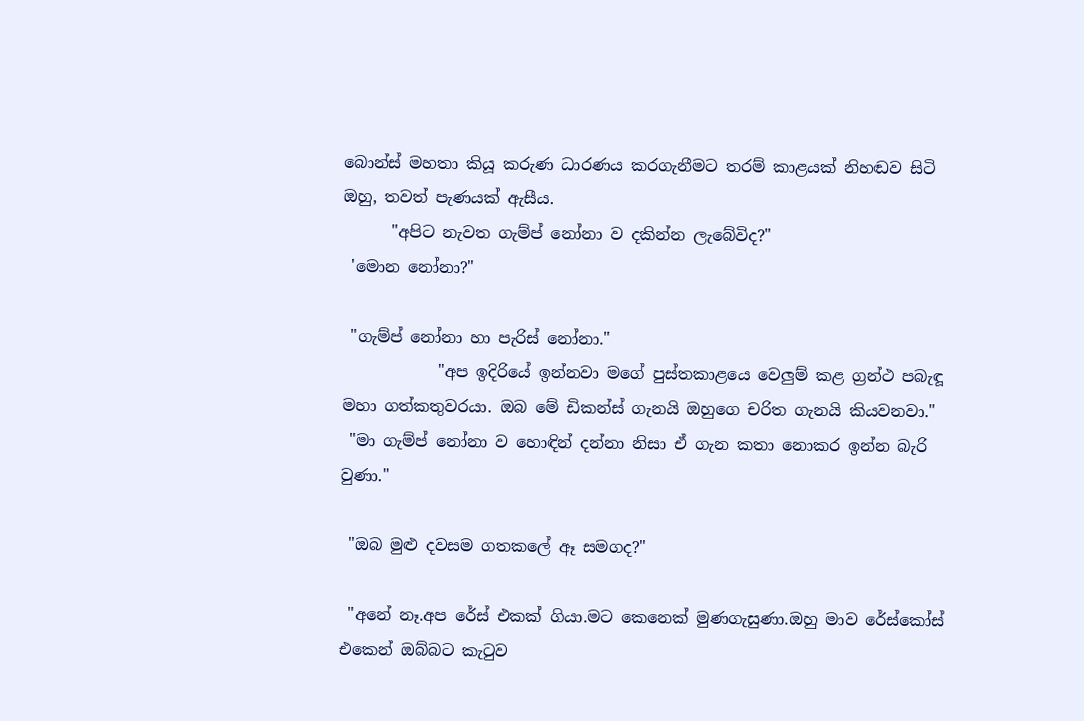බොන්ස් මහතා කියූ කරුණ ධාරණය කරගැනීමට තරම් කාළයක් නිහඬව සිටි ඔහු, තවත් පැණයක් ඇසීය.
      "අපිට නැවත ගැම්ප් නෝනා ව දකින්න ලැබේවිද?"
 'මොන නෝනා?"

 "ගැම්ප් නෝනා හා පැරිස් නෝනා."
            "අප ඉදිරියේ ඉන්නවා මගේ පුස්තකාළයෙ වෙලුම් කළ ග්‍රන්ථ පබැඳූ මහා ගත්කතුවරයා. ඔබ මේ ඩිකන්ස් ගැනයි ඔහුගෙ චරිත ගැනයි කියවනවා."
 "මා ගැම්ප් නෝනා ව හොඳින් දන්නා නිසා ඒ ගැන කතා නොකර ඉන්න බැරි වුණා."

 "ඔබ මුළු දවසම ගතකලේ ඈ සමගද?"

 "අනේ නෑ.අප රේස් එකක් ගියා.මට කෙනෙක් මුණගැසුණා.ඔහු මාව රේස්කෝස් එකෙන් ඔබ්බට කැ‍ටුව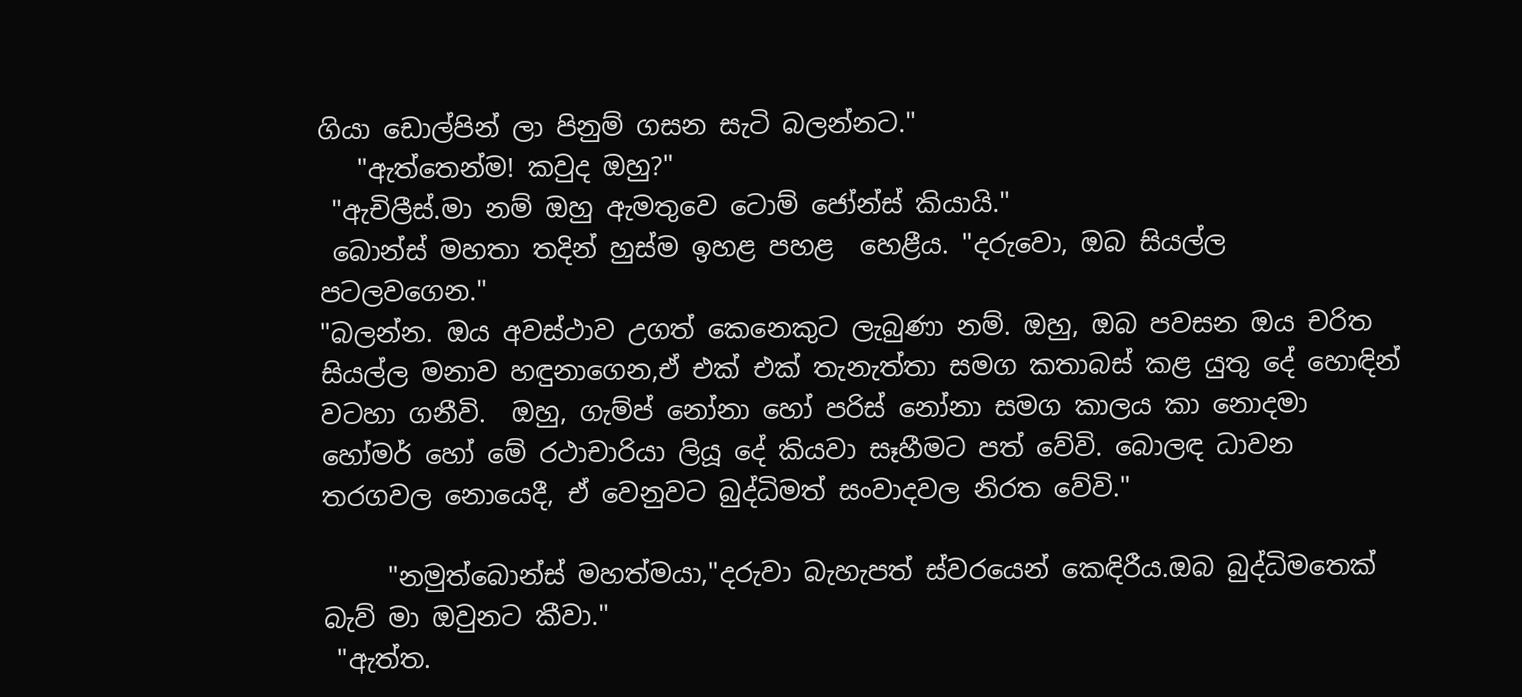ගියා ඩොල්පින් ලා පිනුම් ගසන සැටි බලන්නට."
   "ඇත්තෙන්ම! කවුද ඔහු?"
 "ඇචිලීස්.මා නම් ඔහු ඇමතුවෙ ටොම් ජෝන්ස් කියායි."
 බොන්ස් මහතා තදින් හුස්ම ඉහළ පහළ  හෙළීය. "දරුවො, ඔබ සියල්ල පටලවගෙන."
"බලන්න. ඔය අවස්ථාව උගත් කෙනෙකුට ලැබුණා නම්. ඔහු, ඔබ පවසන ඔය චරිත සියල්ල මනාව හඳුනාගෙන,ඒ එක් එක් තැනැත්තා සමග කතාබස් කළ යුතු දේ හොඳින් වටහා ගනීවි.  ඔහු, ගැම්ප් නෝනා හෝ පරිස් නෝනා සමග කාලය කා නොදමා හෝමර් හෝ මේ රථාචාරියා ලියූ දේ කියවා සෑහීමට පත් වේවි. බොලඳ ධාවන තරගවල නොයෙදී, ඒ වෙනුවට බුද්ධිමත් සංවාදවල නිරත වේවි."

     "නමුත්බොන්ස් මහත්මයා,"දරුවා බැහැපත් ස්වරයෙන් කෙඳිරීය.ඔබ බුද්ධිමතෙක් බැව් මා ඔවුනට කීවා."
 "ඇත්ත.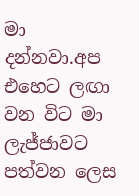මා දන්නවා.අප එහෙට ලඟා වන විට මා ලැජ්ජාවට පත්වන ලෙස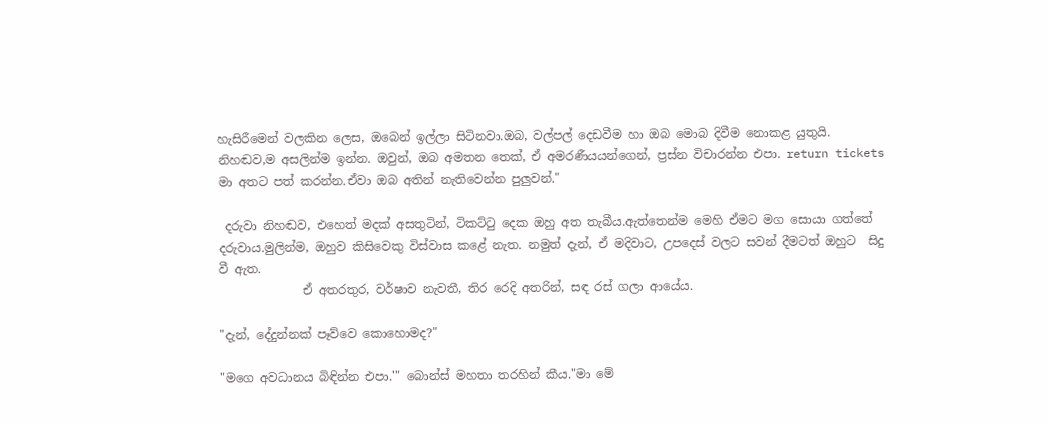හැසිරීමෙන් වලකින ලෙස, ඔබෙන් ඉල්ලා සිටිනවා.ඔබ, වල්පල් දෙඩවීම හා ඔබ මොබ දිවීම නොකළ යුතුයි. නිහඬව,ම අසලින්ම ඉන්න. ඔවුන්, ඔබ අමතන තෙක්, ඒ අමරණීයයන්ගෙන්, ප්‍රස්න විචාරන්න එපා. return tickets   මා අතට පත් කරන්න.ඒවා ඔබ අතින් නැතිවෙන්න පුලුවන්."

 දරුවා නිහඬව, එහෙත් මදක් අසතුටින්, ටිකට්‍ටු දෙක ඔහු අත තැබීය.ඇත්තෙන්ම මෙහි ඒමට මග සොයා ගත්තේ දරුවාය.මුලින්ම, ඔහුව කිසිවෙකු විස්වාස කළේ නැත. නමුත් දැන්, ඒ මදිවාට, උපදෙස් වලට සවන් දීමටත් ඔහුට  සිදු වී ඇත.
              ඒ අතරතුර, වර්ෂාව නැවතී, තිර රෙදි අතරින්, සඳ රස් ගලා ආයේය.

"දැන්, දේදුන්නක් පෑව්වෙ කොහොමද?"

"මගෙ අවධානය බිඳින්න එපා.'" බොන්ස් මහතා තරහින් කීය."මා මේ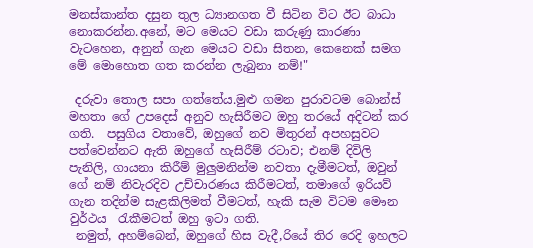මනස්කාන්ත දසුන තුල ධ්‍යානගත වී සිටින විට ඊට බාධා නොකරන්න.අනේ, මට මෙයට වඩා කරුණු කාරණා වැටහෙන, අනුන් ගැන මෙයට වඩා සිතන, කෙනෙක් සමග මේ මොහොත ගත කරන්න ලැබුනා නම්!"

 දරුවා තොල සපා ගත්තේය.මුළු ගමන පුරාවටම බොන්ස් මහතා ගේ උපදෙස් අනුව හැසිරීමට ඔහු තරයේ අදිටන් කර ගති.  පසුගිය වතාවේ, ඔහුගේ නව මිතුරන් අපහසුවට පත්වෙන්නට ඇති ඔහුගේ හැසිරීම් රටාව; එනම් දිවිලි පැනිලි, ගායනා කිරීම් මුලුමනින්ම නවතා දැමීමටත්, ඔවුන් ගේ නම් නිවැරදිව උච්චාරණය කිරීමටත්, තමාගේ ඉරියව් ගැන තදින්ම සැළකිලිමත් වීමටත්, හැකි සැම විටම මෞන වුර්ථය  ‍රැකීමටත් ඔහු ඉටා ගති.
 නමුත්, අහම්බෙන්, ඔහුගේ හිස වැදී,රියේ තිර රෙදි ඉහලට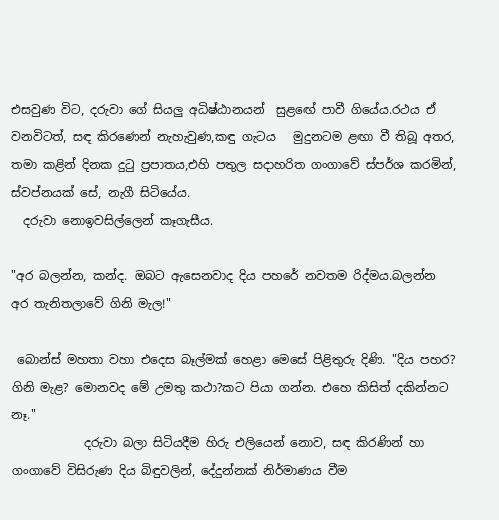එසවුණ විට, දරුවා ගේ සියලු අධිෂ්ඨානයන්  සුළ‍ඟේ පාවී ගියේය.රථය ඒ වනවිටත්, සඳ කිරණෙන් නැහැවුණ,කඳු ගැටය   මුදුනටම ළඟා වී තිබූ අතර, තමා කළින් දිනක දු‍ටු ප්‍රපාතය,එහි පතුල සදාහරිත ගංගාවේ ස්පර්ශ කරමින්, ස්වප්නයක් සේ, නැගී සිටියේය.
  දරුවා නොඉවසිල්ලෙන් කෑගැසීය.

"අර බලන්න, කන්ද. ඔබට ඇසෙනවාද දිය පහරේ නවතම රිද්මය.බලන්න අර තැනිතලාවේ ගිනි මැල!"

 බොන්ස් මහතා වහා එදෙස බෑල්මක් හෙළා මෙසේ පිළිතුරු දිණි. "දිය පහර? ගිනි මැළ? මොනවද මේ උමතු කථා?කට පියා ගන්න. එහෙ කිසිත් දකින්නට නෑ."
            දරුවා බලා සිටියදීම හිරු එලියෙන් නොව, සඳ කිරණින් හා ගංගාවේ විසිරුණ දිය බිඳුවලින්, දේදුන්නක් නිර්මාණය වීම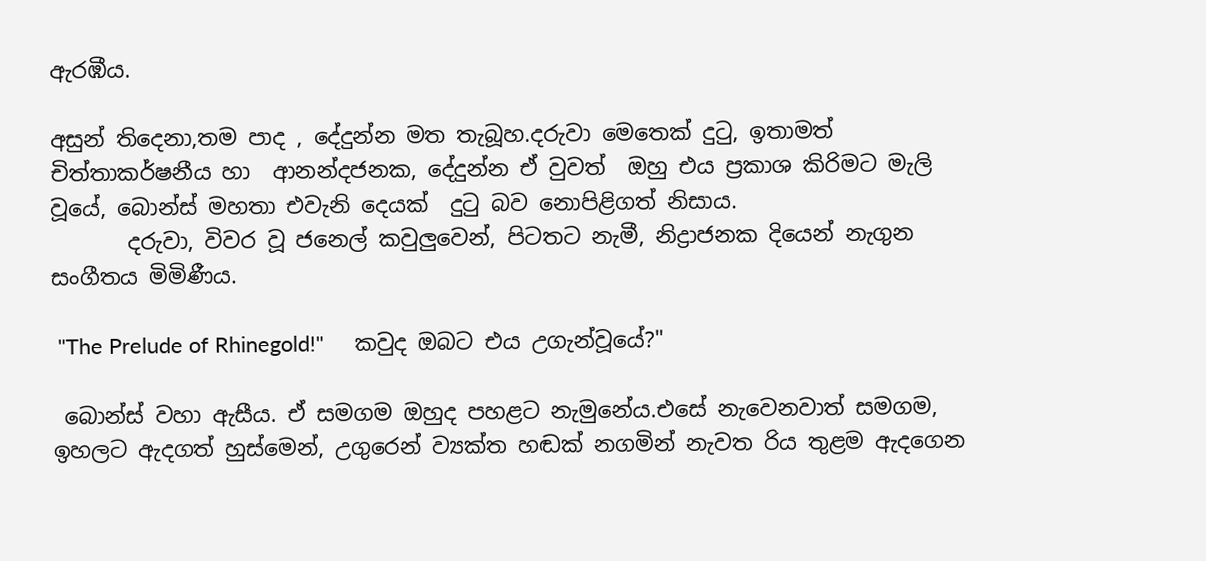ඇරඹීය.

අසුන් තිදෙනා,තම පාද , දේදුන්න මත තැබූහ.දරුවා මෙතෙක් දු‍ටු, ඉතාමත්  චිත්තාකර්ෂනීය හා  ආනන්දජනක, දේදුන්න ඒ වුවත්  ඔහු එය ප්‍රකාශ කිරිමට මැලි වූයේ, බොන්ස් මහතා එවැනි දෙයක්  දු‍ටු බව නොපිළිගත් නිසාය.
       දරුවා, විවර වූ ජනෙල් කවුලුවෙන්, පිටතට නැමී, නිද්‍රාජනක දියෙන් නැගුන සංගීතය මිමිණීය.

 "The Prelude of Rhinegold!"     කවුද ඔබට එය උගැන්වූයේ?"

 බොන්ස් වහා ඇසීය. ඒ සමගම ඔහුද පහළට නැමුනේය.එසේ නැවෙනවාත් සමගම, ඉහලට ඇදගත් හුස්මෙන්, උගුරෙන් ව්‍යක්ත හඬක් නගමින් නැවත රිය තුළම ඇදගෙන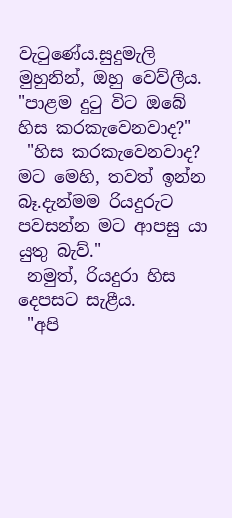වැ‍ටුණේය.සුදුමැලි මුහුනින්, ඔහු වෙව්ලීය.
"පාළම දු‍ටු විට ඔබේ හිස කරකැවෙනවාද?"
 "හිස කරකැවෙනවාද? මට මෙහි, තවත් ඉන්න බෑ.දැන්මම රියදුරුට පවසන්න මට ආපසු යා යුතු බැව්."
 නමුත්, රියදුරා හිස දෙපසට සැළීය.
 "අපි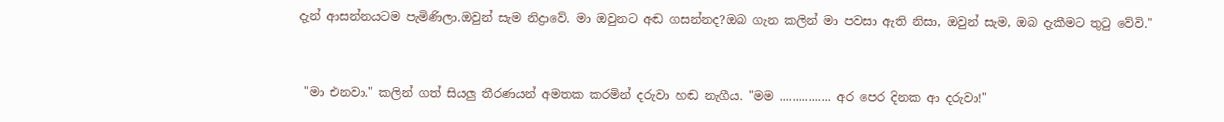දැන් ආසන්නයටම පැමිණිලා.ඔවුන් සැම නිද්‍රාවේ. මා ඔවුනට අඬ ගසන්නද?ඔබ ගැන කලින් මා පවසා ඇති නිසා, ඔවුන් සැම, ඔබ දැකීමට තු‍ටු වේවි."


 "මා එනවා." කලින් ගත් සියලු තීරණයන් අමතක කරමින් දරුවා හඬ නැගීය. "මම ................ අර පෙර දිනක ආ දරුවා!"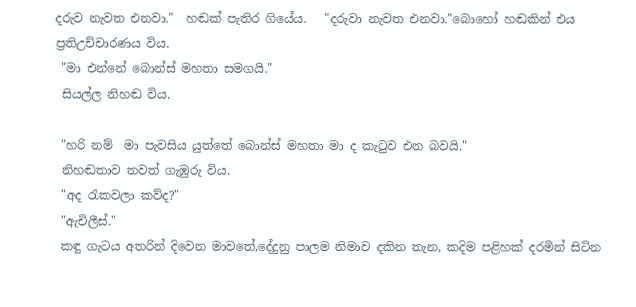දරුව නැවත එනවා."  හඬක් පැතිර ගියේය.   "දරුවා නැවත එනවා."බොහෝ හඬකින් එය ප්‍රතිඋච්චාරණය විය.
 "මා එන්නේ බොන්ස් මහතා සමගයි."
 සියල්ල නිහඬ විය.

 "හරි නම්  මා පැවසිය යුත්තේ බොන්ස් මහතා මා ද කැ‍ටුව එන බවයි."
 නිහඬතාව තවත් ගැඹුරු විය.
 "අද ‍රැකවලා කව්ද?"
 "ඇචිලීස්."
 කඳු ගැටය අතරින් දිවෙන මාවතේ,දේදුනු පාලම නිමාව දකින තැන, කදිම පළිහක් දරමින් සිටින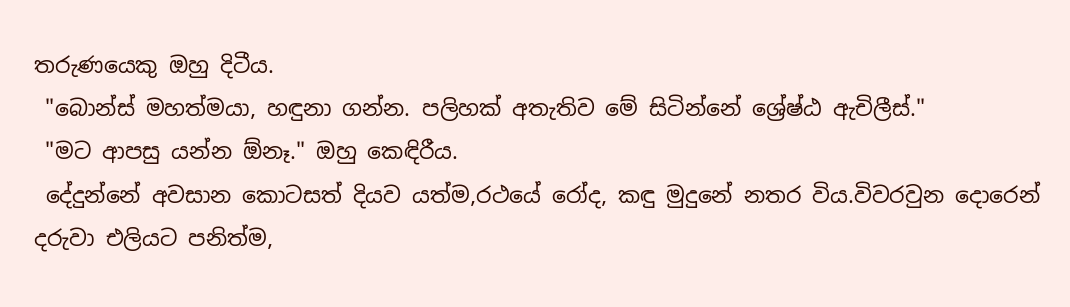තරුණයෙකු ඔහු දිටීය.
 "බොන්ස් මහත්මයා, හඳුනා ගන්න. පලිහක් අතැතිව මේ සිටින්නේ ශ්‍රේෂ්ඨ ඇචිලීස්."
 "මට ආපසු යන්න ඕනෑ." ඔහු කෙඳිරීය.
 දේදුන්නේ අවසාන කොටසත් දියව යත්ම,රථයේ රෝද, කඳු මුදුනේ නතර විය.විවරවුන දොරෙන් දරුවා එලියට පනිත්ම,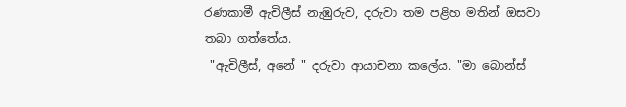රණකාමී ඇචිලීස් නැඹුරුව, දරුවා තම පළිහ මතින් ඔසවා තබා ගත්තේය.
 "ඇචිලීස්, අනේ " දරුවා ආයාචනා කලේය. "මා බොන්ස්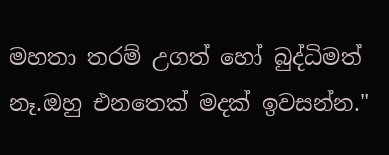මහතා තරම් උගත් හෝ බුද්ධිමත් නෑ.ඔහු එනතෙක් මදක් ඉවසන්න."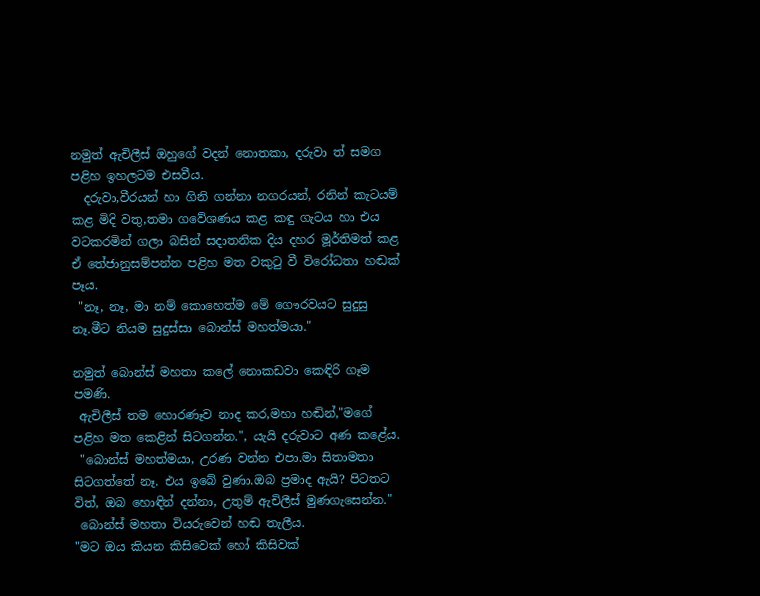නමුත් ඇචිලීස් ඔහුගේ වදන් නොතකා, දරුවා ත් සමග පළිහ ඉහලටම එසවීය.
  දරුවා,වීරයන් හා ගිනි ගන්නා නගරයන්, රනින් කැටයම් කළ මිදි වතු,තමා ගවේශණය කළ කඳු ගැටය හා එය වටකරමින් ගලා බසින් සදාතනික දිය දහර මූර්තිමත් කළ ඒ තේජානුසම්පන්න පළිහ මත වකු‍ටු වී විරෝධතා හඬක් පෑය.
 "නෑ, නෑ, මා නම් කොහෙත්ම මේ ගෞරවයට සුදුසු නෑ.මීට නියම සුදුස්සා බොන්ස් මහත්මයා."

නමුත් බොන්ස් මහතා කලේ නොකඩවා කෙඳිරි ගෑම පමණි.
 ඇචිලීස් තම හොරණෑව නාද කර,මහා හඬින්,"මගේ පළිහ මත කෙළින් සිටගන්න.", යැයි දරුවාට අණ කළේය.
 "බොන්ස් මහත්මයා, උරණ වන්න එපා.මා සිතාමතා සිටගත්තේ නෑ. එය ඉබේ වුණා.ඔබ ප්‍රමාද ඇයි? පිටතට විත්, ඔබ හොඳින් දන්නා, උතුම් ඇචිලීස් මුණගැසෙන්න."
 බොන්ස් මහතා වියරුවෙන් හඬ තැලීය.
"මට ඔය කියන කිසිවෙක් හෝ කිසිවක්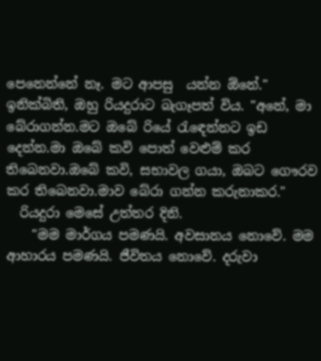පෙනෙන්නේ නෑ. මට ආපසු  යන්න ඕනේ." ඉනික්බිති, ඔහු රියදුරාට බැගෑපත් විය. "අනේ, මා බේරාගන්න.මට ඔබේ රියේ ‍රැ‍ඳෙන්නට ඉඩ දෙන්න.මා ඔබේ කවි පොත් වෙළුම් කර තිබෙනවා.ඔබේ කවි, සභාවල ගයා, ඔබට ගෞරව කර තිබෙනවා.මාව බේරා ගන්න කරුනාකර."
  රියදුරා මෙසේ උත්තර දිනි.
    "මම මාර්ගය පමණයි. අවසානය නොවේ. මම ආහාරය පමණයි. ජීවිතය නොවේ. දරුවා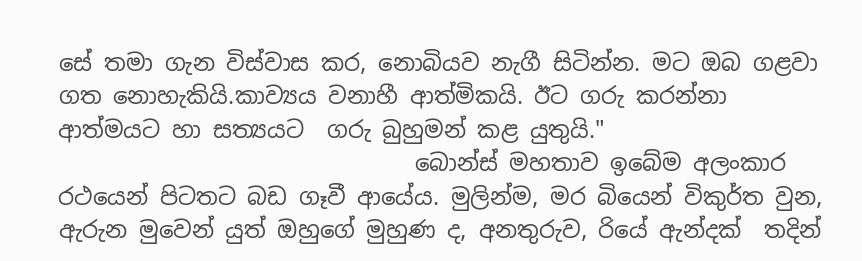සේ තමා ගැන විස්වාස කර, නොබියව නැගී සිටින්න. මට ඔබ ගළවා ගත නොහැකියි.කාව්‍යය වනාහී ආත්මිකයි. ඊට ගරු කරන්නා ආත්මයට හා සත්‍යයට  ගරු බුහුමන් කළ යුතුයි."
                               බොන්ස් මහතාව ඉබේම අලංකාර රථයෙන් පිටතට බඩ ගෑවී ආයේය. මුලින්ම, මර බියෙන් විකුර්ත වුන, ඇරුන මුවෙන් යුත් ඔහුගේ මුහුණ ද, අනතුරුව, රියේ ඇන්දක්  තදින්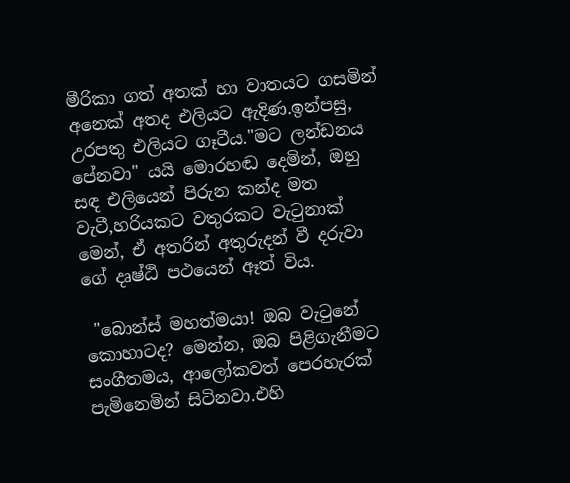මීරිකා ගත් අතක් හා වාතයට ගසමින් අනෙක් අතද එලියට ඇදිණ.ඉන්පසු, උරපතු එලියට ගෑටීය."මට ලන්ඩනය පේනවා" යයි මොරහඬ දෙමින්, ඔහු සඳ එලියෙන් පිරුන කන්ද මත වැටී,හරියකට වතුරකට වැ‍ටුනාක් මෙන්, ඒ අතරින් අතුරුදන් වී දරුවා ගේ දෘෂ්ඨි පථයෙන් ඈත් විය.

 "බොන්ස් මහත්මයා! ඔබ වැ‍ටුනේ කොහාටද? මෙන්න, ඔබ පිළිගැනීමට සංගීතමය, ආලෝකවත් පෙරහැරක් පැමිනෙමින් සිටිනවා.එහි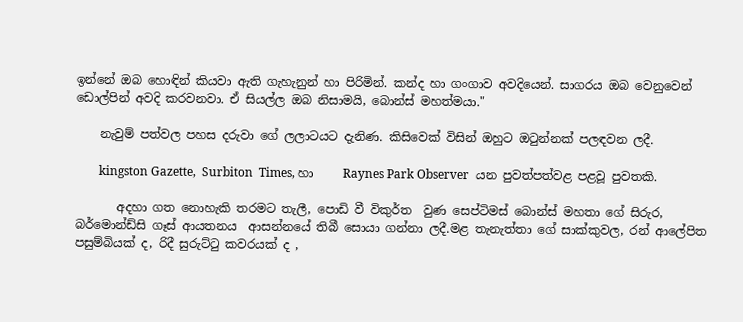ඉන්නේ ඔබ හොඳින් කියවා ඇති ගැහැනුන් හා පිරිමින්. කන්ද හා ගංගාව අවදියෙන්. සාගරය ඔබ වෙනුවෙන් ඩොල්පින් අවදි කරවනවා. ඒ සියල්ල ඔබ නිසාමයි, බොන්ස් මහත්මයා."

    නැවුම් පත්වල පහස දරුවා ගේ ලලාටයට දැනිණ. කිසිවෙක් විසින් ඔහුට ඔ‍ටුන්නක් පලඳවන ලදී.

        kingston Gazette,  Surbiton  Times, හා     Raynes Park Observer  යන පුවත්පත්වළ පළවූ පුවතකි.

       අදහා ගත නොහැකි තරමට තැලී, පොඩි වී විකුර්ත  වුණ සෙප්ටිමස් බොන්ස් මහතා ගේ සිරුර, බර්මොන්ඩ්සි ගෑස් ආයතනය  ආසන්නයේ තිබී සොයා ගන්නා ලදී.මළ තැනැත්තා ගේ සාක්කුවල, රන් ආලේපිත පසුම්බියක් ද, රිදී සුරුට්‍ටු කවරයක් ද ,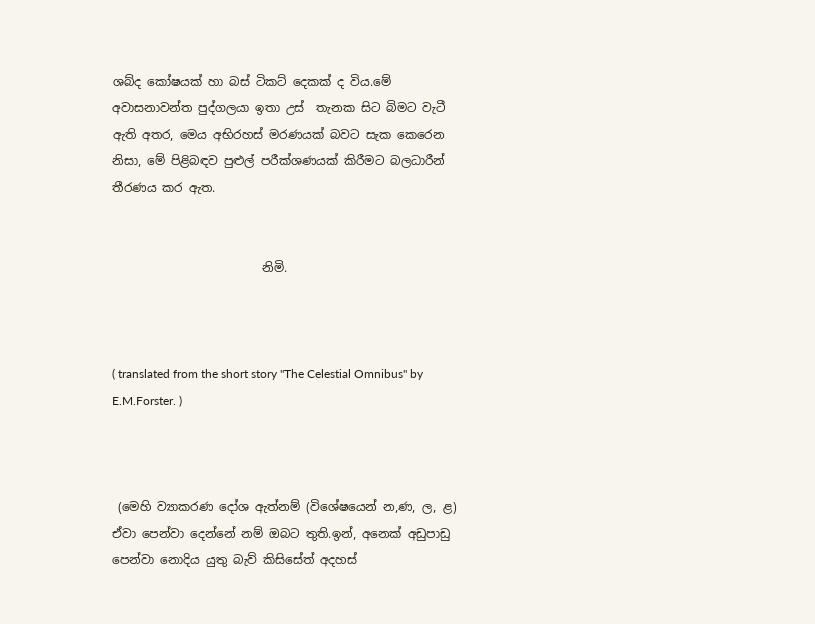ශබ්ද කෝෂයක් හා බස් ටිකට් දෙකක් ද විය.මේ අවාසනාවන්ත පුද්ගලයා ඉතා උස්  තැනක සිට බිමට වැටී ඇති අතර, මෙය අභිරහස් මරණයක් බවට සැක කෙරෙන නිසා, මේ පිළිබඳව පුළුල් පරීක්ශණයක් කිරීමට බලධාරීන් තීරණය කර ඇත.


                         නිමි.



( translated from the short story "The Celestial Omnibus" by E.M.Forster. )



 (මෙහි ව්‍යාකරණ දෝශ ඇත්නම් (විශේෂයෙන් න,ණ, ල, ළ) ඒවා පෙන්වා දෙන්නේ නම් ඔබට තුති.ඉන්, අනෙක් අඩුපාඩු පෙන්වා නොදිය යුතු බැව් කිසිසේත් අදහස්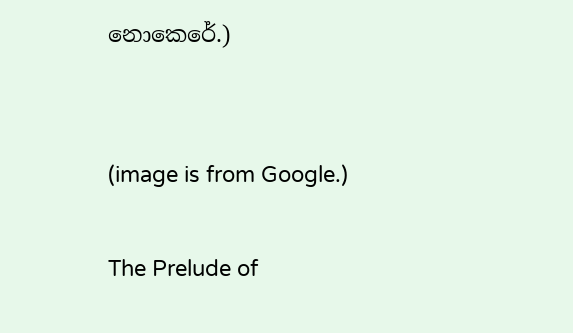නොකෙරේ.)


(image is from Google.)

The Prelude of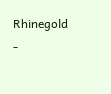Rhinegold -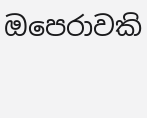ඔපෙරාවකි